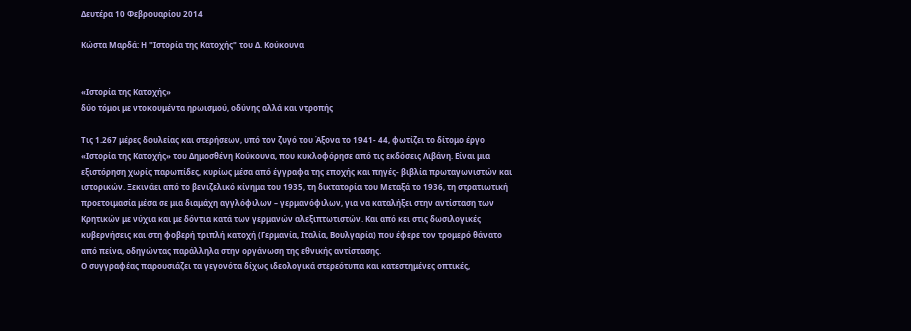Δευτέρα 10 Φεβρουαρίου 2014

Κώστα Μαρδά: Η "Ιστορία της Κατοχής" του Δ. Κούκουνα


«Ιστορία της Κατοχής»
δύο τόμοι με ντοκουμέντα ηρωισμού, οδύνης αλλά και ντροπής

Τις 1.267 μέρες δουλείας και στερήσεων, υπό τον ζυγό του Άξονα το 1941- 44, φωτίζει το δίτομο έργο «Ιστορία της Κατοχής» του Δημοσθένη Κούκουνα, που κυκλοφόρησε από τις εκδόσεις Λιβάνη. Είναι μια εξιστόρηση χωρίς παρωπίδες, κυρίως μέσα από έγγραφα της εποχής και πηγές- βιβλία πρωταγωνιστών και ιστορικών. Ξεκινάει από το βενιζελικό κίνημα του 1935, τη δικτατορία του Μεταξά το 1936, τη στρατιωτική προετοιμασία μέσα σε μια διαμάχη αγγλόφιλων – γερμανόφιλων, για να καταλήξει στην αντίσταση των Κρητικών με νύχια και με δόντια κατά των γερμανών αλεξιπτωτιστών. Και από κει στις δωσιλογικές κυβερνήσεις και στη φοβερή τριπλή κατοχή (Γερμανία, Ιταλία, Βουλγαρία) που έφερε τον τρομερό θάνατο από πείνα, οδηγώντας παράλληλα στην οργάνωση της εθνικής αντίστασης.
Ο συγγραφέας παρουσιάζει τα γεγονότα δίχως ιδεολογικά στερεότυπα και κατεστημένες οπτικές,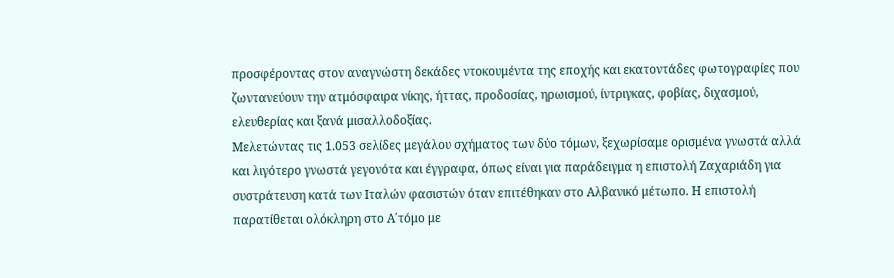προσφέροντας στον αναγνώστη δεκάδες ντοκουμέντα της εποχής και εκατοντάδες φωτογραφίες που ζωντανεύουν την ατμόσφαιρα νίκης, ήττας, προδοσίας, ηρωισμού, ίντριγκας, φοβίας, διχασμού, ελευθερίας και ξανά μισαλλοδοξίας.
Μελετώντας τις 1.053 σελίδες μεγάλου σχήματος των δύο τόμων, ξεχωρίσαμε ορισμένα γνωστά αλλά και λιγότερο γνωστά γεγονότα και έγγραφα, όπως είναι για παράδειγμα η επιστολή Ζαχαριάδη για συστράτευση κατά των Ιταλών φασιστών όταν επιτέθηκαν στο Αλβανικό μέτωπο. Η επιστολή παρατίθεται ολόκληρη στο Α΄τόμο με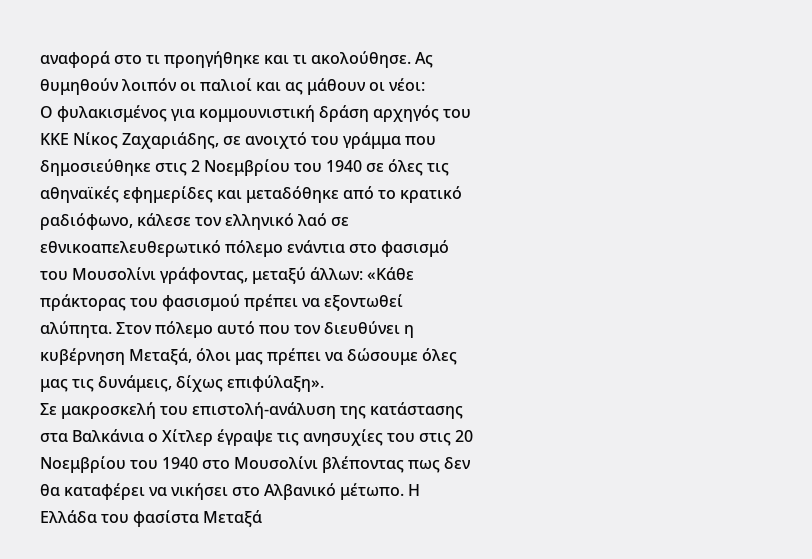αναφορά στο τι προηγήθηκε και τι ακολούθησε. Ας θυμηθούν λοιπόν οι παλιοί και ας μάθουν οι νέοι:
Ο φυλακισμένος για κομμουνιστική δράση αρχηγός του ΚΚΕ Νίκος Ζαχαριάδης, σε ανοιχτό του γράμμα που δημοσιεύθηκε στις 2 Νοεμβρίου του 1940 σε όλες τις αθηναϊκές εφημερίδες και μεταδόθηκε από το κρατικό ραδιόφωνο, κάλεσε τον ελληνικό λαό σε εθνικοαπελευθερωτικό πόλεμο ενάντια στο φασισμό του Μουσολίνι γράφοντας, μεταξύ άλλων: «Κάθε πράκτορας του φασισμού πρέπει να εξοντωθεί αλύπητα. Στον πόλεμο αυτό που τον διευθύνει η κυβέρνηση Μεταξά, όλοι μας πρέπει να δώσουμε όλες μας τις δυνάμεις, δίχως επιφύλαξη».
Σε μακροσκελή του επιστολή-ανάλυση της κατάστασης στα Βαλκάνια ο Χίτλερ έγραψε τις ανησυχίες του στις 20 Νοεμβρίου του 1940 στο Μουσολίνι βλέποντας πως δεν θα καταφέρει να νικήσει στο Αλβανικό μέτωπο. Η Ελλάδα του φασίστα Μεταξά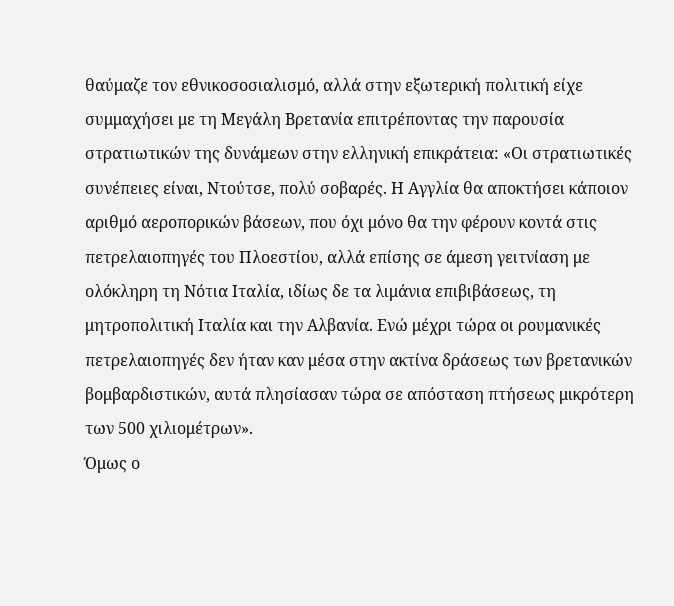θαύμαζε τον εθνικοσοσιαλισμό, αλλά στην εξωτερική πολιτική είχε συμμαχήσει με τη Μεγάλη Βρετανία επιτρέποντας την παρουσία στρατιωτικών της δυνάμεων στην ελληνική επικράτεια: «Οι στρατιωτικές συνέπειες είναι, Ντούτσε, πολύ σοβαρές. Η Αγγλία θα αποκτήσει κάποιον αριθμό αεροπορικών βάσεων, που όχι μόνο θα την φέρουν κοντά στις πετρελαιοπηγές του Πλοεστίου, αλλά επίσης σε άμεση γειτνίαση με ολόκληρη τη Νότια Ιταλία, ιδίως δε τα λιμάνια επιβιβάσεως, τη μητροπολιτική Ιταλία και την Αλβανία. Ενώ μέχρι τώρα οι ρουμανικές πετρελαιοπηγές δεν ήταν καν μέσα στην ακτίνα δράσεως των βρετανικών βομβαρδιστικών, αυτά πλησίασαν τώρα σε απόσταση πτήσεως μικρότερη των 500 χιλιομέτρων».
Όμως ο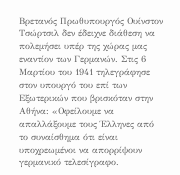Βρετανός Πρωθυπουργός Ουίνστον Τσώρτσιλ δεν έδειχνε διάθεση να πολεμήσει υπέρ της χώρας μας εναντίον των Γερμανών. Στις 6 Μαρτίου του 1941 τηλεγράφησε στον υπουργό του επί των Εξωτερικών που βρισκόταν στην Αθήνα: «Οφείλουμε να απαλλάξουμε τους Έλληνες από το συναίσθημα ότι είναι υποχρεωμένοι να απορρίψουν γερμανικό τελεσίγραφο.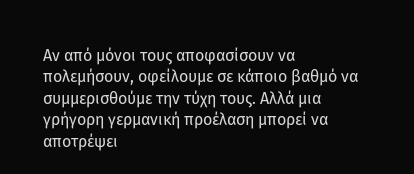Αν από μόνοι τους αποφασίσουν να πολεμήσουν, οφείλουμε σε κάποιο βαθμό να συμμερισθούμε την τύχη τους. Αλλά μια γρήγορη γερμανική προέλαση μπορεί να αποτρέψει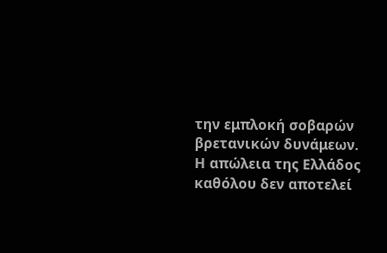την εμπλοκή σοβαρών βρετανικών δυνάμεων. Η απώλεια της Ελλάδος καθόλου δεν αποτελεί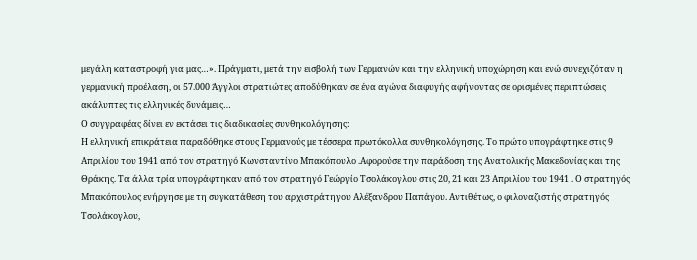μεγάλη καταστροφή για μας…». Πράγματι, μετά την εισβολή των Γερμανών και την ελληνική υποχώρηση και ενώ συνεχιζόταν η γερμανική προέλαση, οι 57.000 Άγγλοι στρατιώτες αποδύθηκαν σε ένα αγώνα διαφυγής αφήνοντας σε ορισμένες περιπτώσεις ακάλυπτες τις ελληνικές δυνάμεις…
Ο συγγραφέας δίνει εν εκτάσει τις διαδικασίες συνθηκολόγησης:
Η ελληνική επικράτεια παραδόθηκε στους Γερμανούς με τέσσερα πρωτόκολλα συνθηκολόγησης. Το πρώτο υπογράφτηκε στις 9 Απριλίου του 1941 από τον στρατηγό Κωνσταντίνο Μπακόπουλο .Αφορούσε την παράδοση της Ανατολικής Μακεδονίας και της Θράκης. Τα άλλα τρία υπογράφτηκαν από τον στρατηγό Γεώργίο Τσολάκογλου στις 20, 21 και 23 Απριλίου του 1941 . Ο στρατηγός Μπακόπουλος ενήργησε με τη συγκατάθεση του αρχιστράτηγου Αλέξανδρου Παπάγου. Αντιθέτως, ο φιλοναζιστής στρατηγός Τσολάκογλου,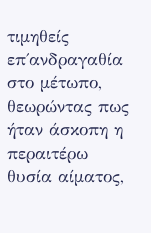τιμηθείς επ΄ανδραγαθία στο μέτωπο, θεωρώντας πως ήταν άσκοπη η περαιτέρω θυσία αίματος,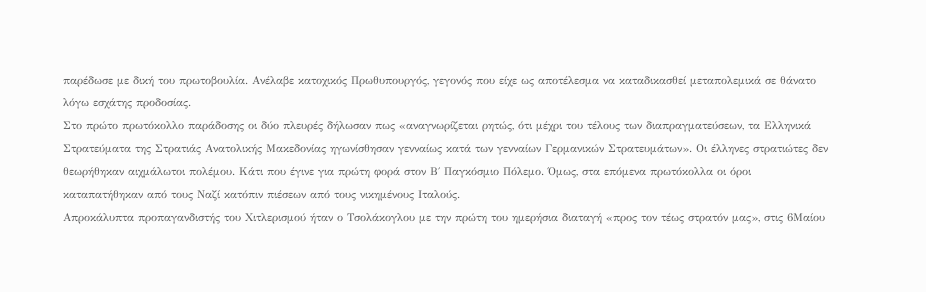παρέδωσε με δική του πρωτοβουλία. Ανέλαβε κατοχικός Πρωθυπουργός, γεγονός που είχε ως αποτέλεσμα να καταδικασθεί μεταπολεμικά σε θάνατο λόγω εσχάτης προδοσίας.
Στο πρώτο πρωτόκολλο παράδοσης οι δύο πλευρές δήλωσαν πως «αναγνωρίζεται ρητώς, ότι μέχρι του τέλους των διαπραγματεύσεων, τα Ελληνικά Στρατεύματα της Στρατιάς Ανατολικής Μακεδονίας ηγωνίσθησαν γενναίως κατά των γενναίων Γερμανικών Στρατευμάτων». Οι έλληνες στρατιώτες δεν θεωρήθηκαν αιχμάλωτοι πολέμου. Κάτι που έγινε για πρώτη φορά στον Β΄ Παγκόσμιο Πόλεμο. Όμως, στα επόμενα πρωτόκολλα οι όροι καταπατήθηκαν από τους Ναζί κατόπιν πιέσεων από τους νικημένους Ιταλούς.
Απροκάλυπτα προπαγανδιστής του Χιτλερισμού ήταν ο Τσολάκογλου με την πρώτη του ημερήσια διαταγή «προς τον τέως στρατόν μας», στις 6Μαίου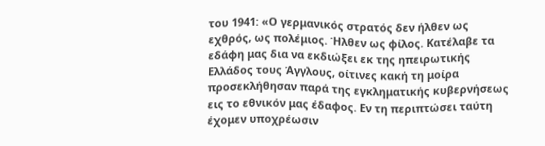του 1941: «Ο γερμανικός στρατός δεν ήλθεν ως εχθρός, ως πολέμιος. Ήλθεν ως φίλος. Κατέλαβε τα εδάφη μας δια να εκδιώξει εκ της ηπειρωτικής Ελλάδος τους Άγγλους, οίτινες κακή τη μοίρα προσεκλήθησαν παρά της εγκληματικής κυβερνήσεως εις το εθνικόν μας έδαφος. Εν τη περιπτώσει ταύτη έχομεν υποχρέωσιν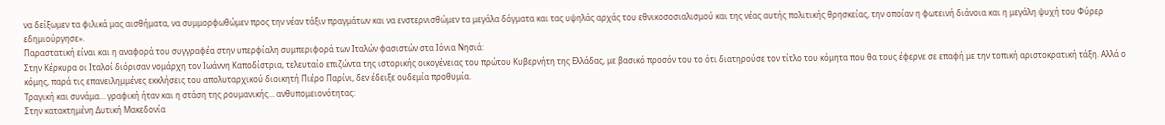να δείξωμεν τα φιλικά μας αισθήματα, να συμμορφωθώμεν προς την νέαν τάξιν πραγμάτων και να ενστερνισθώμεν τα μεγάλα δόγματα και τας υψηλάς αρχάς του εθνικοσοσιαλισμού και της νέας αυτής πολιτικής θρησκείας, την οποίαν η φωτεινή διάνοια και η μεγάλη ψυχή του Φύρερ εδημιούργησε».
Παραστατική είναι και η αναφορά του συγγραφέα στην υπερφίαλη συμπεριφορά των Ιταλών φασιστών στα Ιόνια Νησιά:
Στην Κέρκυρα οι Ιταλοί διόρισαν νομάρχη τον Ιωάννη Καποδίστρια, τελευταίο επιζώντα της ιστορικής οικογένειας του πρώτου Κυβερνήτη της Ελλάδας, με βασικό προσόν του το ότι διατηρούσε τον τίτλο του κόμητα που θα τους έφερνε σε επαφή με την τοπική αριστοκρατική τάξη. Αλλά ο κόμης, παρά τις επανειλημμένες εκκλήσεις του απολυταρχικού διοικητή Πιέρο Παρίνι, δεν έδειξε ουδεμία προθυμία.
Τραγική και συνάμα… γραφική ήταν και η στάση της ρουμανικής… ανθυπομειονότητας:
Στην κατακτημένη Δυτική Μακεδονία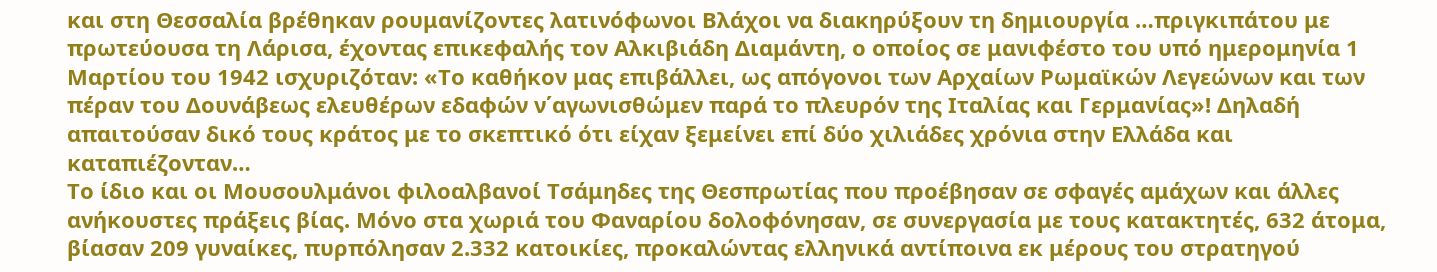και στη Θεσσαλία βρέθηκαν ρουμανίζοντες λατινόφωνοι Βλάχοι να διακηρύξουν τη δημιουργία …πριγκιπάτου με πρωτεύουσα τη Λάρισα, έχοντας επικεφαλής τον Αλκιβιάδη Διαμάντη, ο οποίος σε μανιφέστο του υπό ημερομηνία 1 Μαρτίου του 1942 ισχυριζόταν: «Το καθήκον μας επιβάλλει, ως απόγονοι των Αρχαίων Ρωμαϊκών Λεγεώνων και των πέραν του Δουνάβεως ελευθέρων εδαφών ν΄αγωνισθώμεν παρά το πλευρόν της Ιταλίας και Γερμανίας»! Δηλαδή απαιτούσαν δικό τους κράτος με το σκεπτικό ότι είχαν ξεμείνει επί δύο χιλιάδες χρόνια στην Ελλάδα και καταπιέζονταν…
Το ίδιο και οι Μουσουλμάνοι φιλοαλβανοί Τσάμηδες της Θεσπρωτίας που προέβησαν σε σφαγές αμάχων και άλλες ανήκουστες πράξεις βίας. Μόνο στα χωριά του Φαναρίου δολοφόνησαν, σε συνεργασία με τους κατακτητές, 632 άτομα, βίασαν 209 γυναίκες, πυρπόλησαν 2.332 κατοικίες, προκαλώντας ελληνικά αντίποινα εκ μέρους του στρατηγού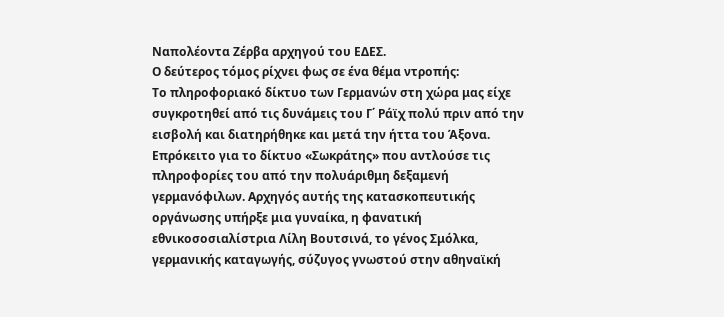Ναπολέοντα Ζέρβα αρχηγού του ΕΔΕΣ.
Ο δεύτερος τόμος ρίχνει φως σε ένα θέμα ντροπής:
Το πληροφοριακό δίκτυο των Γερμανών στη χώρα μας είχε συγκροτηθεί από τις δυνάμεις του Γ΄ Ράϊχ πολύ πριν από την εισβολή και διατηρήθηκε και μετά την ήττα του Άξονα. Επρόκειτο για το δίκτυο «Σωκράτης» που αντλούσε τις πληροφορίες του από την πολυάριθμη δεξαμενή γερμανόφιλων. Αρχηγός αυτής της κατασκοπευτικής οργάνωσης υπήρξε μια γυναίκα, η φανατική εθνικοσοσιαλίστρια Λίλη Βουτσινά, το γένος Σμόλκα, γερμανικής καταγωγής, σύζυγος γνωστού στην αθηναϊκή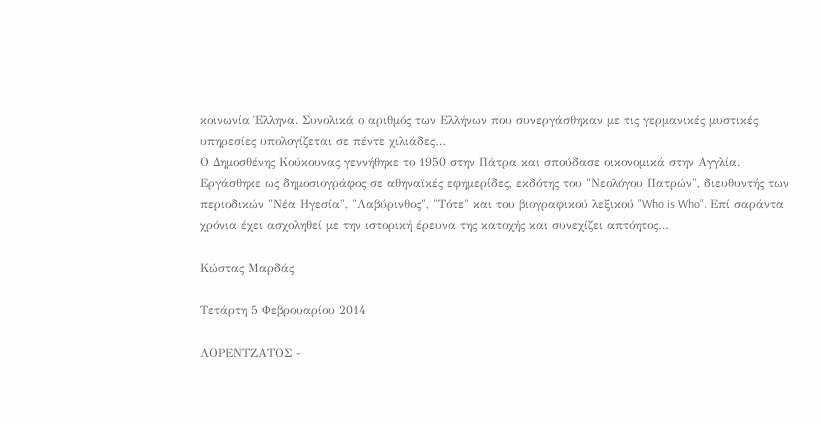κοινωνία Έλληνα. Συνολικά ο αριθμός των Ελλήνων που συνεργάσθηκαν με τις γερμανικές μυστικές υπηρεσίες υπολογίζεται σε πέντε χιλιάδες…
Ο Δημοσθένης Κούκουνας γεννήθηκε το 1950 στην Πάτρα και σπούδασε οικονομικά στην Αγγλία. Εργάσθηκε ως δημοσιογράφος σε αθηναϊκές εφημερίδες, εκδότης του "Νεολόγου Πατρών", διευθυντής των περιοδικών "Νέα Ηγεσία", "Λαβύρινθος", "Τότε" και του βιογραφικού λεξικού "Who is Who". Επί σαράντα χρόνια έχει ασχοληθεί με την ιστορική έρευνα της κατοχής και συνεχίζει απτόητος…

Κώστας Μαρδάς

Τετάρτη 5 Φεβρουαρίου 2014

ΛΟΡΕΝΤΖΑΤΟΣ -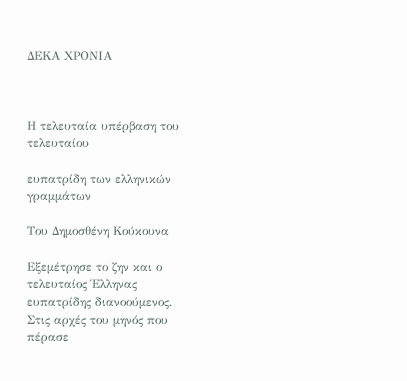ΔΕΚΑ ΧΡΟΝΙΑ



Η τελευταία υπέρβαση του τελευταίου

ευπατρίδη των ελληνικών γραμμάτων

Του Δημοσθένη Κούκουνα

Εξεμέτρησε το ζην και ο τελευταίος Έλληνας ευπατρίδης διανοούμενος. Στις αρχές του μηνός που πέρασε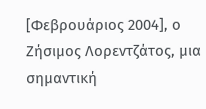[Φεβρουάριος 2004], ο Ζήσιμος Λορεντζάτος, μια σημαντική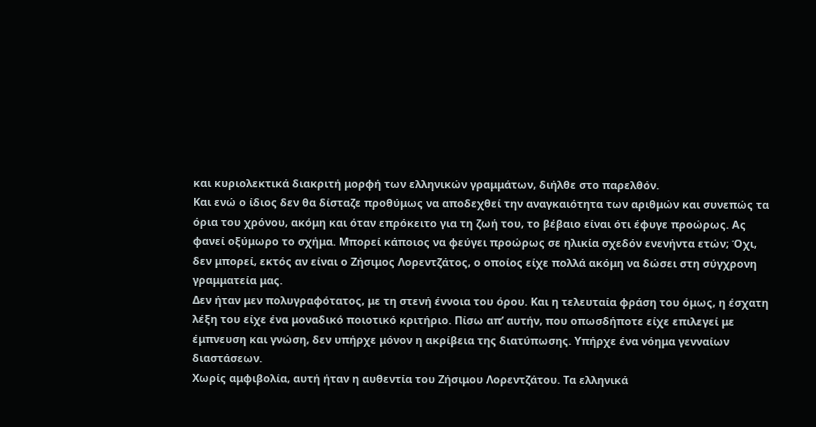και κυριολεκτικά διακριτή μορφή των ελληνικών γραμμάτων, διήλθε στο παρελθόν.
Και ενώ ο ίδιος δεν θα δίσταζε προθύμως να αποδεχθεί την αναγκαιότητα των αριθμών και συνεπώς τα όρια του χρόνου, ακόμη και όταν επρόκειτο για τη ζωή του, το βέβαιο είναι ότι έφυγε προώρως. Ας φανεί οξύμωρο το σχήμα. Μπορεί κάποιος να φεύγει προώρως σε ηλικία σχεδόν ενενήντα ετών; Όχι, δεν μπορεί, εκτός αν είναι ο Ζήσιμος Λορεντζάτος, ο οποίος είχε πολλά ακόμη να δώσει στη σύγχρονη γραμματεία μας.
Δεν ήταν μεν πολυγραφότατος, με τη στενή έννοια του όρου. Και η τελευταία φράση του όμως, η έσχατη λέξη του είχε ένα μοναδικό ποιοτικό κριτήριο. Πίσω απ’ αυτήν, που οπωσδήποτε είχε επιλεγεί με έμπνευση και γνώση, δεν υπήρχε μόνον η ακρίβεια της διατύπωσης. Υπήρχε ένα νόημα γενναίων διαστάσεων.
Χωρίς αμφιβολία, αυτή ήταν η αυθεντία του Ζήσιμου Λορεντζάτου. Τα ελληνικά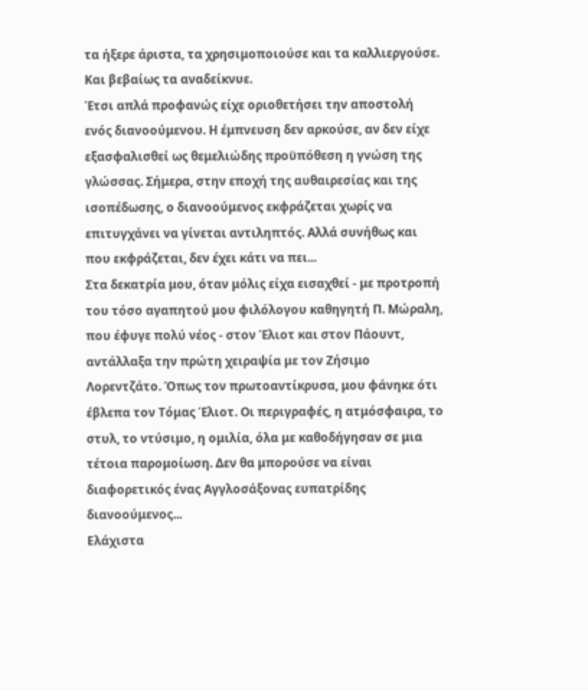τα ήξερε άριστα, τα χρησιμοποιούσε και τα καλλιεργούσε. Και βεβαίως τα αναδείκνυε.
Έτσι απλά προφανώς είχε οριοθετήσει την αποστολή ενός διανοούμενου. Η έμπνευση δεν αρκούσε, αν δεν είχε εξασφαλισθεί ως θεμελιώδης προϋπόθεση η γνώση της γλώσσας. Σήμερα, στην εποχή της αυθαιρεσίας και της ισοπέδωσης, ο διανοούμενος εκφράζεται χωρίς να επιτυγχάνει να γίνεται αντιληπτός. Αλλά συνήθως και που εκφράζεται, δεν έχει κάτι να πει...
Στα δεκατρία μου, όταν μόλις είχα εισαχθεί - με προτροπή του τόσο αγαπητού μου φιλόλογου καθηγητή Π. Μώραλη, που έφυγε πολύ νέος - στον Έλιοτ και στον Πάουντ, αντάλλαξα την πρώτη χειραψία με τον Ζήσιμο Λορεντζάτο. Όπως τον πρωτοαντίκρυσα, μου φάνηκε ότι έβλεπα τον Τόμας Έλιοτ. Οι περιγραφές, η ατμόσφαιρα, το στυλ, το ντύσιμο, η ομιλία, όλα με καθοδήγησαν σε μια τέτοια παρομοίωση. Δεν θα μπορούσε να είναι διαφορετικός ένας Αγγλοσάξονας ευπατρίδης διανοούμενος...
Ελάχιστα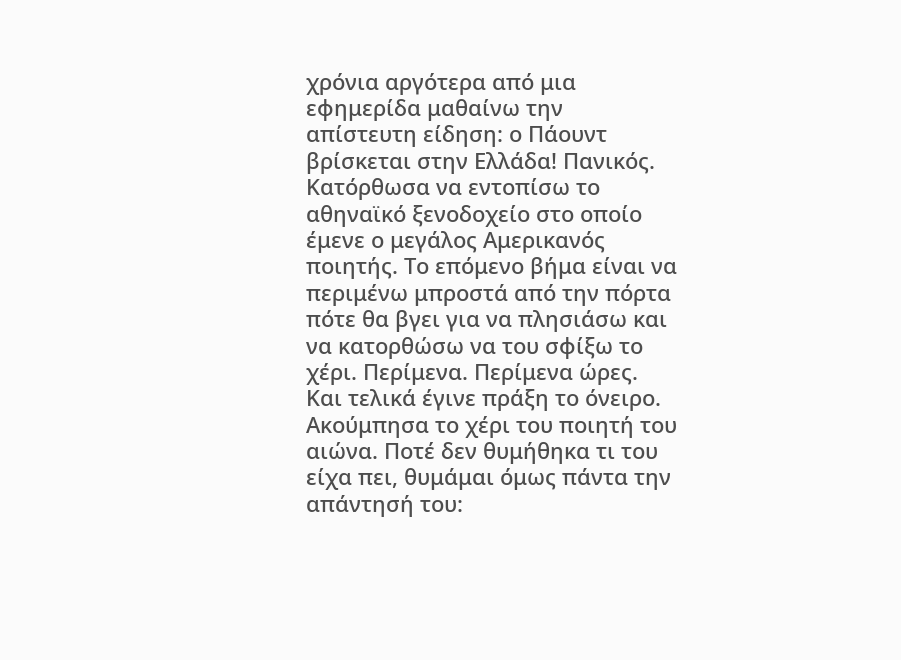χρόνια αργότερα από μια εφημερίδα μαθαίνω την απίστευτη είδηση: ο Πάουντ βρίσκεται στην Ελλάδα! Πανικός. Κατόρθωσα να εντοπίσω το αθηναϊκό ξενοδοχείο στο οποίο έμενε ο μεγάλος Αμερικανός ποιητής. Το επόμενο βήμα είναι να περιμένω μπροστά από την πόρτα πότε θα βγει για να πλησιάσω και να κατορθώσω να του σφίξω το χέρι. Περίμενα. Περίμενα ώρες. Και τελικά έγινε πράξη το όνειρο. Ακούμπησα το χέρι του ποιητή του αιώνα. Ποτέ δεν θυμήθηκα τι του είχα πει, θυμάμαι όμως πάντα την απάντησή του: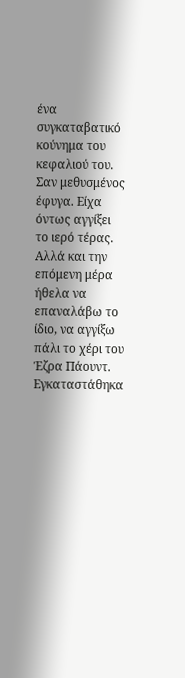ένα συγκαταβατικό κούνημα του κεφαλιού του.
Σαν μεθυσμένος έφυγα. Είχα όντως αγγίξει το ιερό τέρας. Αλλά και την επόμενη μέρα ήθελα να επαναλάβω το ίδιο, να αγγίξω πάλι το χέρι του Έζρα Πάουντ. Εγκαταστάθηκα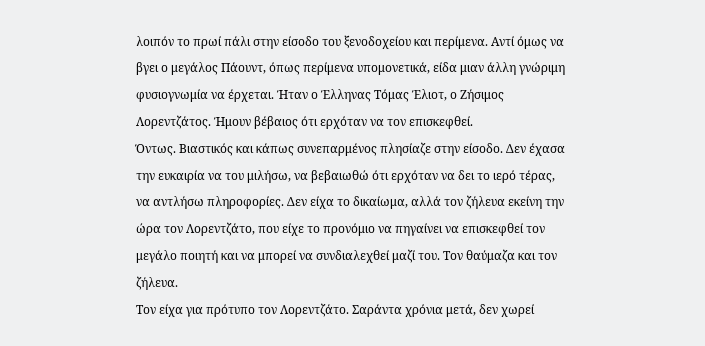λοιπόν το πρωί πάλι στην είσοδο του ξενοδοχείου και περίμενα. Αντί όμως να βγει ο μεγάλος Πάουντ, όπως περίμενα υπομονετικά, είδα μιαν άλλη γνώριμη φυσιογνωμία να έρχεται. Ήταν ο Έλληνας Τόμας Έλιοτ, ο Ζήσιμος Λορεντζάτος. Ήμουν βέβαιος ότι ερχόταν να τον επισκεφθεί.
Όντως. Βιαστικός και κάπως συνεπαρμένος πλησίαζε στην είσοδο. Δεν έχασα την ευκαιρία να του μιλήσω, να βεβαιωθώ ότι ερχόταν να δει το ιερό τέρας, να αντλήσω πληροφορίες. Δεν είχα το δικαίωμα, αλλά τον ζήλευα εκείνη την ώρα τον Λορεντζάτο, που είχε το προνόμιο να πηγαίνει να επισκεφθεί τον μεγάλο ποιητή και να μπορεί να συνδιαλεχθεί μαζί του. Τον θαύμαζα και τον ζήλευα.
Τον είχα για πρότυπο τον Λορεντζάτο. Σαράντα χρόνια μετά, δεν χωρεί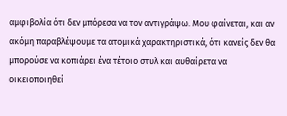αμφιβολία ότι δεν μπόρεσα να τον αντιγράψω. Μου φαίνεται, και αν ακόμη παραβλέψουμε τα ατομικά χαρακτηριστικά, ότι κανείς δεν θα μπορούσε να κοπιάρει ένα τέτοιο στυλ και αυθαίρετα να οικειοποιηθεί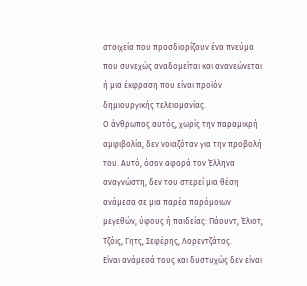στοιχεία που προσδιορίζουν ένα πνεύμα που συνεχώς αναδομείται και ανανεώνεται ή μια έκφραση που είναι προϊόν δημιουργικής τελειομανίας.
Ο άνθρωπος αυτός, χωρίς την παραμικρή αμφιβολία, δεν νοιαζόταν για την προβολή του. Αυτό, όσον αφορά τον Έλληνα αναγνώστη, δεν του στερεί μια θέση ανάμεσα σε μια παρέα παρόμοιων μεγεθών, ύφους ή παιδείας: Πάουντ, Έλιοτ, Τζόις, Γητς, Σεφέρης, Λορεντζάτος.
Είναι ανάμεσά τους και δυστυχώς δεν είναι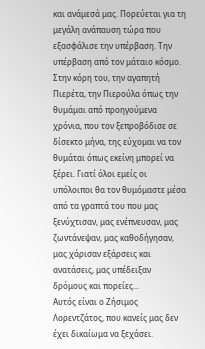και ανάμεσά μας. Πορεύεται για τη μεγάλη ανάπαυση τώρα που εξασφάλισε την υπέρβαση. Την υπέρβαση από τον μάταιο κόσμο.
Στην κόρη του, την αγαπητή Πιερέτα, την Πιερούλα όπως την θυμάμαι από προηγούμενα χρόνια, που τον ξεπροβόδισε σε δίσεκτο μήνα, της εύχομαι να τον θυμάται όπως εκείνη μπορεί να ξέρει. Γιατί όλοι εμείς οι υπόλοιποι θα τον θυμόμαστε μέσα από τα γραπτά του που μας ξενύχτισαν, μας ενέπνευσαν, μας ζωντάνεψαν, μας καθοδήγησαν, μας χάρισαν εξάρσεις και ανατάσεις, μας υπέδειξαν δρόμους και πορείες...
Αυτός είναι ο Ζήσιμος Λορεντζάτος, που κανείς μας δεν έχει δικαίωμα να ξεχάσει.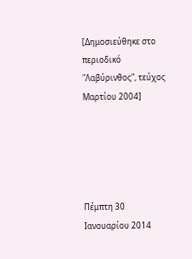[Δημοσιεύθηκε στο περιοδικό "Λαβύρινθος", τεύχος Μαρτίου 2004]





Πέμπτη 30 Ιανουαρίου 2014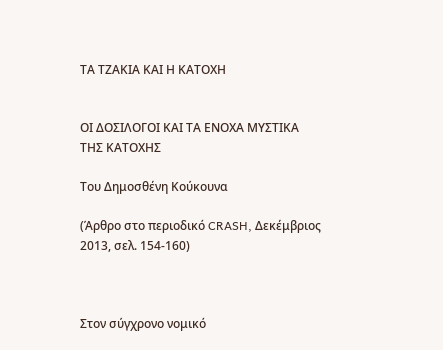ΤΑ ΤΖΑΚΙΑ ΚΑΙ Η ΚΑΤΟΧΗ


ΟΙ ΔΟΣΙΛΟΓΟΙ ΚΑΙ ΤΑ ΕΝΟΧΑ ΜΥΣΤΙΚΑ ΤΗΣ ΚΑΤΟΧΗΣ

Του Δημοσθένη Κούκουνα

(Άρθρο στο περιοδικό CRASH, Δεκέμβριος 2013, σελ. 154-160)



Στον σύγχρονο νομικό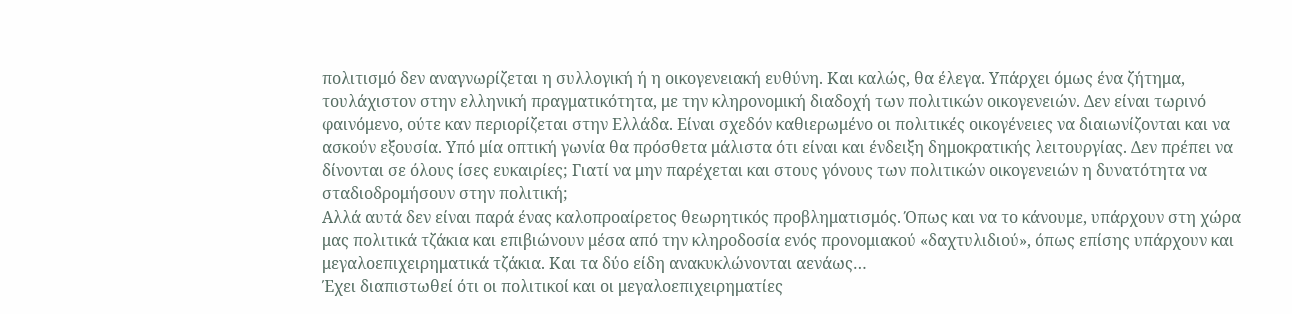πολιτισμό δεν αναγνωρίζεται η συλλογική ή η οικογενειακή ευθύνη. Και καλώς, θα έλεγα. Υπάρχει όμως ένα ζήτημα, τουλάχιστον στην ελληνική πραγματικότητα, με την κληρονομική διαδοχή των πολιτικών οικογενειών. Δεν είναι τωρινό φαινόμενο, ούτε καν περιορίζεται στην Ελλάδα. Είναι σχεδόν καθιερωμένο οι πολιτικές οικογένειες να διαιωνίζονται και να ασκούν εξουσία. Υπό μία οπτική γωνία θα πρόσθετα μάλιστα ότι είναι και ένδειξη δημοκρατικής λειτουργίας. Δεν πρέπει να δίνονται σε όλους ίσες ευκαιρίες; Γιατί να μην παρέχεται και στους γόνους των πολιτικών οικογενειών η δυνατότητα να σταδιοδρομήσουν στην πολιτική;
Αλλά αυτά δεν είναι παρά ένας καλοπροαίρετος θεωρητικός προβληματισμός. Όπως και να το κάνουμε, υπάρχουν στη χώρα μας πολιτικά τζάκια και επιβιώνουν μέσα από την κληροδοσία ενός προνομιακού «δαχτυλιδιού», όπως επίσης υπάρχουν και μεγαλοεπιχειρηματικά τζάκια. Και τα δύο είδη ανακυκλώνονται αενάως…
Έχει διαπιστωθεί ότι οι πολιτικοί και οι μεγαλοεπιχειρηματίες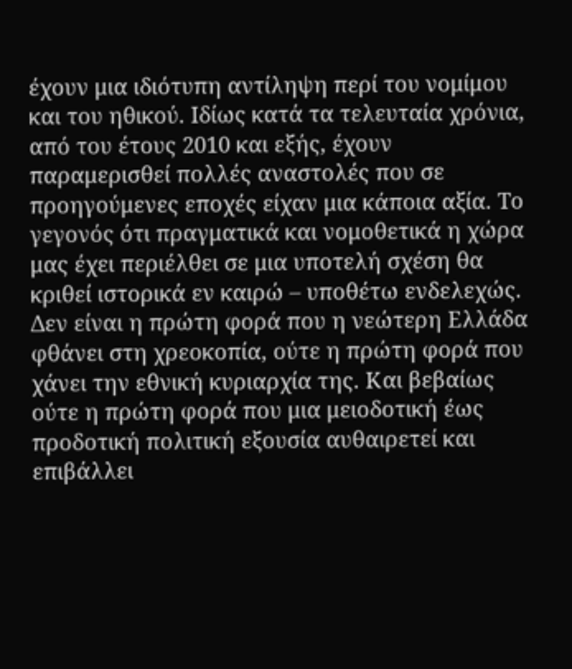έχουν μια ιδιότυπη αντίληψη περί του νομίμου και του ηθικού. Ιδίως κατά τα τελευταία χρόνια, από του έτους 2010 και εξής, έχουν παραμερισθεί πολλές αναστολές που σε προηγούμενες εποχές είχαν μια κάποια αξία. Το γεγονός ότι πραγματικά και νομοθετικά η χώρα μας έχει περιέλθει σε μια υποτελή σχέση θα κριθεί ιστορικά εν καιρώ – υποθέτω ενδελεχώς.
Δεν είναι η πρώτη φορά που η νεώτερη Ελλάδα φθάνει στη χρεοκοπία, ούτε η πρώτη φορά που χάνει την εθνική κυριαρχία της. Και βεβαίως ούτε η πρώτη φορά που μια μειοδοτική έως προδοτική πολιτική εξουσία αυθαιρετεί και επιβάλλει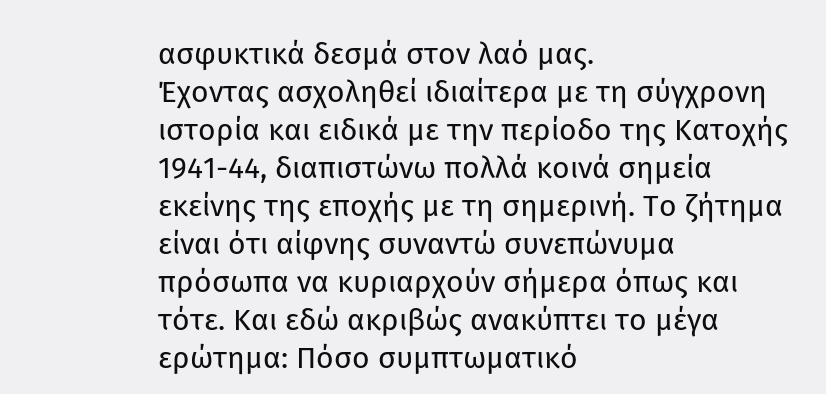ασφυκτικά δεσμά στον λαό μας.
Έχοντας ασχοληθεί ιδιαίτερα με τη σύγχρονη ιστορία και ειδικά με την περίοδο της Κατοχής 1941-44, διαπιστώνω πολλά κοινά σημεία εκείνης της εποχής με τη σημερινή. Το ζήτημα είναι ότι αίφνης συναντώ συνεπώνυμα πρόσωπα να κυριαρχούν σήμερα όπως και τότε. Και εδώ ακριβώς ανακύπτει το μέγα ερώτημα: Πόσο συμπτωματικό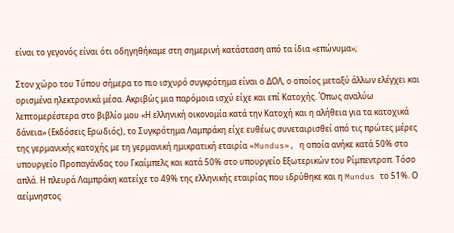είναι το γεγονός είναι ότι οδηγηθήκαμε στη σημερινή κατάσταση από τα ίδια «επώνυμα»;

Στον χώρο του Τύπου σήμερα το πιο ισχυρό συγκρότημα είναι ο ΔΟΛ, ο οποίος μεταξύ άλλων ελέγχει και ορισμένα ηλεκτρονικά μέσα. Ακριβώς μια παρόμοια ισχύ είχε και επί Κατοχής. Όπως αναλύω λεπτομερέστερα στο βιβλίο μου «Η ελληνική οικονομία κατά την Κατοχή και η αλήθεια για τα κατοχικά δάνεια» (Εκδόσεις Ερωδιός), το Συγκρότημα Λαμπράκη είχε ευθέως συνεταιρισθεί από τις πρώτες μέρες της γερμανικής κατοχής με τη γερμανική ημικρατική εταιρία «Mundus», η οποία ανήκε κατά 50% στο υπουργείο Προπαγάνδας του Γκαίμπελς και κατά 50% στο υπουργείο Εξωτερικών του Ρίμπεντροπ. Τόσο απλά. Η πλευρά Λαμπράκη κατείχε το 49% της ελληνικής εταιρίας που ιδρύθηκε και η Mundus το 51%. Ο αείμνηστος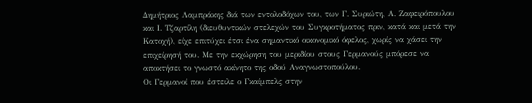Δημήτριος Λαμπράκης διά των εντολοδόχων του, των Γ. Συριώτη, Α. Ζαφειρόπουλου και Ι. Τζαρτίλη (διευθυντικών στελεχών του Συγκροτήματος πριν, κατά και μετά την Κατοχή), είχε επιτύχει έτσι ένα σημαντικό οικονομικό όφελος, χωρίς να χάσει την επιχείρησή του. Με την εκχώρηση του μεριδίου στους Γερμανούς μπόρεσε να αποκτήσει το γνωστό ακίνητο της οδού Αναγνωστοπούλου.
Οι Γερμανοί που έστειλε ο Γκαίμπελς στην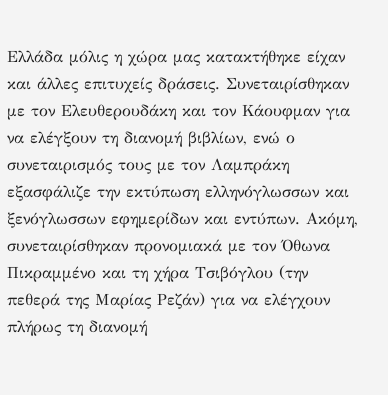Ελλάδα μόλις η χώρα μας κατακτήθηκε είχαν και άλλες επιτυχείς δράσεις. Συνεταιρίσθηκαν με τον Ελευθερουδάκη και τον Κάουφμαν για να ελέγξουν τη διανομή βιβλίων, ενώ ο συνεταιρισμός τους με τον Λαμπράκη εξασφάλιζε την εκτύπωση ελληνόγλωσσων και ξενόγλωσσων εφημερίδων και εντύπων. Ακόμη, συνεταιρίσθηκαν προνομιακά με τον Όθωνα Πικραμμένο και τη χήρα Τσιβόγλου (την πεθερά της Μαρίας Ρεζάν) για να ελέγχουν πλήρως τη διανομή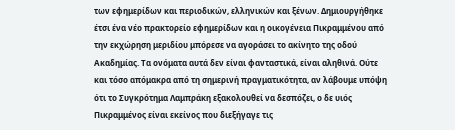των εφημερίδων και περιοδικών, ελληνικών και ξένων. Δημιουργήθηκε έτσι ένα νέο πρακτορείο εφημερίδων και η οικογένεια Πικραμμένου από την εκχώρηση μεριδίου μπόρεσε να αγοράσει το ακίνητο της οδού Ακαδημίας. Τα ονόματα αυτά δεν είναι φανταστικά, είναι αληθινά. Ούτε και τόσο απόμακρα από τη σημερινή πραγματικότητα, αν λάβουμε υπόψη ότι το Συγκρότημα Λαμπράκη εξακολουθεί να δεσπόζει, ο δε υιός Πικραμμένος είναι εκείνος που διεξήγαγε τις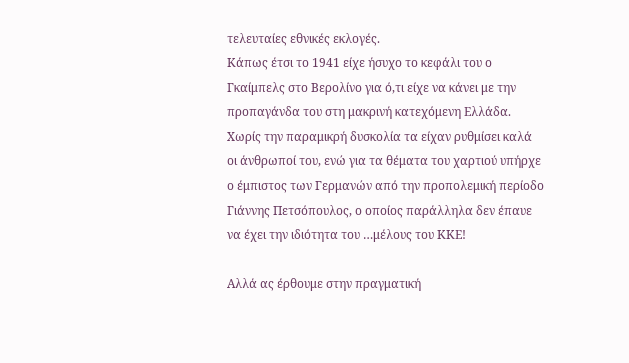τελευταίες εθνικές εκλογές.
Κάπως έτσι το 1941 είχε ήσυχο το κεφάλι του ο Γκαίμπελς στο Βερολίνο για ό,τι είχε να κάνει με την προπαγάνδα του στη μακρινή κατεχόμενη Ελλάδα. Χωρίς την παραμικρή δυσκολία τα είχαν ρυθμίσει καλά οι άνθρωποί του, ενώ για τα θέματα του χαρτιού υπήρχε ο έμπιστος των Γερμανών από την προπολεμική περίοδο Γιάννης Πετσόπουλος, ο οποίος παράλληλα δεν έπαυε να έχει την ιδιότητα του …μέλους του ΚΚΕ!

Αλλά ας έρθουμε στην πραγματική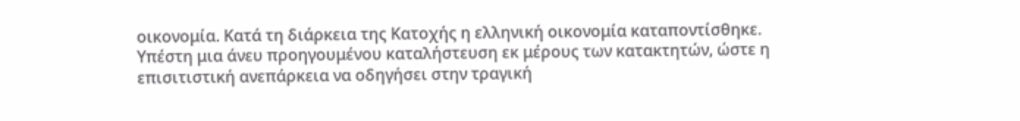οικονομία. Κατά τη διάρκεια της Κατοχής η ελληνική οικονομία καταποντίσθηκε. Υπέστη μια άνευ προηγουμένου καταλήστευση εκ μέρους των κατακτητών, ώστε η επισιτιστική ανεπάρκεια να οδηγήσει στην τραγική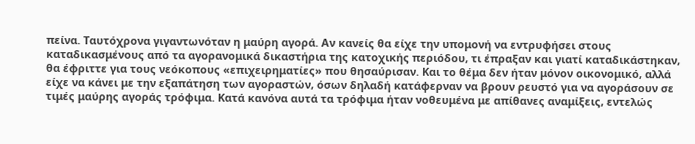πείνα. Ταυτόχρονα γιγαντωνόταν η μαύρη αγορά. Αν κανείς θα είχε την υπομονή να εντρυφήσει στους καταδικασμένους από τα αγορανομικά δικαστήρια της κατοχικής περιόδου, τι έπραξαν και γιατί καταδικάστηκαν, θα έφριττε για τους νεόκοπους «επιχειρηματίες» που θησαύρισαν. Και το θέμα δεν ήταν μόνον οικονομικό, αλλά είχε να κάνει με την εξαπάτηση των αγοραστών, όσων δηλαδή κατάφερναν να βρουν ρευστό για να αγοράσουν σε τιμές μαύρης αγοράς τρόφιμα. Κατά κανόνα αυτά τα τρόφιμα ήταν νοθευμένα με απίθανες αναμίξεις, εντελώς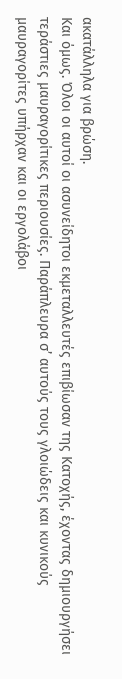ακατάλληλα για βρώση.
Και όμως. Όλοι οι αυτοί οι ασυνείδητοι εκμεταλλευτές επιβίωσαν της Κατοχής, έχοντας δημιουργήσει τεράστιες μαυραγορίτικες περιουσίες. Παράπλευρα σ’ αυτούς τους γλοιώδεις και κυνικούς μαυραγορίτες υπήρχαν και οι εργολάβοι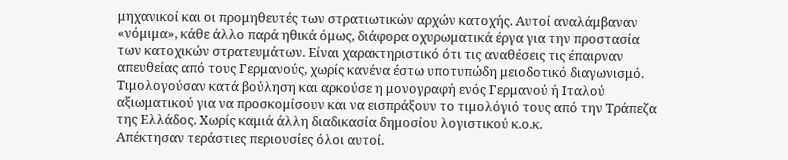μηχανικοί και οι προμηθευτές των στρατιωτικών αρχών κατοχής. Αυτοί αναλάμβαναν «νόμιμα», κάθε άλλο παρά ηθικά όμως, διάφορα οχυρωματικά έργα για την προστασία των κατοχικών στρατευμάτων. Είναι χαρακτηριστικό ότι τις αναθέσεις τις έπαιρναν απευθείας από τους Γερμανούς, χωρίς κανένα έστω υποτυπώδη μειοδοτικό διαγωνισμό. Τιμολογούσαν κατά βούληση και αρκούσε η μονογραφή ενός Γερμανού ή Ιταλού αξιωματικού για να προσκομίσουν και να εισπράξουν το τιμολόγιό τους από την Τράπεζα της Ελλάδος. Χωρίς καμιά άλλη διαδικασία δημοσίου λογιστικού κ.ο.κ.
Απέκτησαν τεράστιες περιουσίες όλοι αυτοί.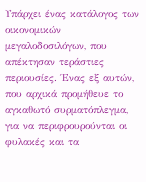Υπάρχει ένας κατάλογος των οικονομικών μεγαλοδοσιλόγων, που απέκτησαν τεράστιες περιουσίες. Ένας εξ αυτών, που αρχικά προμήθευε το αγκαθωτό συρματόπλεγμα, για να περιφρουρούνται οι φυλακές και τα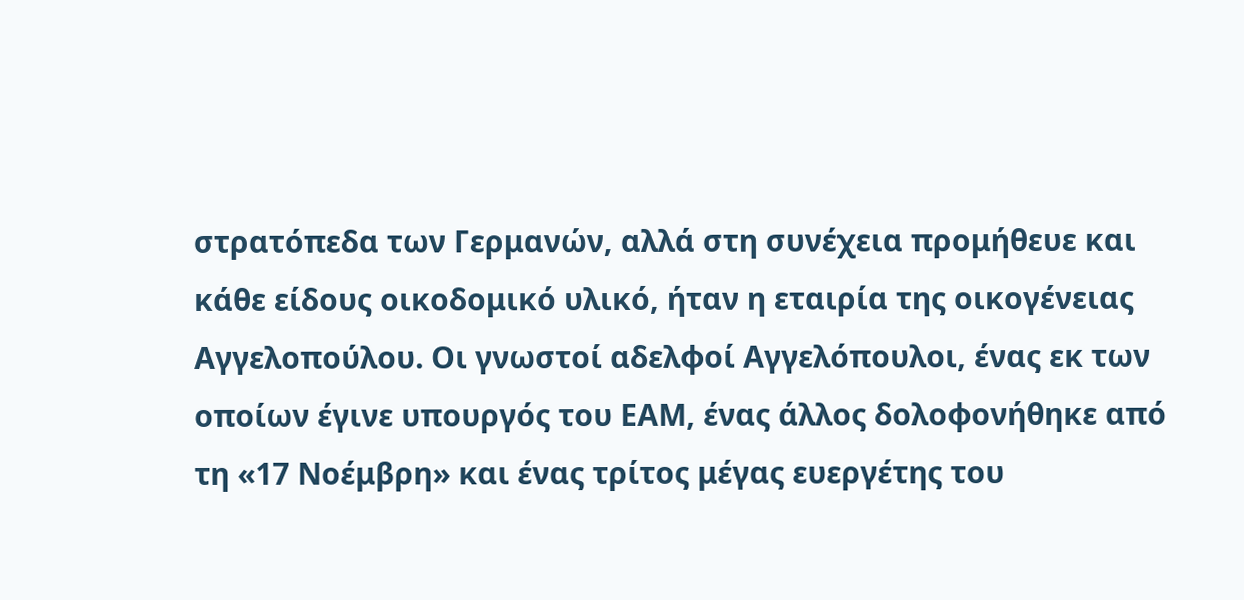στρατόπεδα των Γερμανών, αλλά στη συνέχεια προμήθευε και κάθε είδους οικοδομικό υλικό, ήταν η εταιρία της οικογένειας Αγγελοπούλου. Οι γνωστοί αδελφοί Αγγελόπουλοι, ένας εκ των οποίων έγινε υπουργός του ΕΑΜ, ένας άλλος δολοφονήθηκε από τη «17 Νοέμβρη» και ένας τρίτος μέγας ευεργέτης του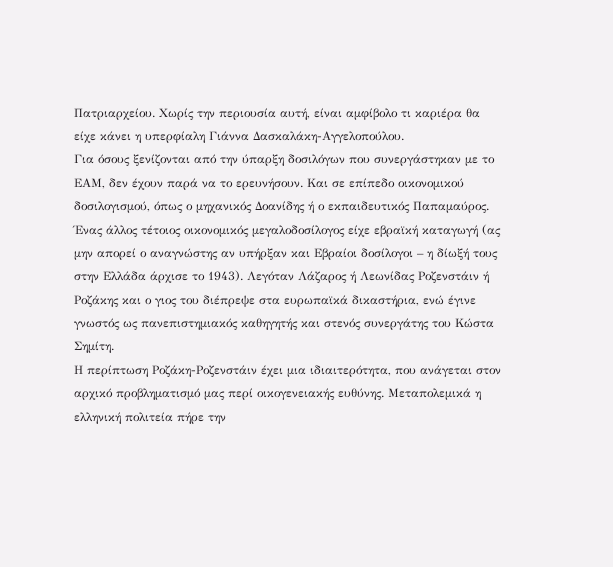Πατριαρχείου. Χωρίς την περιουσία αυτή, είναι αμφίβολο τι καριέρα θα είχε κάνει η υπερφίαλη Γιάννα Δασκαλάκη-Αγγελοπούλου.
Για όσους ξενίζονται από την ύπαρξη δοσιλόγων που συνεργάστηκαν με το ΕΑΜ, δεν έχουν παρά να το ερευνήσουν. Και σε επίπεδο οικονομικού δοσιλογισμού, όπως ο μηχανικός Δοανίδης ή ο εκπαιδευτικός Παπαμαύρος.
Ένας άλλος τέτοιος οικονομικός μεγαλοδοσίλογος είχε εβραϊκή καταγωγή (ας μην απορεί ο αναγνώστης αν υπήρξαν και Εβραίοι δοσίλογοι – η δίωξή τους στην Ελλάδα άρχισε το 1943). Λεγόταν Λάζαρος ή Λεωνίδας Ροζενστάιν ή Ροζάκης και ο γιος του διέπρεψε στα ευρωπαϊκά δικαστήρια, ενώ έγινε γνωστός ως πανεπιστημιακός καθηγητής και στενός συνεργάτης του Κώστα Σημίτη.
Η περίπτωση Ροζάκη-Ροζενστάιν έχει μια ιδιαιτερότητα, που ανάγεται στον αρχικό προβληματισμό μας περί οικογενειακής ευθύνης. Μεταπολεμικά η ελληνική πολιτεία πήρε την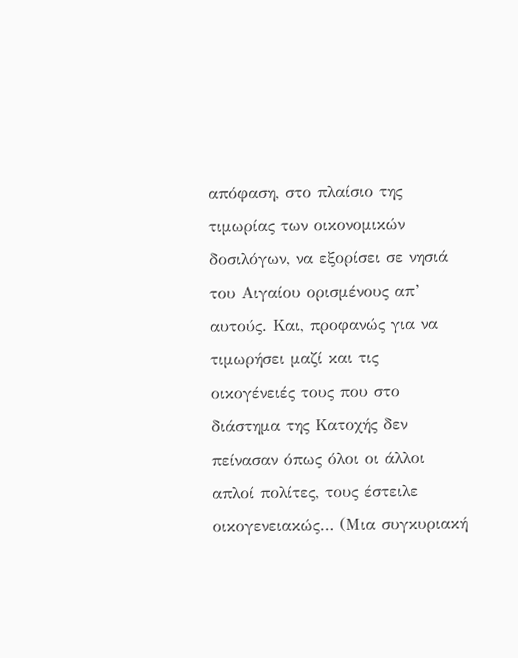απόφαση, στο πλαίσιο της τιμωρίας των οικονομικών δοσιλόγων, να εξορίσει σε νησιά του Αιγαίου ορισμένους απ’ αυτούς. Και, προφανώς για να τιμωρήσει μαζί και τις οικογένειές τους που στο διάστημα της Κατοχής δεν πείνασαν όπως όλοι οι άλλοι απλοί πολίτες, τους έστειλε οικογενειακώς… (Μια συγκυριακή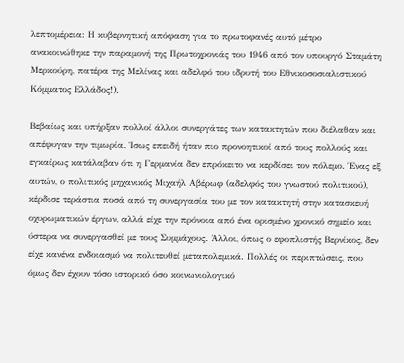λεπτομέρεια: Η κυβερνητική απόφαση για το πρωτοφανές αυτό μέτρο ανακοινώθηκε την παραμονή της Πρωτοχρονιάς του 1946 από τον υπουργό Σταμάτη Μερκούρη, πατέρα της Μελίνας και αδελφό του ιδρυτή του Εθνικοσοσιαλιστικού Κόμματος Ελλάδος!).

Βεβαίως και υπήρξαν πολλοί άλλοι συνεργάτες των κατακτητών που διέλαθαν και απέφυγαν την τιμωρία. Ίσως επειδή ήταν πιο προνοητικοί από τους πολλούς και εγκαίρως κατάλαβαν ότι η Γερμανία δεν επρόκειτο να κερδίσει τον πόλεμο. Ένας εξ αυτών, ο πολιτικός μηχανικός Μιχαήλ Αβέρωφ (αδελφός του γνωστού πολιτικού), κέρδισε τεράστια ποσά από τη συνεργασία του με τον κατακτητή στην κατασκευή οχυρωματικών έργων, αλλά είχε την πρόνοια από ένα ορισμένο χρονικό σημείο και ύστερα να συνεργασθεί με τους Συμμάχους. Άλλοι, όπως ο εφοπλιστής Βερνίκος, δεν είχε κανένα ενδοιασμό να πολιτευθεί μεταπολεμικά. Πολλές οι περιπτώσεις, που όμως δεν έχουν τόσο ιστορικό όσο κοινωνιολογικό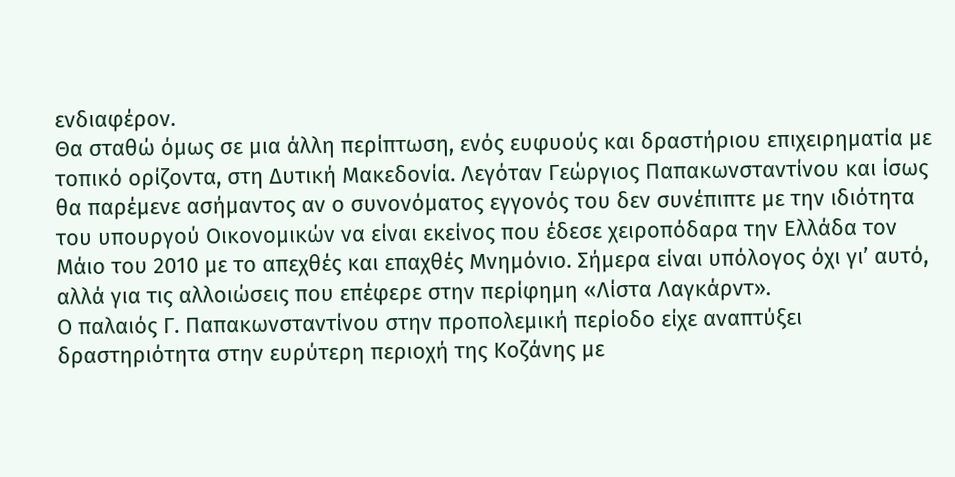ενδιαφέρον.
Θα σταθώ όμως σε μια άλλη περίπτωση, ενός ευφυούς και δραστήριου επιχειρηματία με τοπικό ορίζοντα, στη Δυτική Μακεδονία. Λεγόταν Γεώργιος Παπακωνσταντίνου και ίσως θα παρέμενε ασήμαντος αν ο συνονόματος εγγονός του δεν συνέπιπτε με την ιδιότητα του υπουργού Οικονομικών να είναι εκείνος που έδεσε χειροπόδαρα την Ελλάδα τον Μάιο του 2010 με το απεχθές και επαχθές Μνημόνιο. Σήμερα είναι υπόλογος όχι γι’ αυτό, αλλά για τις αλλοιώσεις που επέφερε στην περίφημη «Λίστα Λαγκάρντ».
Ο παλαιός Γ. Παπακωνσταντίνου στην προπολεμική περίοδο είχε αναπτύξει δραστηριότητα στην ευρύτερη περιοχή της Κοζάνης με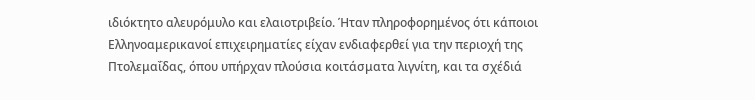ιδιόκτητο αλευρόμυλο και ελαιοτριβείο. Ήταν πληροφορημένος ότι κάποιοι Ελληνοαμερικανοί επιχειρηματίες είχαν ενδιαφερθεί για την περιοχή της Πτολεμαΐδας, όπου υπήρχαν πλούσια κοιτάσματα λιγνίτη, και τα σχέδιά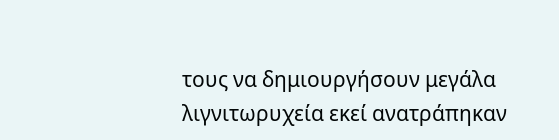τους να δημιουργήσουν μεγάλα λιγνιτωρυχεία εκεί ανατράπηκαν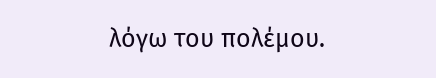λόγω του πολέμου.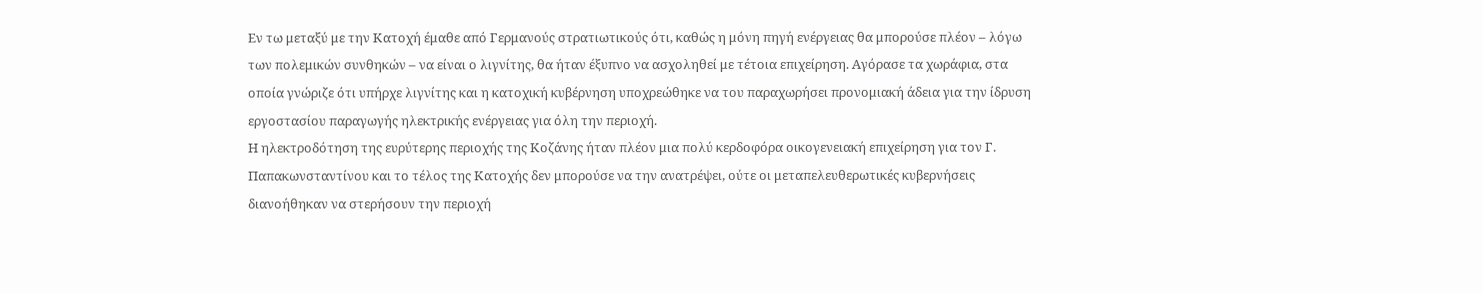Εν τω μεταξύ με την Κατοχή έμαθε από Γερμανούς στρατιωτικούς ότι, καθώς η μόνη πηγή ενέργειας θα μπορούσε πλέον – λόγω των πολεμικών συνθηκών – να είναι ο λιγνίτης, θα ήταν έξυπνο να ασχοληθεί με τέτοια επιχείρηση. Αγόρασε τα χωράφια, στα οποία γνώριζε ότι υπήρχε λιγνίτης και η κατοχική κυβέρνηση υποχρεώθηκε να του παραχωρήσει προνομιακή άδεια για την ίδρυση εργοστασίου παραγωγής ηλεκτρικής ενέργειας για όλη την περιοχή.
Η ηλεκτροδότηση της ευρύτερης περιοχής της Κοζάνης ήταν πλέον μια πολύ κερδοφόρα οικογενειακή επιχείρηση για τον Γ. Παπακωνσταντίνου και το τέλος της Κατοχής δεν μπορούσε να την ανατρέψει, ούτε οι μεταπελευθερωτικές κυβερνήσεις διανοήθηκαν να στερήσουν την περιοχή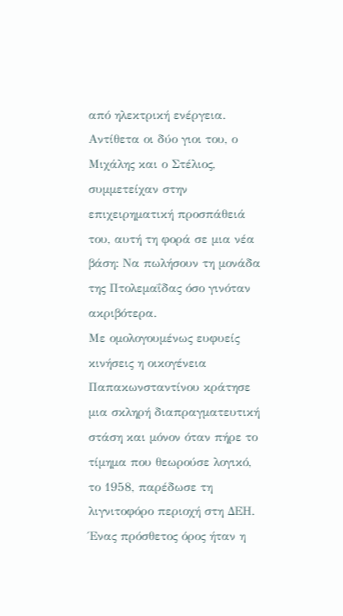από ηλεκτρική ενέργεια. Αντίθετα οι δύο γιοι του, ο Μιχάλης και ο Στέλιος, συμμετείχαν στην επιχειρηματική προσπάθειά του, αυτή τη φορά σε μια νέα βάση: Να πωλήσουν τη μονάδα της Πτολεμαΐδας όσο γινόταν ακριβότερα.
Με ομολογουμένως ευφυείς κινήσεις η οικογένεια Παπακωνσταντίνου κράτησε μια σκληρή διαπραγματευτική στάση και μόνον όταν πήρε το τίμημα που θεωρούσε λογικό, το 1958, παρέδωσε τη λιγνιτοφόρο περιοχή στη ΔΕΗ. Ένας πρόσθετος όρος ήταν η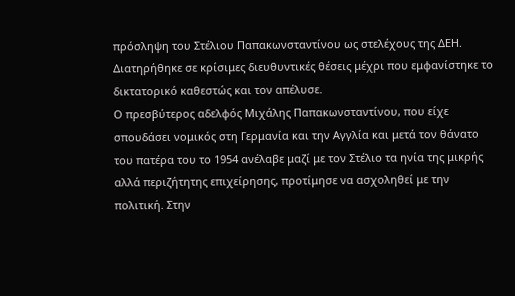πρόσληψη του Στέλιου Παπακωνσταντίνου ως στελέχους της ΔΕΗ. Διατηρήθηκε σε κρίσιμες διευθυντικές θέσεις μέχρι που εμφανίστηκε το δικτατορικό καθεστώς και τον απέλυσε.
Ο πρεσβύτερος αδελφός Μιχάλης Παπακωνσταντίνου, που είχε σπουδάσει νομικός στη Γερμανία και την Αγγλία και μετά τον θάνατο του πατέρα του το 1954 ανέλαβε μαζί με τον Στέλιο τα ηνία της μικρής αλλά περιζήτητης επιχείρησης, προτίμησε να ασχοληθεί με την πολιτική. Στην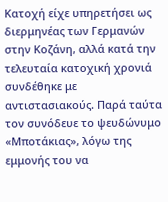Κατοχή είχε υπηρετήσει ως διερμηνέας των Γερμανών στην Κοζάνη, αλλά κατά την τελευταία κατοχική χρονιά συνδέθηκε με αντιστασιακούς. Παρά ταύτα τον συνόδευε το ψευδώνυμο «Μποτάκιας», λόγω της εμμονής του να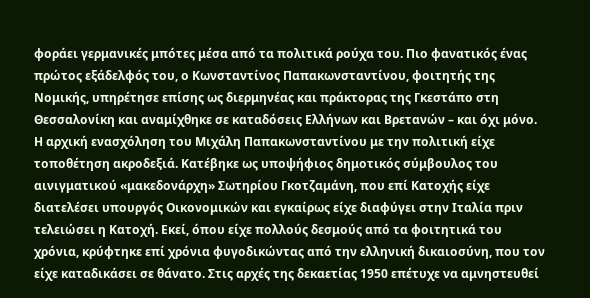φοράει γερμανικές μπότες μέσα από τα πολιτικά ρούχα του. Πιο φανατικός ένας πρώτος εξάδελφός του, ο Κωνσταντίνος Παπακωνσταντίνου, φοιτητής της Νομικής, υπηρέτησε επίσης ως διερμηνέας και πράκτορας της Γκεστάπο στη Θεσσαλονίκη και αναμίχθηκε σε καταδόσεις Ελλήνων και Βρετανών – και όχι μόνο.
Η αρχική ενασχόληση του Μιχάλη Παπακωνσταντίνου με την πολιτική είχε τοποθέτηση ακροδεξιά. Κατέβηκε ως υποψήφιος δημοτικός σύμβουλος του αινιγματικού «μακεδονάρχη» Σωτηρίου Γκοτζαμάνη, που επί Κατοχής είχε διατελέσει υπουργός Οικονομικών και εγκαίρως είχε διαφύγει στην Ιταλία πριν τελειώσει η Κατοχή. Εκεί, όπου είχε πολλούς δεσμούς από τα φοιτητικά του χρόνια, κρύφτηκε επί χρόνια φυγοδικώντας από την ελληνική δικαιοσύνη, που τον είχε καταδικάσει σε θάνατο. Στις αρχές της δεκαετίας 1950 επέτυχε να αμνηστευθεί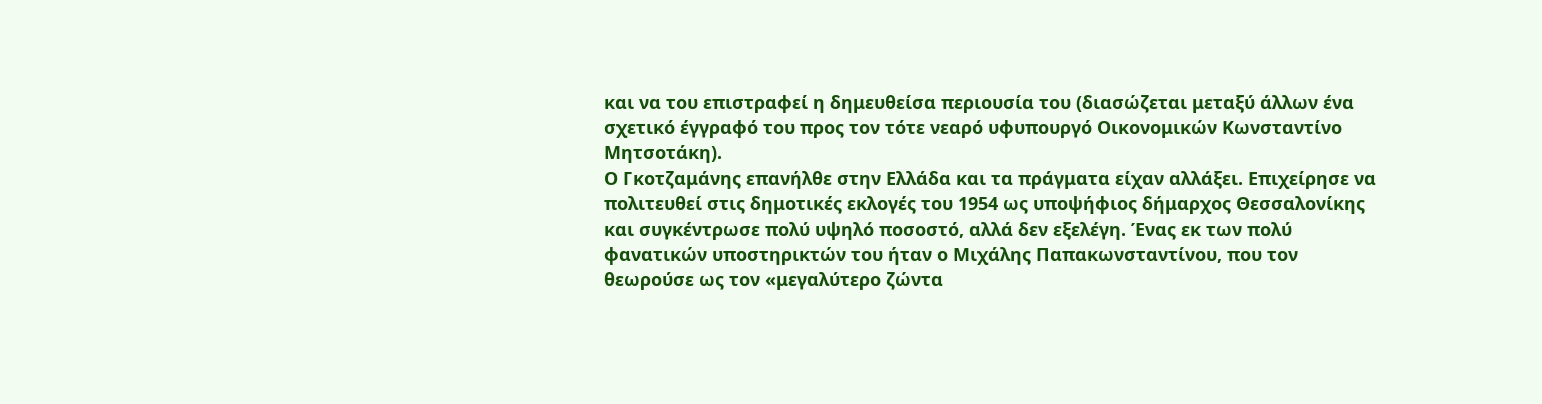και να του επιστραφεί η δημευθείσα περιουσία του (διασώζεται μεταξύ άλλων ένα σχετικό έγγραφό του προς τον τότε νεαρό υφυπουργό Οικονομικών Κωνσταντίνο Μητσοτάκη).
Ο Γκοτζαμάνης επανήλθε στην Ελλάδα και τα πράγματα είχαν αλλάξει. Επιχείρησε να πολιτευθεί στις δημοτικές εκλογές του 1954 ως υποψήφιος δήμαρχος Θεσσαλονίκης και συγκέντρωσε πολύ υψηλό ποσοστό, αλλά δεν εξελέγη. Ένας εκ των πολύ φανατικών υποστηρικτών του ήταν ο Μιχάλης Παπακωνσταντίνου, που τον θεωρούσε ως τον «μεγαλύτερο ζώντα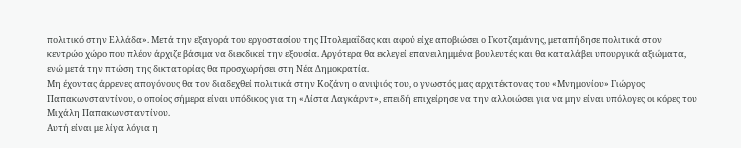πολιτικό στην Ελλάδα». Μετά την εξαγορά του εργοστασίου της Πτολεμαΐδας και αφού είχε αποβιώσει ο Γκοτζαμάνης, μεταπήδησε πολιτικά στον κεντρώο χώρο που πλέον άρχιζε βάσιμα να διεκδικεί την εξουσία. Αργότερα θα εκλεγεί επανειλημμένα βουλευτές και θα καταλάβει υπουργικά αξιώματα, ενώ μετά την πτώση της δικτατορίας θα προσχωρήσει στη Νέα Δημοκρατία.
Μη έχοντας άρρενες απογόνους θα τον διαδεχθεί πολιτικά στην Κοζάνη ο ανιψιός του, ο γνωστός μας αρχιτέκτονας του «Μνημονίου» Γιώργος Παπακωνσταντίνου, ο οποίος σήμερα είναι υπόδικος για τη «Λίστα Λαγκάρντ», επειδή επιχείρησε να την αλλοιώσει για να μην είναι υπόλογες οι κόρες του Μιχάλη Παπακωνσταντίνου.
Αυτή είναι με λίγα λόγια η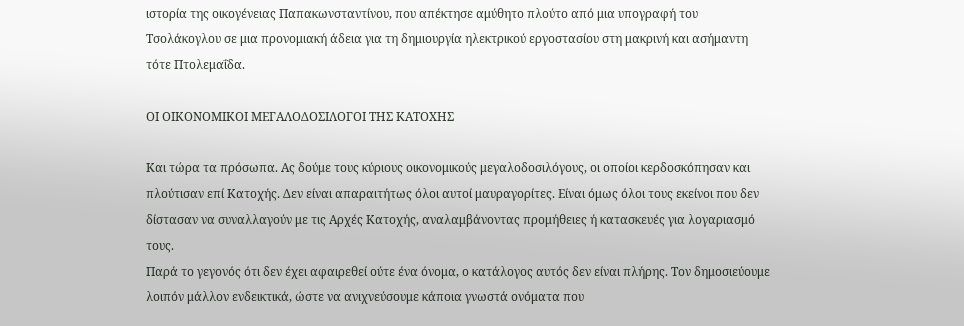ιστορία της οικογένειας Παπακωνσταντίνου, που απέκτησε αμύθητο πλούτο από μια υπογραφή του Τσολάκογλου σε μια προνομιακή άδεια για τη δημιουργία ηλεκτρικού εργοστασίου στη μακρινή και ασήμαντη τότε Πτολεμαΐδα.

ΟΙ ΟΙΚΟΝΟΜΙΚΟΙ ΜΕΓΑΛΟΔΟΣΙΛΟΓΟΙ ΤΗΣ ΚΑΤΟΧΗΣ

Και τώρα τα πρόσωπα. Ας δούμε τους κύριους οικονομικούς μεγαλοδοσιλόγους, οι οποίοι κερδοσκόπησαν και πλούτισαν επί Κατοχής. Δεν είναι απαραιτήτως όλοι αυτοί μαυραγορίτες. Είναι όμως όλοι τους εκείνοι που δεν δίστασαν να συναλλαγούν με τις Αρχές Κατοχής, αναλαμβάνοντας προμήθειες ή κατασκευές για λογαριασμό τους.
Παρά το γεγονός ότι δεν έχει αφαιρεθεί ούτε ένα όνομα, ο κατάλογος αυτός δεν είναι πλήρης. Τον δημοσιεύουμε λοιπόν μάλλον ενδεικτικά, ώστε να ανιχνεύσουμε κάποια γνωστά ονόματα που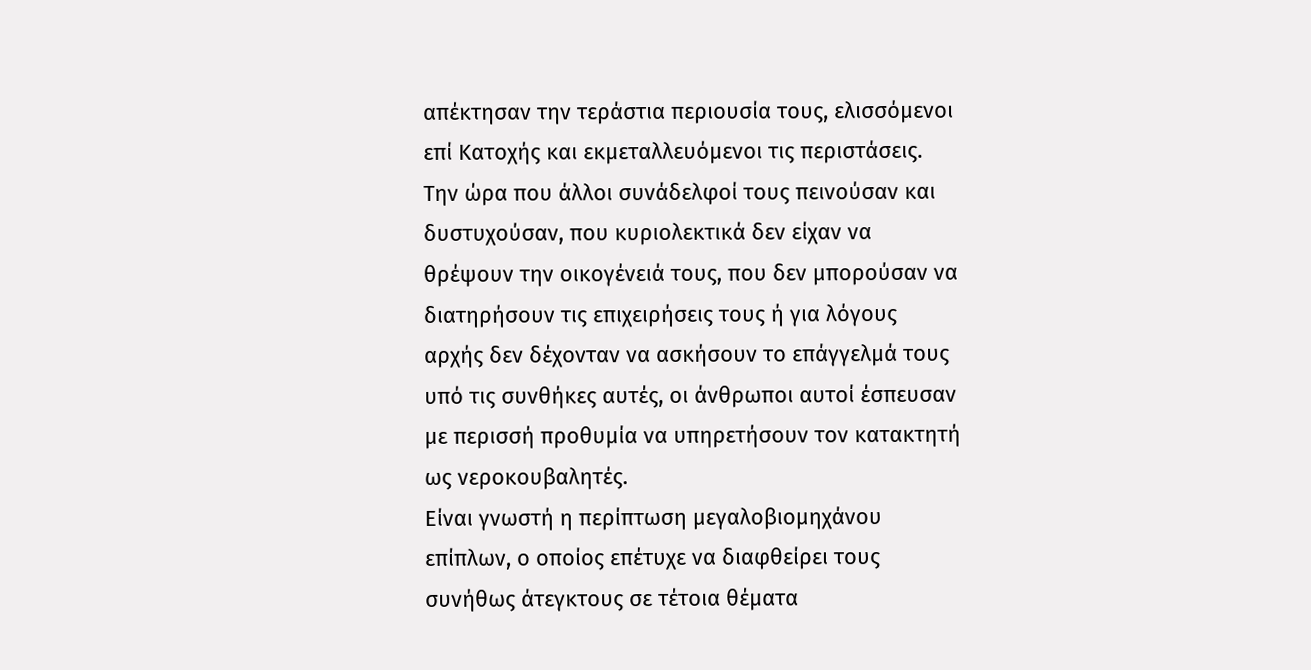απέκτησαν την τεράστια περιουσία τους, ελισσόμενοι επί Κατοχής και εκμεταλλευόμενοι τις περιστάσεις. Την ώρα που άλλοι συνάδελφοί τους πεινούσαν και δυστυχούσαν, που κυριολεκτικά δεν είχαν να θρέψουν την οικογένειά τους, που δεν μπορούσαν να διατηρήσουν τις επιχειρήσεις τους ή για λόγους αρχής δεν δέχονταν να ασκήσουν το επάγγελμά τους υπό τις συνθήκες αυτές, οι άνθρωποι αυτοί έσπευσαν με περισσή προθυμία να υπηρετήσουν τον κατακτητή ως νεροκουβαλητές.
Είναι γνωστή η περίπτωση μεγαλοβιομηχάνου επίπλων, ο οποίος επέτυχε να διαφθείρει τους συνήθως άτεγκτους σε τέτοια θέματα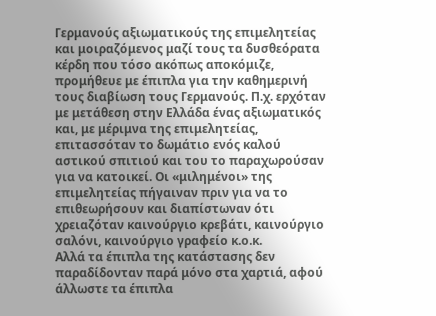Γερμανούς αξιωματικούς της επιμελητείας και μοιραζόμενος μαζί τους τα δυσθεόρατα κέρδη που τόσο ακόπως αποκόμιζε, προμήθευε με έπιπλα για την καθημερινή τους διαβίωση τους Γερμανούς. Π.χ. ερχόταν με μετάθεση στην Ελλάδα ένας αξιωματικός και, με μέριμνα της επιμελητείας, επιτασσόταν το δωμάτιο ενός καλού αστικού σπιτιού και του το παραχωρούσαν για να κατοικεί. Οι «μιλημένοι» της επιμελητείας πήγαιναν πριν για να το επιθεωρήσουν και διαπίστωναν ότι χρειαζόταν καινούργιο κρεβάτι, καινούργιο σαλόνι, καινούργιο γραφείο κ.ο.κ.
Αλλά τα έπιπλα της κατάστασης δεν παραδίδονταν παρά μόνο στα χαρτιά, αφού άλλωστε τα έπιπλα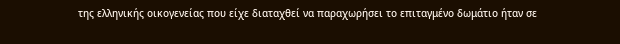της ελληνικής οικογενείας που είχε διαταχθεί να παραχωρήσει το επιταγμένο δωμάτιο ήταν σε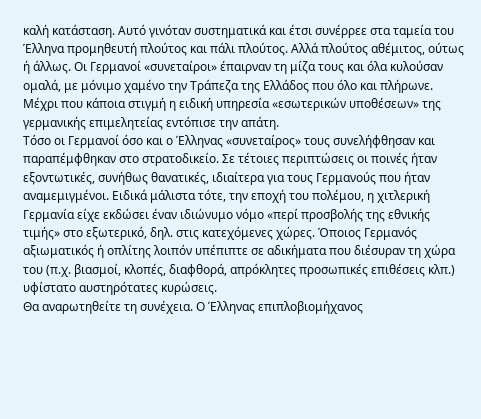καλή κατάσταση. Αυτό γινόταν συστηματικά και έτσι συνέρρεε στα ταμεία του Έλληνα προμηθευτή πλούτος και πάλι πλούτος. Αλλά πλούτος αθέμιτος, ούτως ή άλλως. Οι Γερμανοί «συνεταίροι» έπαιρναν τη μίζα τους και όλα κυλούσαν ομαλά, με μόνιμο χαμένο την Τράπεζα της Ελλάδος που όλο και πλήρωνε. Μέχρι που κάποια στιγμή η ειδική υπηρεσία «εσωτερικών υποθέσεων» της γερμανικής επιμελητείας εντόπισε την απάτη.
Τόσο οι Γερμανοί όσο και ο Έλληνας «συνεταίρος» τους συνελήφθησαν και παραπέμφθηκαν στο στρατοδικείο. Σε τέτοιες περιπτώσεις οι ποινές ήταν εξοντωτικές, συνήθως θανατικές, ιδιαίτερα για τους Γερμανούς που ήταν αναμεμιγμένοι. Ειδικά μάλιστα τότε, την εποχή του πολέμου, η χιτλερική Γερμανία είχε εκδώσει έναν ιδιώνυμο νόμο «περί προσβολής της εθνικής τιμής» στο εξωτερικό, δηλ. στις κατεχόμενες χώρες. Όποιος Γερμανός αξιωματικός ή οπλίτης λοιπόν υπέπιπτε σε αδικήματα που διέσυραν τη χώρα του (π.χ. βιασμοί, κλοπές, διαφθορά, απρόκλητες προσωπικές επιθέσεις κλπ.) υφίστατο αυστηρότατες κυρώσεις.
Θα αναρωτηθείτε τη συνέχεια. Ο Έλληνας επιπλοβιομήχανος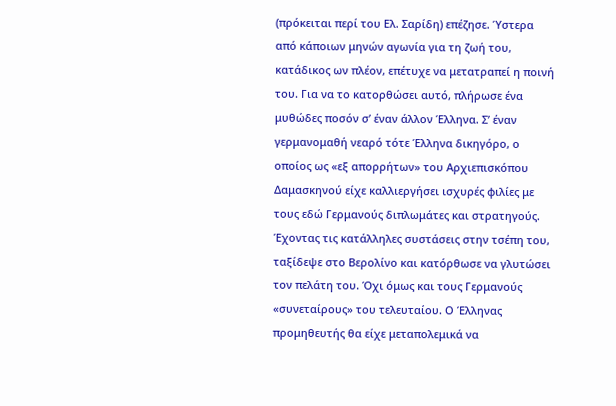(πρόκειται περί του Ελ. Σαρίδη) επέζησε. Ύστερα από κάποιων μηνών αγωνία για τη ζωή του, κατάδικος ων πλέον, επέτυχε να μετατραπεί η ποινή του. Για να το κατορθώσει αυτό, πλήρωσε ένα μυθώδες ποσόν σ’ έναν άλλον Έλληνα. Σ’ έναν γερμανομαθή νεαρό τότε Έλληνα δικηγόρο, ο οποίος ως «εξ απορρήτων» του Αρχιεπισκόπου Δαμασκηνού είχε καλλιεργήσει ισχυρές φιλίες με τους εδώ Γερμανούς διπλωμάτες και στρατηγούς. Έχοντας τις κατάλληλες συστάσεις στην τσέπη του, ταξίδεψε στο Βερολίνο και κατόρθωσε να γλυτώσει τον πελάτη του. Όχι όμως και τους Γερμανούς «συνεταίρους» του τελευταίου. Ο Έλληνας προμηθευτής θα είχε μεταπολεμικά να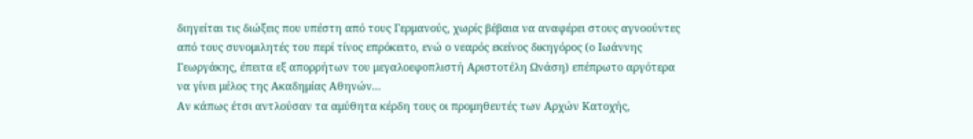διηγείται τις διώξεις που υπέστη από τους Γερμανούς, χωρίς βέβαια να αναφέρει στους αγνοούντες από τους συνομιλητές του περί τίνος επρόκειτο, ενώ ο νεαρός εκείνος δικηγόρος (ο Ιωάννης Γεωργάκης, έπειτα εξ απορρήτων του μεγαλοεφοπλιστή Αριστοτέλη Ωνάση) επέπρωτο αργότερα να γίνει μέλος της Ακαδημίας Αθηνών...
Αν κάπως έτσι αντλούσαν τα αμύθητα κέρδη τους οι προμηθευτές των Αρχών Κατοχής,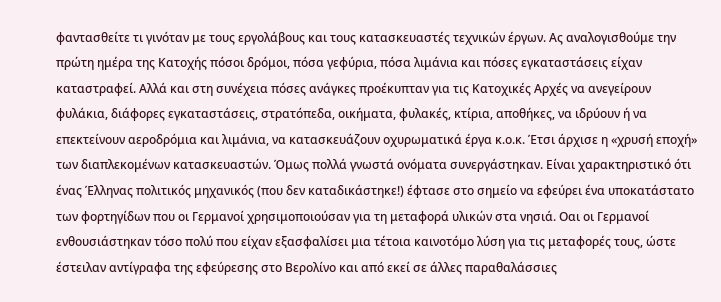φαντασθείτε τι γινόταν με τους εργολάβους και τους κατασκευαστές τεχνικών έργων. Ας αναλογισθούμε την πρώτη ημέρα της Κατοχής πόσοι δρόμοι, πόσα γεφύρια, πόσα λιμάνια και πόσες εγκαταστάσεις είχαν καταστραφεί. Αλλά και στη συνέχεια πόσες ανάγκες προέκυπταν για τις Κατοχικές Αρχές να ανεγείρουν φυλάκια, διάφορες εγκαταστάσεις, στρατόπεδα, οικήματα, φυλακές, κτίρια, αποθήκες, να ιδρύουν ή να επεκτείνουν αεροδρόμια και λιμάνια, να κατασκευάζουν οχυρωματικά έργα κ.ο.κ. Έτσι άρχισε η «χρυσή εποχή» των διαπλεκομένων κατασκευαστών. Όμως πολλά γνωστά ονόματα συνεργάστηκαν. Είναι χαρακτηριστικό ότι ένας Έλληνας πολιτικός μηχανικός (που δεν καταδικάστηκε!) έφτασε στο σημείο να εφεύρει ένα υποκατάστατο των φορτηγίδων που οι Γερμανοί χρησιμοποιούσαν για τη μεταφορά υλικών στα νησιά. Οαι οι Γερμανοί ενθουσιάστηκαν τόσο πολύ που είχαν εξασφαλίσει μια τέτοια καινοτόμο λύση για τις μεταφορές τους, ώστε έστειλαν αντίγραφα της εφεύρεσης στο Βερολίνο και από εκεί σε άλλες παραθαλάσσιες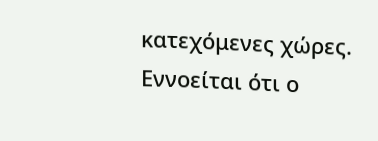κατεχόμενες χώρες. Εννοείται ότι ο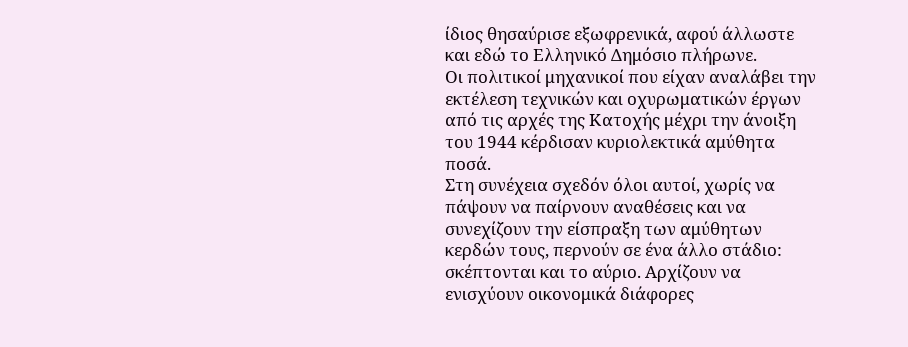ίδιος θησαύρισε εξωφρενικά, αφού άλλωστε και εδώ το Ελληνικό Δημόσιο πλήρωνε.
Οι πολιτικοί μηχανικοί που είχαν αναλάβει την εκτέλεση τεχνικών και οχυρωματικών έργων από τις αρχές της Κατοχής μέχρι την άνοιξη του 1944 κέρδισαν κυριολεκτικά αμύθητα ποσά.
Στη συνέχεια σχεδόν όλοι αυτοί, χωρίς να πάψουν να παίρνουν αναθέσεις και να συνεχίζουν την είσπραξη των αμύθητων κερδών τους, περνούν σε ένα άλλο στάδιο: σκέπτονται και το αύριο. Αρχίζουν να ενισχύουν οικονομικά διάφορες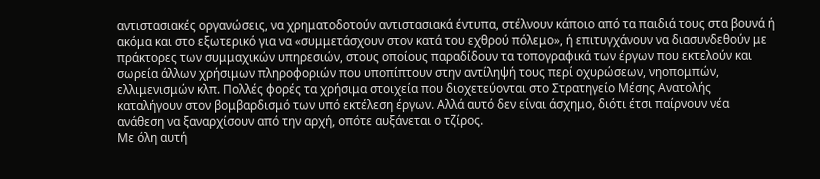αντιστασιακές οργανώσεις, να χρηματοδοτούν αντιστασιακά έντυπα, στέλνουν κάποιο από τα παιδιά τους στα βουνά ή ακόμα και στο εξωτερικό για να «συμμετάσχουν στον κατά του εχθρού πόλεμο», ή επιτυγχάνουν να διασυνδεθούν με πράκτορες των συμμαχικών υπηρεσιών, στους οποίους παραδίδουν τα τοπογραφικά των έργων που εκτελούν και σωρεία άλλων χρήσιμων πληροφοριών που υποπίπτουν στην αντίληψή τους περί οχυρώσεων, νηοπομπών, ελλιμενισμών κλπ. Πολλές φορές τα χρήσιμα στοιχεία που διοχετεύονται στο Στρατηγείο Μέσης Ανατολής καταλήγουν στον βομβαρδισμό των υπό εκτέλεση έργων. Αλλά αυτό δεν είναι άσχημο, διότι έτσι παίρνουν νέα ανάθεση να ξαναρχίσουν από την αρχή, οπότε αυξάνεται ο τζίρος.
Με όλη αυτή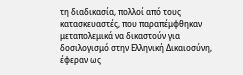τη διαδικασία, πολλοί από τους κατασκευαστές, που παραπέμφθηκαν μεταπολεμικά να δικαστούν για δοσιλογισμό στην Ελληνική Δικαιοσύνη, έφεραν ως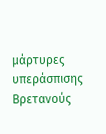μάρτυρες υπεράσπισης Βρετανούς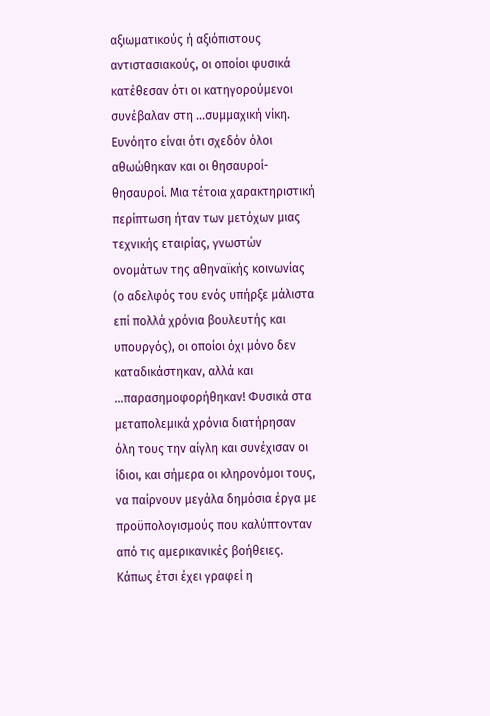αξιωματικούς ή αξιόπιστους αντιστασιακούς, οι οποίοι φυσικά κατέθεσαν ότι οι κατηγορούμενοι συνέβαλαν στη ...συμμαχική νίκη. Ευνόητο είναι ότι σχεδόν όλοι αθωώθηκαν και οι θησαυροί-θησαυροί. Μια τέτοια χαρακτηριστική περίπτωση ήταν των μετόχων μιας τεχνικής εταιρίας, γνωστών ονομάτων της αθηναϊκής κοινωνίας (ο αδελφός του ενός υπήρξε μάλιστα επί πολλά χρόνια βουλευτής και υπουργός), οι οποίοι όχι μόνο δεν καταδικάστηκαν, αλλά και ...παρασημοφορήθηκαν! Φυσικά στα μεταπολεμικά χρόνια διατήρησαν όλη τους την αίγλη και συνέχισαν οι ίδιοι, και σήμερα οι κληρονόμοι τους, να παίρνουν μεγάλα δημόσια έργα με προϋπολογισμούς που καλύπτονταν από τις αμερικανικές βοήθειες.
Κάπως έτσι έχει γραφεί η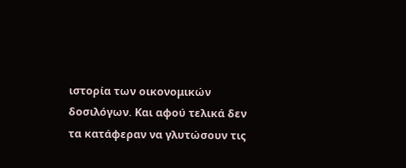ιστορία των οικονομικών δοσιλόγων. Και αφού τελικά δεν τα κατάφεραν να γλυτώσουν τις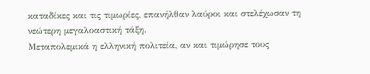καταδίκες και τις τιμωρίες, επανήλθαν λαύροι και στελέχωσαν τη νεώτερη μεγαλοαστική τάξη.
Μεταπολεμικά η ελληνική πολιτεία, αν και τιμώρησε τους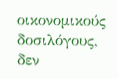οικονομικούς δοσιλόγους, δεν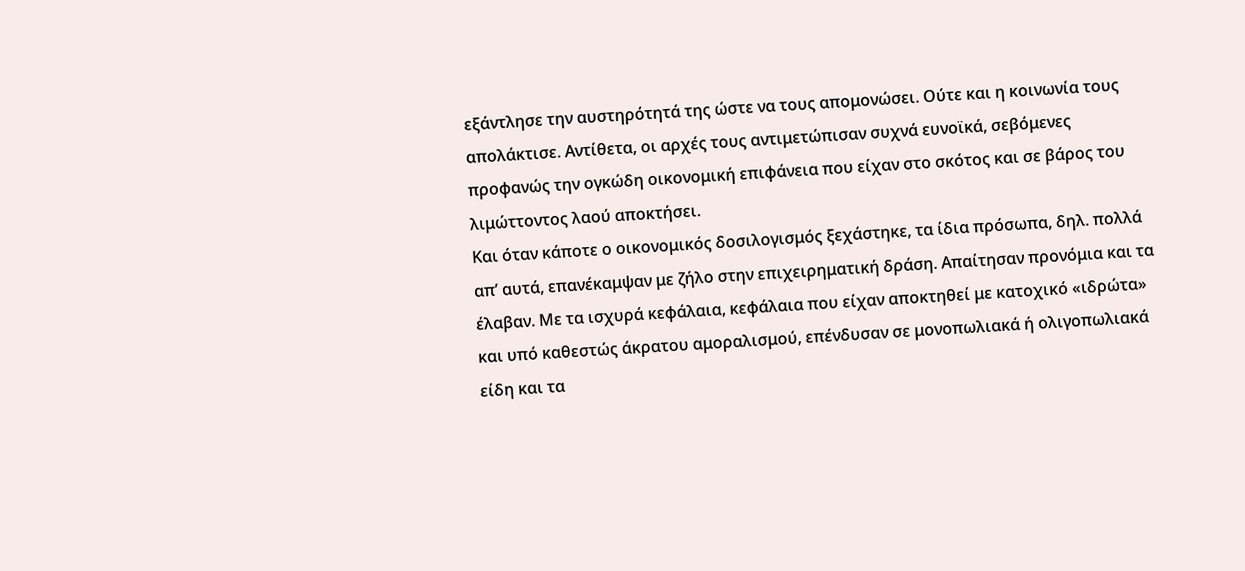εξάντλησε την αυστηρότητά της ώστε να τους απομονώσει. Ούτε και η κοινωνία τους απολάκτισε. Αντίθετα, οι αρχές τους αντιμετώπισαν συχνά ευνοϊκά, σεβόμενες προφανώς την ογκώδη οικονομική επιφάνεια που είχαν στο σκότος και σε βάρος του λιμώττοντος λαού αποκτήσει.
Και όταν κάποτε ο οικονομικός δοσιλογισμός ξεχάστηκε, τα ίδια πρόσωπα, δηλ. πολλά απ’ αυτά, επανέκαμψαν με ζήλο στην επιχειρηματική δράση. Απαίτησαν προνόμια και τα έλαβαν. Με τα ισχυρά κεφάλαια, κεφάλαια που είχαν αποκτηθεί με κατοχικό «ιδρώτα» και υπό καθεστώς άκρατου αμοραλισμού, επένδυσαν σε μονοπωλιακά ή ολιγοπωλιακά είδη και τα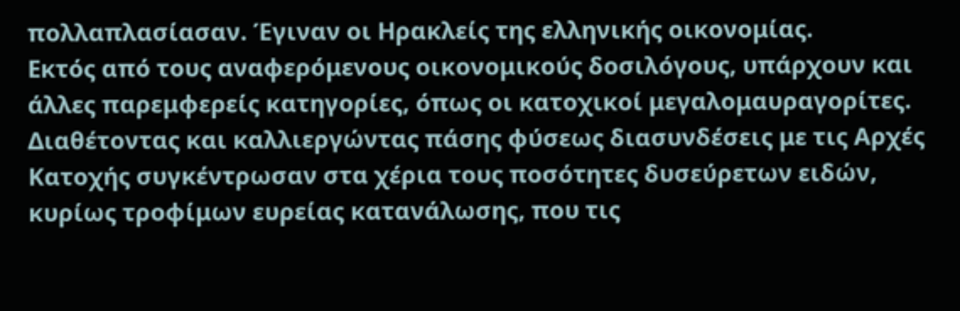πολλαπλασίασαν. Έγιναν οι Ηρακλείς της ελληνικής οικονομίας.
Εκτός από τους αναφερόμενους οικονομικούς δοσιλόγους, υπάρχουν και άλλες παρεμφερείς κατηγορίες, όπως οι κατοχικοί μεγαλομαυραγορίτες. Διαθέτοντας και καλλιεργώντας πάσης φύσεως διασυνδέσεις με τις Αρχές Κατοχής συγκέντρωσαν στα χέρια τους ποσότητες δυσεύρετων ειδών, κυρίως τροφίμων ευρείας κατανάλωσης, που τις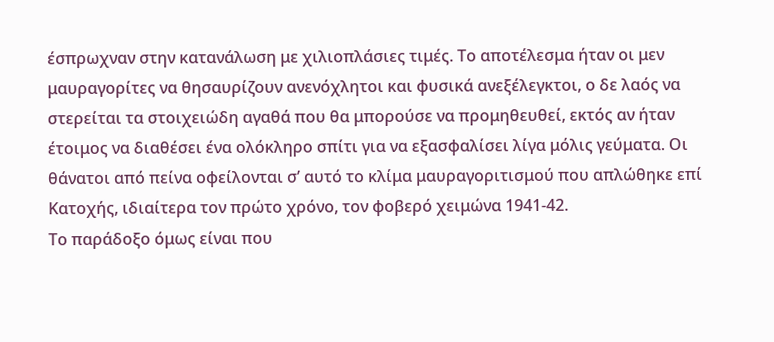έσπρωχναν στην κατανάλωση με χιλιοπλάσιες τιμές. Το αποτέλεσμα ήταν οι μεν μαυραγορίτες να θησαυρίζουν ανενόχλητοι και φυσικά ανεξέλεγκτοι, ο δε λαός να στερείται τα στοιχειώδη αγαθά που θα μπορούσε να προμηθευθεί, εκτός αν ήταν έτοιμος να διαθέσει ένα ολόκληρο σπίτι για να εξασφαλίσει λίγα μόλις γεύματα. Οι θάνατοι από πείνα οφείλονται σ’ αυτό το κλίμα μαυραγοριτισμού που απλώθηκε επί Κατοχής, ιδιαίτερα τον πρώτο χρόνο, τον φοβερό χειμώνα 1941-42.
Το παράδοξο όμως είναι που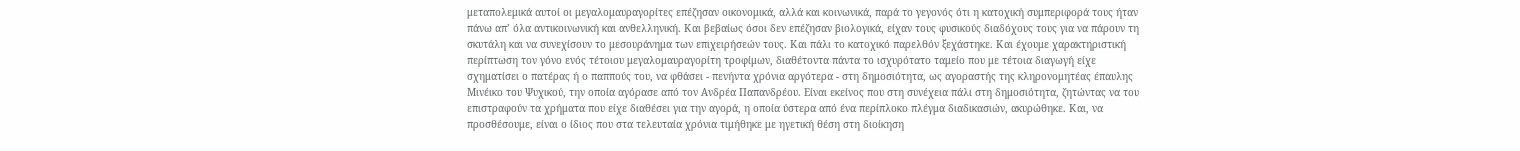μεταπολεμικά αυτοί οι μεγαλομαυραγορίτες επέζησαν οικονομικά, αλλά και κοινωνικά, παρά το γεγονός ότι η κατοχική συμπεριφορά τους ήταν πάνω απ’ όλα αντικοινωνική και ανθελληνική. Και βεβαίως όσοι δεν επέζησαν βιολογικά, είχαν τους φυσικούς διαδόχους τους για να πάρουν τη σκυτάλη και να συνεχίσουν το μεσουράνημα των επιχειρήσεών τους. Και πάλι το κατοχικό παρελθόν ξεχάστηκε. Και έχουμε χαρακτηριστική περίπτωση τον γόνο ενός τέτοιου μεγαλομαυραγορίτη τροφίμων, διαθέτοντα πάντα το ισχυρότατο ταμείο που με τέτοια διαγωγή είχε σχηματίσει ο πατέρας ή ο παππούς του, να φθάσει - πενήντα χρόνια αργότερα - στη δημοσιότητα, ως αγοραστής της κληρονομητέας έπαυλης Μινέικο του Ψυχικού, την οποία αγόρασε από τον Ανδρέα Παπανδρέου. Είναι εκείνος που στη συνέχεια πάλι στη δημοσιότητα, ζητώντας να του επιστραφούν τα χρήματα που είχε διαθέσει για την αγορά, η οποία ύστερα από ένα περίπλοκο πλέγμα διαδικασιών, ακυρώθηκε. Και, να προσθέσουμε, είναι ο ίδιος που στα τελευταία χρόνια τιμήθηκε με ηγετική θέση στη διοίκηση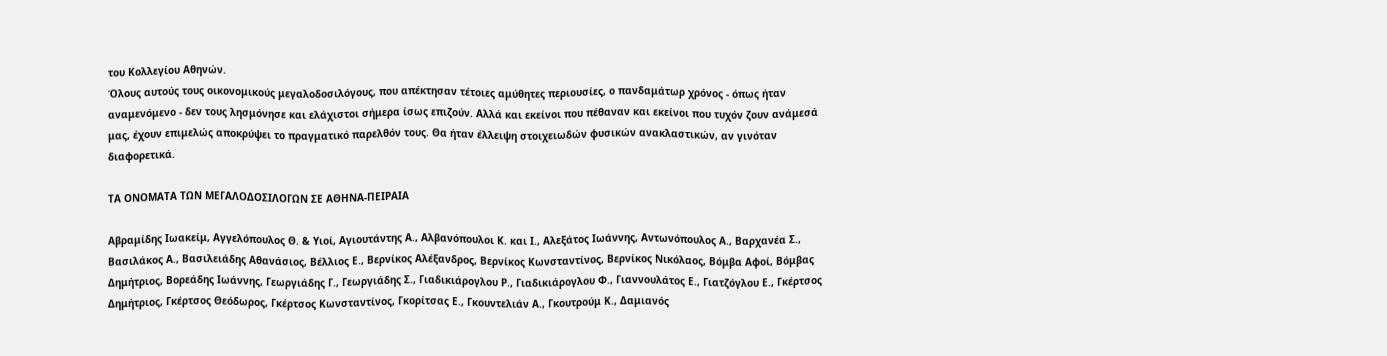του Κολλεγίου Αθηνών.
Όλους αυτούς τους οικονομικούς μεγαλοδοσιλόγους, που απέκτησαν τέτοιες αμύθητες περιουσίες, ο πανδαμάτωρ χρόνος - όπως ήταν αναμενόμενο - δεν τους λησμόνησε και ελάχιστοι σήμερα ίσως επιζούν. Αλλά και εκείνοι που πέθαναν και εκείνοι που τυχόν ζουν ανάμεσά μας, έχουν επιμελώς αποκρύψει το πραγματικό παρελθόν τους. Θα ήταν έλλειψη στοιχειωδών φυσικών ανακλαστικών, αν γινόταν διαφορετικά.

ΤΑ ΟΝΟΜΑΤΑ ΤΩΝ ΜΕΓΑΛΟΔΟΣΙΛΟΓΩΝ ΣΕ ΑΘΗΝΑ-ΠΕΙΡΑΙΑ

Αβραμίδης Ιωακείμ, Αγγελόπουλος Θ. & Υιοί, Αγιουτάντης Α., Αλβανόπουλοι Κ. και Ι., Αλεξάτος Ιωάννης, Αντωνόπουλος Α., Βαρχανέα Σ., Βασιλάκος Α., Βασιλειάδης Αθανάσιος, Βέλλιος Ε., Βερνίκος Αλέξανδρος, Βερνίκος Κωνσταντίνος, Βερνίκος Νικόλαος, Βόμβα Αφοί, Βόμβας Δημήτριος, Βορεάδης Ιωάννης, Γεωργιάδης Γ., Γεωργιάδης Σ., Γιαδικιάρογλου Ρ., Γιαδικιάρογλου Φ., Γιαννουλάτος Ε., Γιατζόγλου Ε., Γκέρτσος Δημήτριος, Γκέρτσος Θεόδωρος, Γκέρτσος Κωνσταντίνος, Γκορίτσας Ε., Γκουντελιάν Α., Γκουτρούμ Κ., Δαμιανός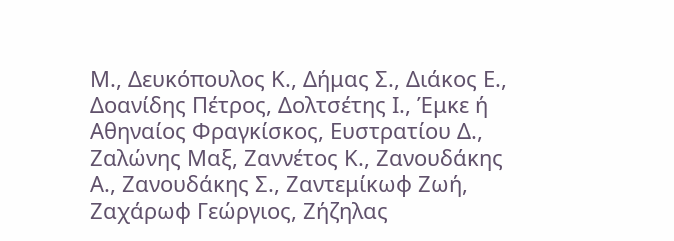Μ., Δευκόπουλος Κ., Δήμας Σ., Διάκος Ε., Δοανίδης Πέτρος, Δολτσέτης Ι., Έμκε ή Αθηναίος Φραγκίσκος, Ευστρατίου Δ., Ζαλώνης Μαξ, Ζαννέτος Κ., Ζανουδάκης Α., Ζανουδάκης Σ., Ζαντεμίκωφ Ζωή, Ζαχάρωφ Γεώργιος, Ζήζηλας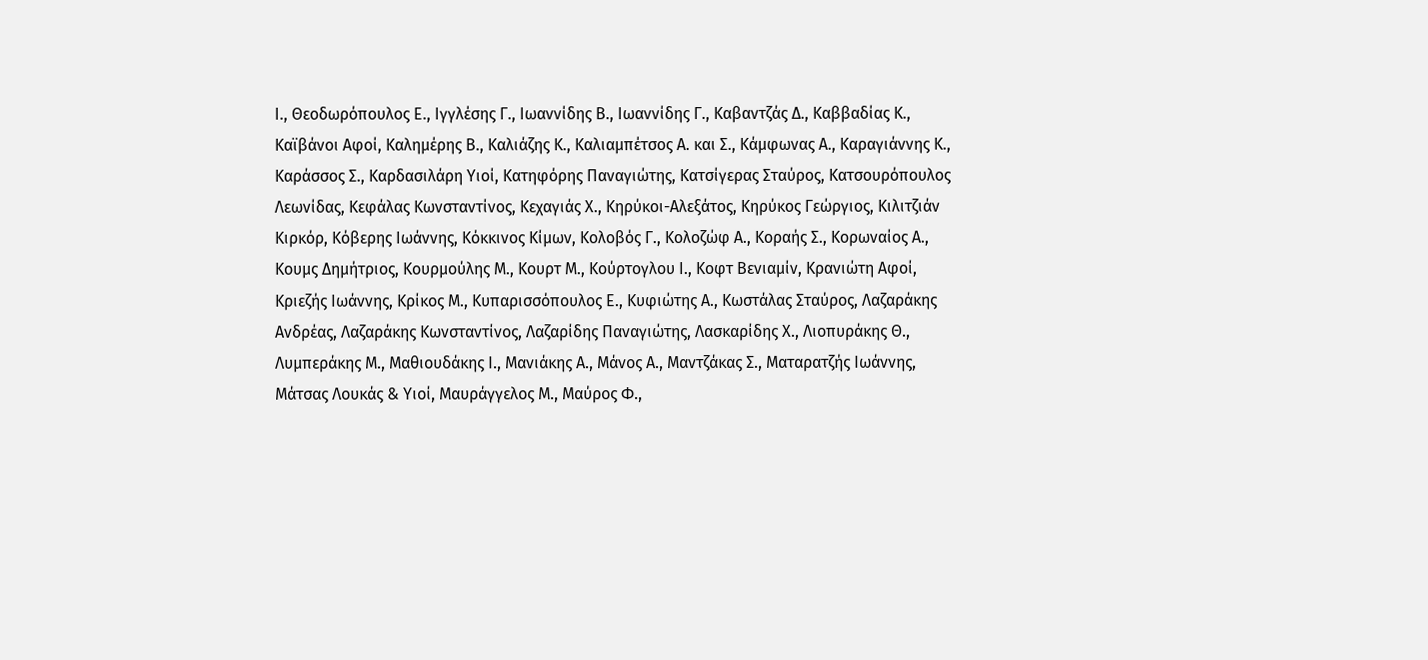Ι., Θεοδωρόπουλος Ε., Ιγγλέσης Γ., Ιωαννίδης Β., Ιωαννίδης Γ., Καβαντζάς Δ., Καββαδίας Κ., Καϊβάνοι Αφοί, Καλημέρης Β., Καλιάζης Κ., Καλιαμπέτσος Α. και Σ., Κάμφωνας Α., Καραγιάννης Κ., Καράσσος Σ., Καρδασιλάρη Υιοί, Κατηφόρης Παναγιώτης, Κατσίγερας Σταύρος, Κατσουρόπουλος Λεωνίδας, Κεφάλας Κωνσταντίνος, Κεχαγιάς Χ., Κηρύκοι-Αλεξάτος, Κηρύκος Γεώργιος, Κιλιτζιάν Κιρκόρ, Κόβερης Ιωάννης, Κόκκινος Κίμων, Κολοβός Γ., Κολοζώφ Α., Κοραής Σ., Κορωναίος Α., Κουμς Δημήτριος, Κουρμούλης Μ., Κουρτ Μ., Κούρτογλου Ι., Κοφτ Βενιαμίν, Κρανιώτη Αφοί, Κριεζής Ιωάννης, Κρίκος Μ., Κυπαρισσόπουλος Ε., Κυφιώτης Α., Κωστάλας Σταύρος, Λαζαράκης Ανδρέας, Λαζαράκης Κωνσταντίνος, Λαζαρίδης Παναγιώτης, Λασκαρίδης Χ., Λιοπυράκης Θ., Λυμπεράκης Μ., Μαθιουδάκης Ι., Μανιάκης Α., Μάνος Α., Μαντζάκας Σ., Ματαρατζής Ιωάννης, Μάτσας Λουκάς & Υιοί, Μαυράγγελος Μ., Μαύρος Φ.,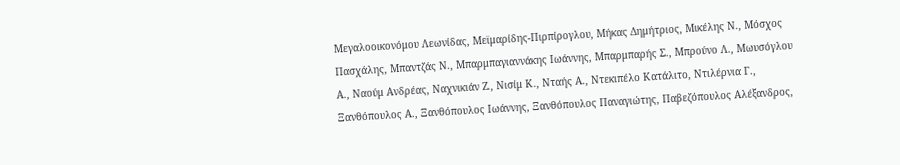Μεγαλοοικονόμου Λεωνίδας, Μεϊμαρίδης-Πιρπίρογλου, Μήκας Δημήτριος, Μικέλης Ν., Μόσχος Πασχάλης, Μπαντζάς Ν., Μπαρμπαγιαννάκης Ιωάννης, Μπαρμπαρής Σ., Μπρούνο Λ., Μωυσόγλου Α., Ναούμ Ανδρέας, Ναχνικιάν Ζ., Νισίμ Κ., Νταής Α., Ντεκιπέλο Κατάλιτο, Ντιλέρνια Γ., Ξανθόπουλος Α., Ξανθόπουλος Ιωάννης, Ξανθόπουλος Παναγιώτης, Παβεζόπουλος Αλέξανδρος,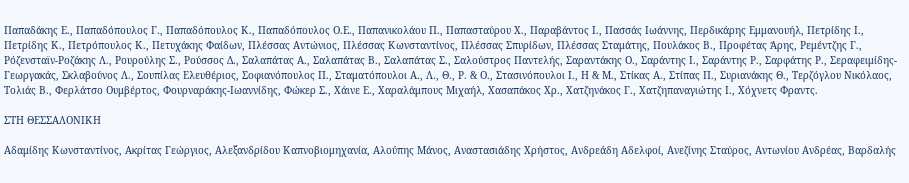Παπαδάκης Ε., Παπαδόπουλος Γ., Παπαδόπουλος Κ., Παπαδόπουλος Ο.Ε., Παπανικολάου Π., Παπασταύρου Χ., Παραβάντος Ι., Πασσάς Ιωάννης, Περδικάρης Εμμανουήλ, Πετρίδης Ι., Πετρίδης Κ., Πετρόπουλος Κ., Πετυχάκης Φαίδων, Πλέσσας Αντώνιος, Πλέσσας Κωνσταντίνος, Πλέσσας Σπυρίδων, Πλέσσας Σταμάτης, Πουλάκος Β., Προφέτας Άρης, Ρεμέντζης Γ., Ρόζενσταϊν-Ροζάκης Λ., Ρουρούλης Σ., Ρούσσος Δ., Σαλαπάτας Α., Σαλαπάτας Β., Σαλαπάτας Σ., Σαλούστρος Παντελής, Σαραντάκης Ο., Σαράντης Ι., Σαράντης Ρ., Σαρφάτης Ρ., Σεραφειμίδης-Γεωργακάς, Σκλαβούνος Λ., Σουπίλας Ελευθέριος, Σοφιανόπουλος Π., Σταματόπουλοι Α., Λ., Θ., Ρ. & Ο., Στασινόπουλοι Ι., Η & Μ., Στίκας Α., Στίπας Π., Συριανάκης Θ., Τερζόγλου Νικόλαος, Τολιάς Β., Φερλάτσο Ουμβέρτος, Φουρναράκης-Ιωαννίδης, Φώκερ Σ., Χάινε Ε., Χαραλάμπους Μιχαήλ, Χασαπάκος Χρ., Χατζηνάκος Γ., Χατζηπαναγιώτης Ι., Χόχνετς Φραντς.

ΣΤΗ ΘΕΣΣΑΛΟΝΙΚΗ

Αδαμίδης Κωνσταντίνος, Ακρίτας Γεώργιος, Αλεξανδρίδου Καπνοβιομηχανία, Αλούπης Μάνος, Αναστασιάδης Χρήστος, Ανδρεάδη Αδελφοί, Ανεζίνης Σταύρος, Αντωνίου Ανδρέας, Βαρδαλής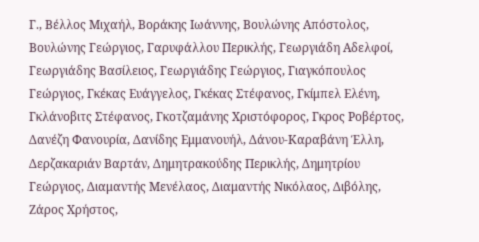Γ., Βέλλος Μιχαήλ, Βοράκης Ιωάννης, Βουλώνης Απόστολος, Βουλώνης Γεώργιος, Γαρυφάλλου Περικλής, Γεωργιάδη Αδελφοί, Γεωργιάδης Βασίλειος, Γεωργιάδης Γεώργιος, Γιαγκόπουλος Γεώργιος, Γκέκας Ευάγγελος, Γκέκας Στέφανος, Γκίμπελ Ελένη, Γκλάνοβιτς Στέφανος, Γκοτζαμάνης Χριστόφορος, Γκρος Ροβέρτος, Δανέζη Φανουρία, Δανίδης Εμμανουήλ, Δάνου-Καραβάνη Έλλη, Δερζακαριάν Βαρτάν, Δημητρακούδης Περικλής, Δημητρίου Γεώργιος, Διαμαντής Μενέλαος, Διαμαντής Νικόλαος, Διβόλης, Ζάρος Χρήστος,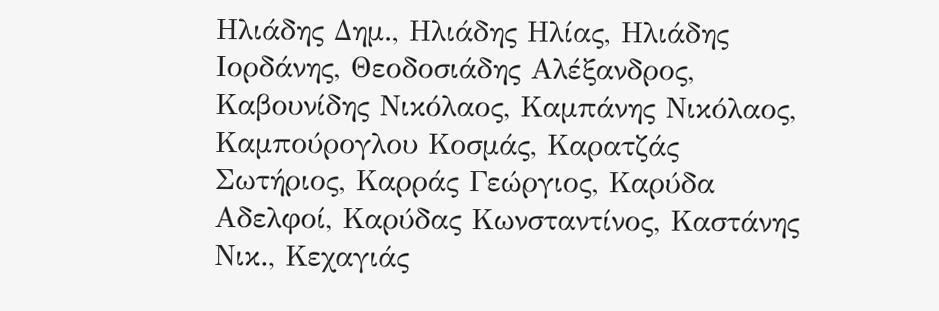Ηλιάδης Δημ., Ηλιάδης Ηλίας, Ηλιάδης Ιορδάνης, Θεοδοσιάδης Αλέξανδρος, Καβουνίδης Νικόλαος, Καμπάνης Νικόλαος, Καμπούρογλου Κοσμάς, Καρατζάς Σωτήριος, Καρράς Γεώργιος, Καρύδα Αδελφοί, Καρύδας Κωνσταντίνος, Καστάνης Νικ., Κεχαγιάς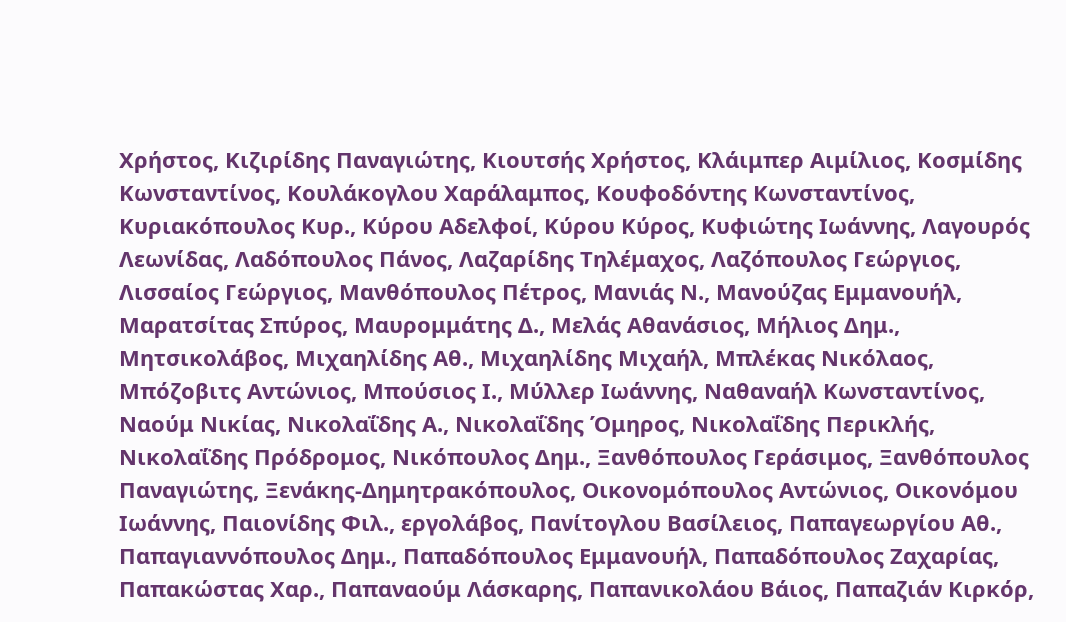Χρήστος, Κιζιρίδης Παναγιώτης, Κιουτσής Χρήστος, Κλάιμπερ Αιμίλιος, Κοσμίδης Κωνσταντίνος, Κουλάκογλου Χαράλαμπος, Κουφοδόντης Κωνσταντίνος, Κυριακόπουλος Κυρ., Κύρου Αδελφοί, Κύρου Κύρος, Κυφιώτης Ιωάννης, Λαγουρός Λεωνίδας, Λαδόπουλος Πάνος, Λαζαρίδης Τηλέμαχος, Λαζόπουλος Γεώργιος, Λισσαίος Γεώργιος, Μανθόπουλος Πέτρος, Μανιάς Ν., Μανούζας Εμμανουήλ, Μαρατσίτας Σπύρος, Μαυρομμάτης Δ., Μελάς Αθανάσιος, Μήλιος Δημ., Μητσικολάβος, Μιχαηλίδης Αθ., Μιχαηλίδης Μιχαήλ, Μπλέκας Νικόλαος, Μπόζοβιτς Αντώνιος, Μπούσιος Ι., Μύλλερ Ιωάννης, Ναθαναήλ Κωνσταντίνος, Ναούμ Νικίας, Νικολαΐδης Α., Νικολαΐδης Όμηρος, Νικολαΐδης Περικλής, Νικολαΐδης Πρόδρομος, Νικόπουλος Δημ., Ξανθόπουλος Γεράσιμος, Ξανθόπουλος Παναγιώτης, Ξενάκης-Δημητρακόπουλος, Οικονομόπουλος Αντώνιος, Οικονόμου Ιωάννης, Παιονίδης Φιλ., εργολάβος, Πανίτογλου Βασίλειος, Παπαγεωργίου Αθ., Παπαγιαννόπουλος Δημ., Παπαδόπουλος Εμμανουήλ, Παπαδόπουλος Ζαχαρίας, Παπακώστας Χαρ., Παπαναούμ Λάσκαρης, Παπανικολάου Βάιος, Παπαζιάν Κιρκόρ,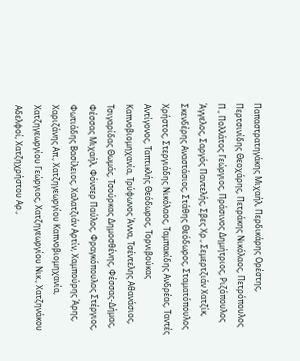Παπαστρατηγάκης Μιχαήλ, Περδικάρης Ορέστης, Περτσινίδης Θεοχάρης, Πετράκης Νικόλαος, Πετρόπουλος Π., Πολλάτος Γεώργιος, Πράσινος Δημήτριος, Ριζόπουλος Άγγελος, Σαργός Παντελής, Σβες Χρ., Σεμερτζιάν Χατζίκ, Σκενδέρης Αναστάσιος, Στάθης Θεόδωρος, Σταματόπουλος Χρήστος, Στεργιάδης Νικόλαος, Ταμπακίδης Ανδρέας, Ταντές Αντίγονος, Ταπτικλής Θεόδωρος, Τορνιβούκας Καπνοβιομηχανία, Τρύφωνος Άννα, Τσέντελης Αθανάσιος, Τσιγαρίδας Θωμάς, Τσούρκας Δημοσθένης, Φέσσας-Δήμας, Φέσσας Μιχαήλ, Φόνσερ Παύλος, Φραγκόπουλος Στέργιος, Φωτιάδης Βασίλειος, Χαλατζιάν Αρτίν, Χαμπούρης Άρης, Χαριζάνης Απ., Χατζηγεωργίου Καπνοβιομηχανία, Χατζηγεωργίου Γεώργιος, Χατζηγεωργίου Νικ., Χατζηνάκου Αδελφοί, Χατζηχρήστου Αρ.,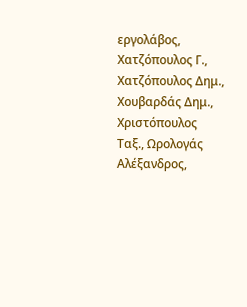εργολάβος, Χατζόπουλος Γ., Χατζόπουλος Δημ., Χουβαρδάς Δημ., Χριστόπουλος Ταξ., Ωρολογάς Αλέξανδρος,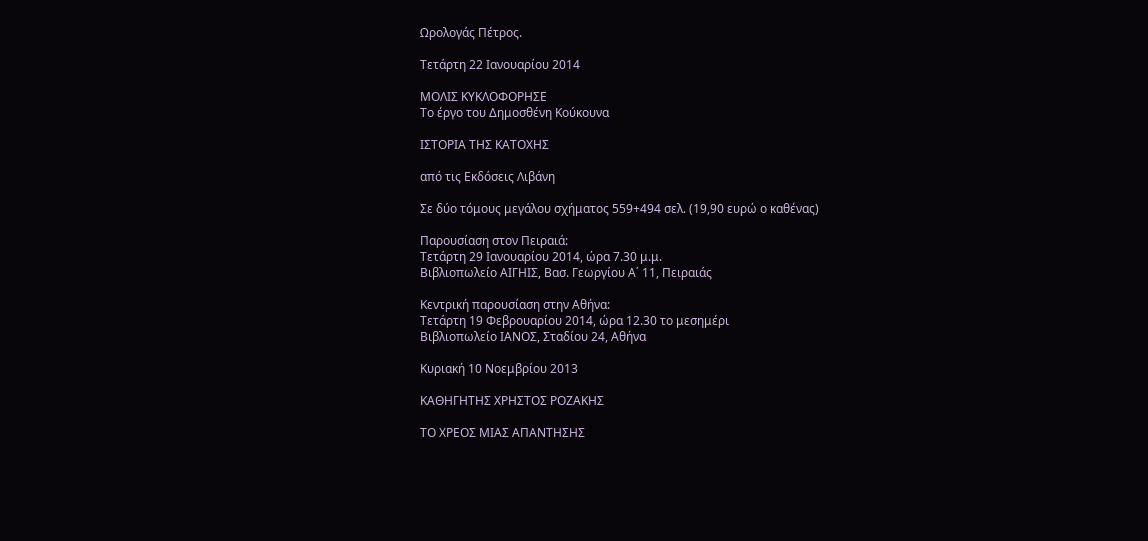Ωρολογάς Πέτρος.

Τετάρτη 22 Ιανουαρίου 2014

ΜΟΛΙΣ ΚΥΚΛΟΦΟΡΗΣΕ
Το έργο του Δημοσθένη Κούκουνα

ΙΣΤΟΡΙΑ ΤΗΣ ΚΑΤΟΧΗΣ

από τις Εκδόσεις Λιβάνη

Σε δύο τόμους μεγάλου σχήματος 559+494 σελ. (19,90 ευρώ ο καθένας)

Παρουσίαση στον Πειραιά:
Τετάρτη 29 Ιανουαρίου 2014, ώρα 7.30 μ.μ.
Βιβλιοπωλείο ΑΙΓΗΙΣ, Βασ. Γεωργίου Α΄ 11, Πειραιάς

Κεντρική παρουσίαση στην Αθήνα:
Τετάρτη 19 Φεβρουαρίου 2014, ώρα 12.30 το μεσημέρι
Βιβλιοπωλείο ΙΑΝΟΣ, Σταδίου 24, Αθήνα

Κυριακή 10 Νοεμβρίου 2013

ΚΑΘΗΓΗΤΗΣ ΧΡΗΣΤΟΣ ΡΟΖΑΚΗΣ

ΤΟ ΧΡΕΟΣ ΜΙΑΣ ΑΠΑΝΤΗΣΗΣ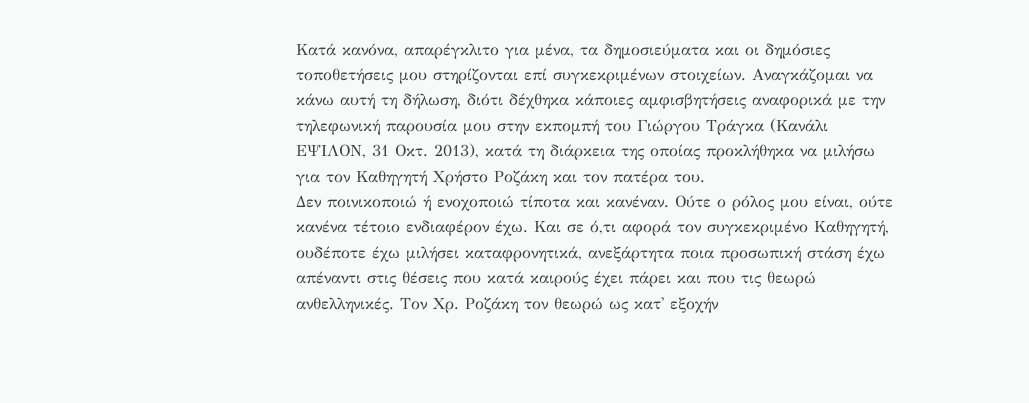Κατά κανόνα, απαρέγκλιτο για μένα, τα δημοσιεύματα και οι δημόσιες τοποθετήσεις μου στηρίζονται επί συγκεκριμένων στοιχείων. Αναγκάζομαι να κάνω αυτή τη δήλωση, διότι δέχθηκα κάποιες αμφισβητήσεις αναφορικά με την τηλεφωνική παρουσία μου στην εκπομπή του Γιώργου Τράγκα (Κανάλι ΕΨΙΛΟΝ, 31 Οκτ. 2013), κατά τη διάρκεια της οποίας προκλήθηκα να μιλήσω για τον Καθηγητή Χρήστο Ροζάκη και τον πατέρα του.
Δεν ποινικοποιώ ή ενοχοποιώ τίποτα και κανέναν. Ούτε ο ρόλος μου είναι, ούτε κανένα τέτοιο ενδιαφέρον έχω. Και σε ό,τι αφορά τον συγκεκριμένο Καθηγητή, ουδέποτε έχω μιλήσει καταφρονητικά, ανεξάρτητα ποια προσωπική στάση έχω απέναντι στις θέσεις που κατά καιρούς έχει πάρει και που τις θεωρώ ανθελληνικές. Τον Χρ. Ροζάκη τον θεωρώ ως κατ' εξοχήν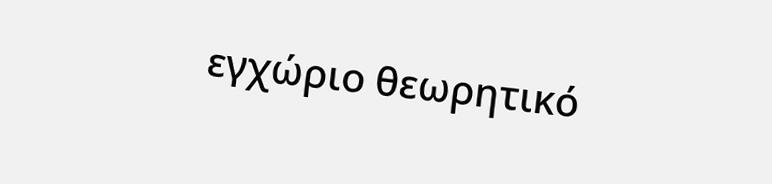εγχώριο θεωρητικό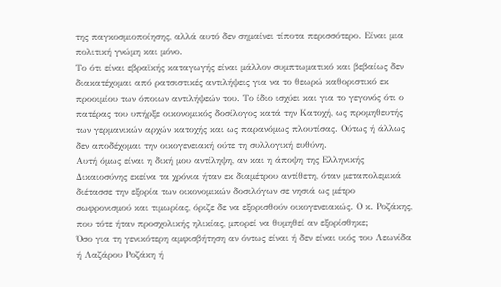της παγκοσμιοποίησης, αλλά αυτό δεν σημαίνει τίποτα περισσότερο. Είναι μια πολιτική γνώμη και μόνο.
Το ότι είναι εβραϊκής καταγωγής είναι μάλλον συμπτωματικό και βεβαίως δεν διακατέχομαι από ρατσιστικές αντιλήψεις για να το θεωρώ καθοριστικό εκ προοιμίου των όποιων αντιλήψεών του. Το ίδιο ισχύει και για το γεγονός ότι ο πατέρας του υπήρξε οικονομικός δοσίλογος κατά την Κατοχή, ως προμηθευτής των γερμανικών αρχών κατοχής και ως παρανόμως πλουτίσας. Ούτως ή άλλως δεν αποδέχομαι την οικογενειακή ούτε τη συλλογική ευθύνη.
Αυτή όμως είναι η δική μου αντίληψη, αν και η άποψη της Ελληνικής Δικαιοσύνης εκείνα τα χρόνια ήταν εκ διαμέτρου αντίθετη, όταν μεταπολεμικά διέτασσε την εξορία των οικονομικών δοσιλόγων σε νησιά ως μέτρο σωφρονισμού και τιμωρίας, όριζε δε να εξορισθούν οικογενειακώς. Ο κ. Ροζάκης, που τότε ήταν προσχολικής ηλικίας, μπορεί να θυμηθεί αν εξορίσθηκε;
Όσο για τη γενικότερη αμφισβήτηση αν όντως είναι ή δεν είναι υιός του Λεωνίδα ή Λαζάρου Ροζάκη ή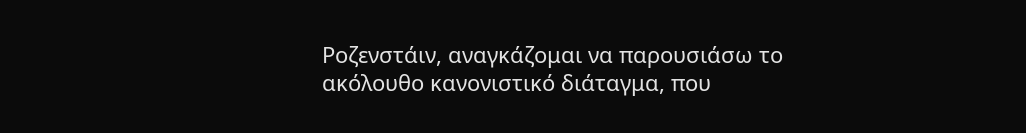Ροζενστάιν, αναγκάζομαι να παρουσιάσω το ακόλουθο κανονιστικό διάταγμα, που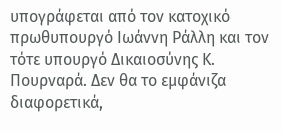υπογράφεται από τον κατοχικό πρωθυπουργό Ιωάννη Ράλλη και τον τότε υπουργό Δικαιοσύνης Κ. Πουρναρά. Δεν θα το εμφάνιζα διαφορετικά,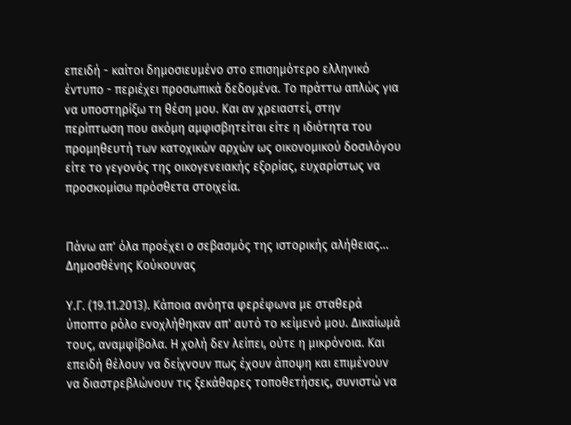επειδή - καίτοι δημοσιευμένο στο επισημότερο ελληνικό έντυπο - περιέχει προσωπικά δεδομένα. Το πράττω απλώς για να υποστηρίξω τη θέση μου. Και αν χρειαστεί, στην περίπτωση που ακόμη αμφισβητείται είτε η ιδιότητα του προμηθευτή των κατοχικών αρχών ως οικονομικού δοσιλόγου είτε το γεγονός της οικογενειακής εξορίας, ευχαρίστως να προσκομίσω πρόσθετα στοιχεία.


Πάνω απ' όλα προέχει ο σεβασμός της ιστορικής αλήθειας...
Δημοσθένης Κούκουνας

Υ.Γ. (19.11.2013). Κάποια ανόητα φερέφωνα με σταθερά ύποπτο ρόλο ενοχλήθηκαν απ' αυτό το κείμενό μου. Δικαίωμά τους, αναμφίβολα. Η χολή δεν λείπει, ούτε η μικρόνοια. Και επειδή θέλουν να δείχνουν πως έχουν άποψη και επιμένουν να διαστρεβλώνουν τις ξεκάθαρες τοποθετήσεις, συνιστώ να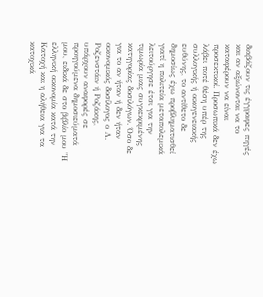διαβάζουν τις έγγραφες πηγές και αν αξιώνονται να το καταφέρουν να είναι προσεκτικοί. Προσωπικά δεν έχω λάβει ποτέ θέση υπέρ της συλλογικής ή οικογενειακής ευθύνης, το αντίθετο δε δημοσίως έχω προβληματισθεί γιατί η πολιτεία μεταπολεμικά λειτούργησε έτσι για την τιμωρία μιας συγκεκριμένης κατηγορίας δοσιλόγων. Όσο δε για το αν ήταν ή δεν ήταν οικονομικός δοσίλογος ο Λ. Ροζενστάιν ή Ροζάκης, υπάρχουν αναφορές σε προηγούμενα δημοσιεύματά μου, ειδικά δε στο βιβλίο μου "Η ελληνική οικονομία κατά την Κατοχή και η αλήθεια για τα κατοχικά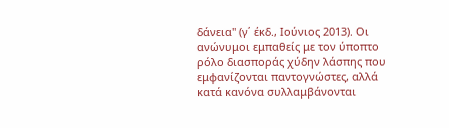δάνεια" (γ΄ έκδ., Ιούνιος 2013). Οι ανώνυμοι εμπαθείς με τον ύποπτο ρόλο διασποράς χύδην λάσπης που εμφανίζονται παντογνώστες, αλλά κατά κανόνα συλλαμβάνονται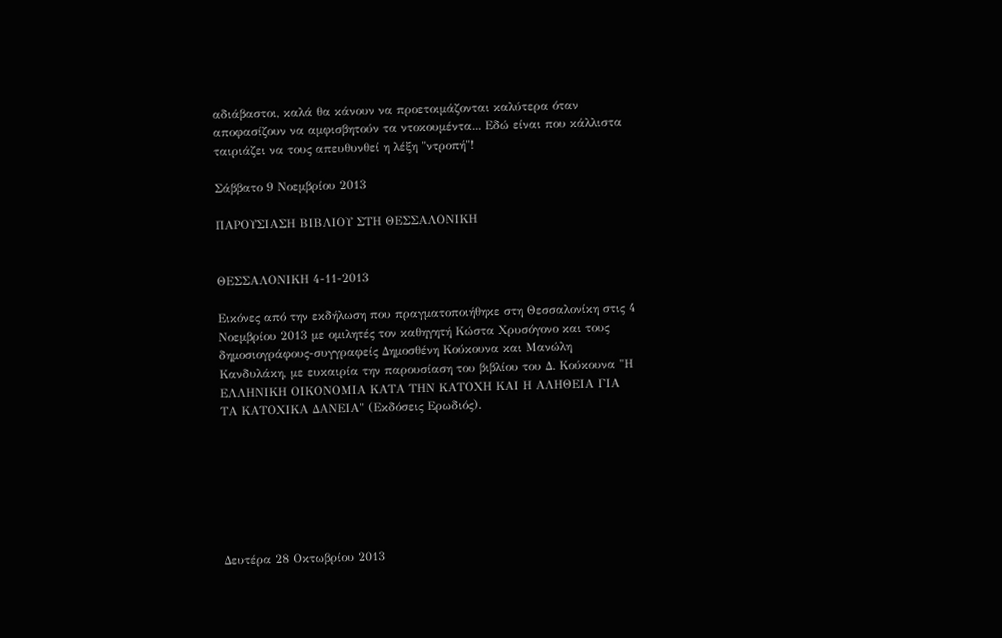αδιάβαστοι, καλά θα κάνουν να προετοιμάζονται καλύτερα όταν αποφασίζουν να αμφισβητούν τα ντοκουμέντα... Εδώ είναι που κάλλιστα ταιριάζει να τους απευθυνθεί η λέξη "ντροπή"!

Σάββατο 9 Νοεμβρίου 2013

ΠΑΡΟΥΣΙΑΣΗ ΒΙΒΛΙΟΥ ΣΤΗ ΘΕΣΣΑΛΟΝΙΚΗ


ΘΕΣΣΑΛΟΝΙΚΗ 4-11-2013

Εικόνες από την εκδήλωση που πραγματοποιήθηκε στη Θεσσαλονίκη στις 4 Νοεμβρίου 2013 με ομιλητές τον καθηγητή Κώστα Χρυσόγονο και τους δημοσιογράφους-συγγραφείς Δημοσθένη Κούκουνα και Μανώλη Κανδυλάκη, με ευκαιρία την παρουσίαση του βιβλίου του Δ. Κούκουνα "Η ΕΛΛΗΝΙΚΗ ΟΙΚΟΝΟΜΙΑ ΚΑΤΑ ΤΗΝ ΚΑΤΟΧΗ ΚΑΙ Η ΑΛΗΘΕΙΑ ΓΙΑ ΤΑ ΚΑΤΟΧΙΚΑ ΔΑΝΕΙΑ" (Εκδόσεις Ερωδιός).







Δευτέρα 28 Οκτωβρίου 2013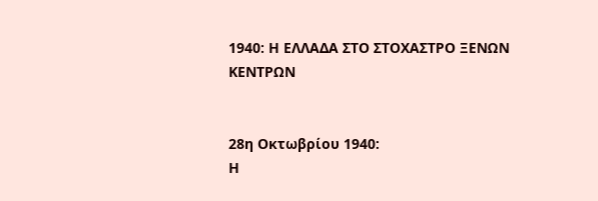1940: Η ΕΛΛΑΔΑ ΣΤΟ ΣΤΟΧΑΣΤΡΟ ΞΕΝΩΝ ΚΕΝΤΡΩΝ


28η Οκτωβρίου 1940:
Η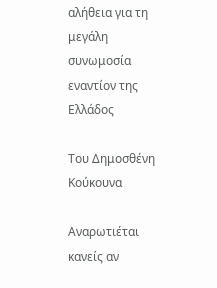αλήθεια για τη μεγάλη συνωμοσία
εναντίον της Ελλάδος

Του Δημοσθένη Κούκουνα

Αναρωτιέται κανείς αν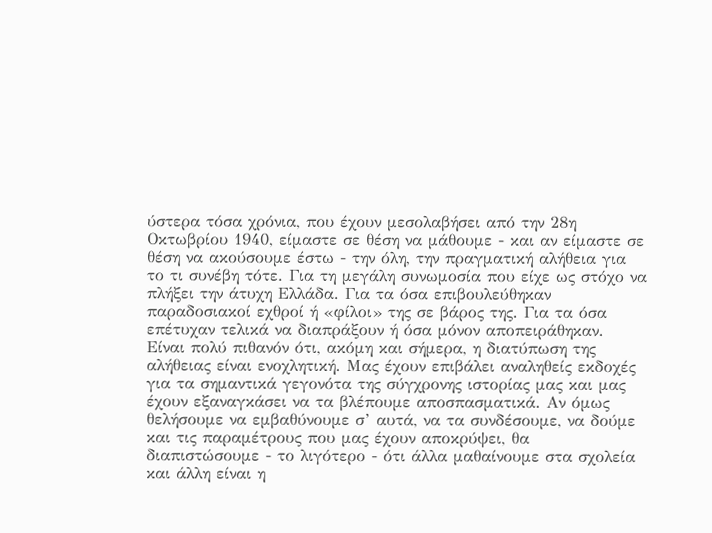ύστερα τόσα χρόνια, που έχουν μεσολαβήσει από την 28η Οκτωβρίου 1940, είμαστε σε θέση να μάθουμε - και αν είμαστε σε θέση να ακούσουμε έστω - την όλη, την πραγματική αλήθεια για το τι συνέβη τότε. Για τη μεγάλη συνωμοσία που είχε ως στόχο να πλήξει την άτυχη Ελλάδα. Για τα όσα επιβουλεύθηκαν παραδοσιακοί εχθροί ή «φίλοι» της σε βάρος της. Για τα όσα επέτυχαν τελικά να διαπράξουν ή όσα μόνον αποπειράθηκαν.
Είναι πολύ πιθανόν ότι, ακόμη και σήμερα, η διατύπωση της αλήθειας είναι ενοχλητική. Μας έχουν επιβάλει αναληθείς εκδοχές για τα σημαντικά γεγονότα της σύγχρονης ιστορίας μας και μας έχουν εξαναγκάσει να τα βλέπουμε αποσπασματικά. Αν όμως θελήσουμε να εμβαθύνουμε σ’ αυτά, να τα συνδέσουμε, να δούμε και τις παραμέτρους που μας έχουν αποκρύψει, θα διαπιστώσουμε - το λιγότερο - ότι άλλα μαθαίνουμε στα σχολεία και άλλη είναι η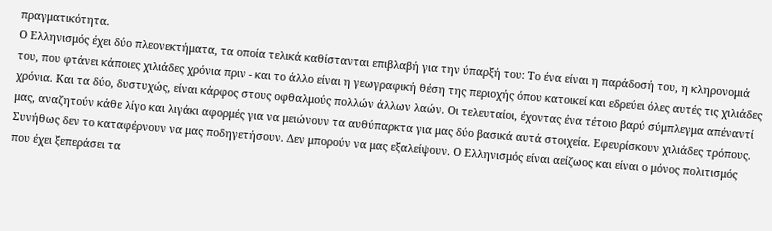πραγματικότητα.
Ο Ελληνισμός έχει δύο πλεονεκτήματα, τα οποία τελικά καθίστανται επιβλαβή για την ύπαρξή του: Το ένα είναι η παράδοσή του, η κληρονομιά του, που φτάνει κάποιες χιλιάδες χρόνια πριν - και το άλλο είναι η γεωγραφική θέση της περιοχής όπου κατοικεί και εδρεύει όλες αυτές τις χιλιάδες χρόνια. Και τα δύο, δυστυχώς, είναι κάρφος στους οφθαλμούς πολλών άλλων λαών. Οι τελευταίοι, έχοντας ένα τέτοιο βαρύ σύμπλεγμα απέναντί μας, αναζητούν κάθε λίγο και λιγάκι αφορμές για να μειώνουν τα αυθύπαρκτα για μας δύο βασικά αυτά στοιχεία. Εφευρίσκουν χιλιάδες τρόπους. Συνήθως δεν το καταφέρνουν να μας ποδηγετήσουν. Δεν μπορούν να μας εξαλείψουν. Ο Ελληνισμός είναι αείζωος και είναι ο μόνος πολιτισμός που έχει ξεπεράσει τα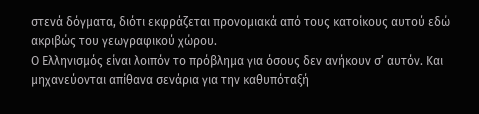στενά δόγματα, διότι εκφράζεται προνομιακά από τους κατοίκους αυτού εδώ ακριβώς του γεωγραφικού χώρου.
Ο Ελληνισμός είναι λοιπόν το πρόβλημα για όσους δεν ανήκουν σ’ αυτόν. Και μηχανεύονται απίθανα σενάρια για την καθυπόταξή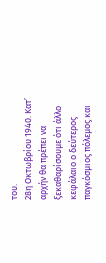του.
28η Οκτωβρίου 1940. Κατ’ αρχήν θα πρέπει να ξεκαθαρίσουμε ότι άλλο κεφάλαιο ο δεύτερος παγκόσμιος πόλεμος και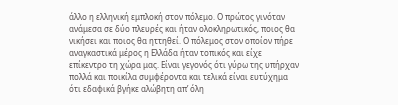άλλο η ελληνική εμπλοκή στον πόλεμο. Ο πρώτος γινόταν ανάμεσα σε δύο πλευρές και ήταν ολοκληρωτικός, ποιος θα νικήσει και ποιος θα ηττηθεί. Ο πόλεμος στον οποίον πήρε αναγκαστικά μέρος η Ελλάδα ήταν τοπικός και είχε επίκεντρο τη χώρα μας. Είναι γεγονός ότι γύρω της υπήρχαν πολλά και ποικίλα συμφέροντα και τελικά είναι ευτύχημα ότι εδαφικά βγήκε αλώβητη απ’ όλη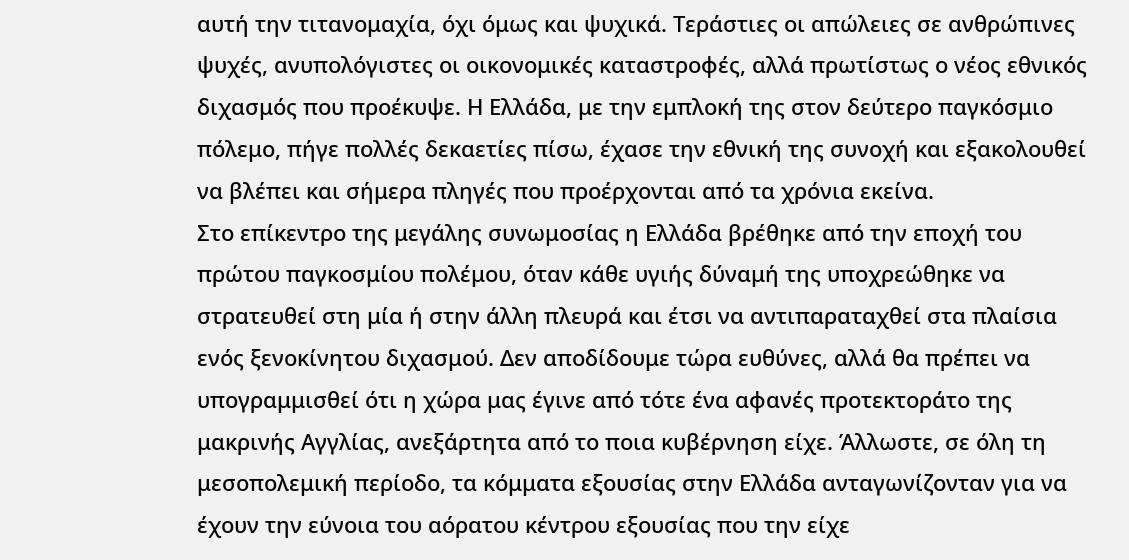αυτή την τιτανομαχία, όχι όμως και ψυχικά. Τεράστιες οι απώλειες σε ανθρώπινες ψυχές, ανυπολόγιστες οι οικονομικές καταστροφές, αλλά πρωτίστως ο νέος εθνικός διχασμός που προέκυψε. Η Ελλάδα, με την εμπλοκή της στον δεύτερο παγκόσμιο πόλεμο, πήγε πολλές δεκαετίες πίσω, έχασε την εθνική της συνοχή και εξακολουθεί να βλέπει και σήμερα πληγές που προέρχονται από τα χρόνια εκείνα.
Στο επίκεντρο της μεγάλης συνωμοσίας η Ελλάδα βρέθηκε από την εποχή του πρώτου παγκοσμίου πολέμου, όταν κάθε υγιής δύναμή της υποχρεώθηκε να στρατευθεί στη μία ή στην άλλη πλευρά και έτσι να αντιπαραταχθεί στα πλαίσια ενός ξενοκίνητου διχασμού. Δεν αποδίδουμε τώρα ευθύνες, αλλά θα πρέπει να υπογραμμισθεί ότι η χώρα μας έγινε από τότε ένα αφανές προτεκτοράτο της μακρινής Αγγλίας, ανεξάρτητα από το ποια κυβέρνηση είχε. Άλλωστε, σε όλη τη μεσοπολεμική περίοδο, τα κόμματα εξουσίας στην Ελλάδα ανταγωνίζονταν για να έχουν την εύνοια του αόρατου κέντρου εξουσίας που την είχε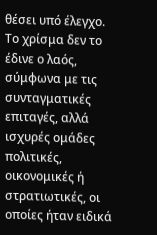θέσει υπό έλεγχο. Το χρίσμα δεν το έδινε ο λαός, σύμφωνα με τις συνταγματικές επιταγές, αλλά ισχυρές ομάδες πολιτικές, οικονομικές ή στρατιωτικές, οι οποίες ήταν ειδικά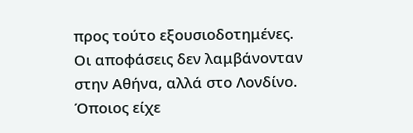προς τούτο εξουσιοδοτημένες.
Οι αποφάσεις δεν λαμβάνονταν στην Αθήνα, αλλά στο Λονδίνο. Όποιος είχε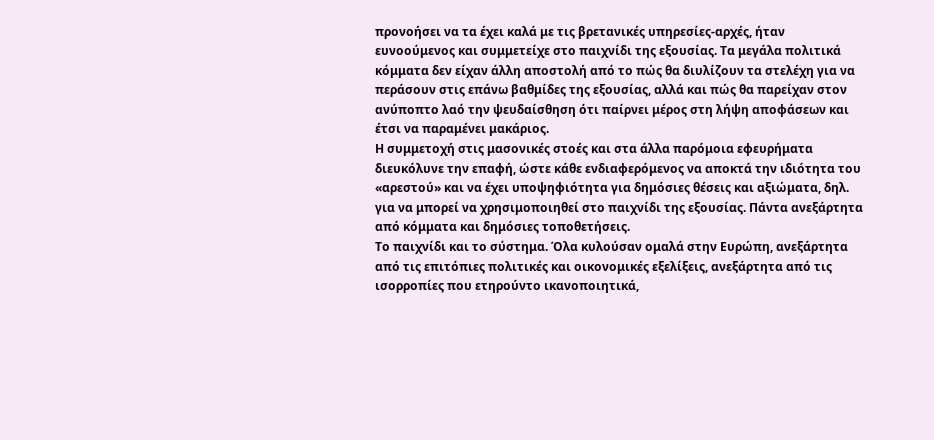προνοήσει να τα έχει καλά με τις βρετανικές υπηρεσίες-αρχές, ήταν ευνοούμενος και συμμετείχε στο παιχνίδι της εξουσίας. Τα μεγάλα πολιτικά κόμματα δεν είχαν άλλη αποστολή από το πώς θα διυλίζουν τα στελέχη για να περάσουν στις επάνω βαθμίδες της εξουσίας, αλλά και πώς θα παρείχαν στον ανύποπτο λαό την ψευδαίσθηση ότι παίρνει μέρος στη λήψη αποφάσεων και έτσι να παραμένει μακάριος.
Η συμμετοχή στις μασονικές στοές και στα άλλα παρόμοια εφευρήματα διευκόλυνε την επαφή, ώστε κάθε ενδιαφερόμενος να αποκτά την ιδιότητα του «αρεστού» και να έχει υποψηφιότητα για δημόσιες θέσεις και αξιώματα, δηλ. για να μπορεί να χρησιμοποιηθεί στο παιχνίδι της εξουσίας. Πάντα ανεξάρτητα από κόμματα και δημόσιες τοποθετήσεις.
Το παιχνίδι και το σύστημα. Όλα κυλούσαν ομαλά στην Ευρώπη, ανεξάρτητα από τις επιτόπιες πολιτικές και οικονομικές εξελίξεις, ανεξάρτητα από τις ισορροπίες που ετηρούντο ικανοποιητικά,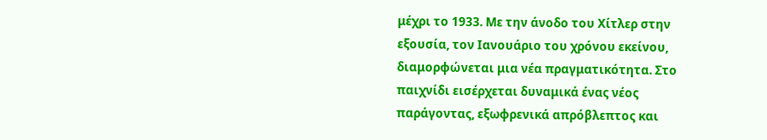μέχρι το 1933. Με την άνοδο του Χίτλερ στην εξουσία, τον Ιανουάριο του χρόνου εκείνου, διαμορφώνεται μια νέα πραγματικότητα. Στο παιχνίδι εισέρχεται δυναμικά ένας νέος παράγοντας, εξωφρενικά απρόβλεπτος και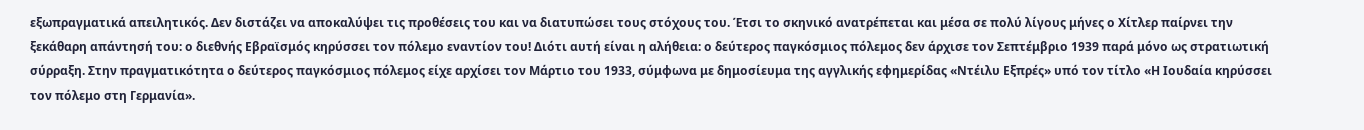εξωπραγματικά απειλητικός. Δεν διστάζει να αποκαλύψει τις προθέσεις του και να διατυπώσει τους στόχους του. Έτσι το σκηνικό ανατρέπεται και μέσα σε πολύ λίγους μήνες ο Χίτλερ παίρνει την ξεκάθαρη απάντησή του: ο διεθνής Εβραϊσμός κηρύσσει τον πόλεμο εναντίον του! Διότι αυτή είναι η αλήθεια: ο δεύτερος παγκόσμιος πόλεμος δεν άρχισε τον Σεπτέμβριο 1939 παρά μόνο ως στρατιωτική σύρραξη. Στην πραγματικότητα ο δεύτερος παγκόσμιος πόλεμος είχε αρχίσει τον Μάρτιο του 1933, σύμφωνα με δημοσίευμα της αγγλικής εφημερίδας «Ντέιλυ Εξπρές» υπό τον τίτλο «Η Ιουδαία κηρύσσει τον πόλεμο στη Γερμανία».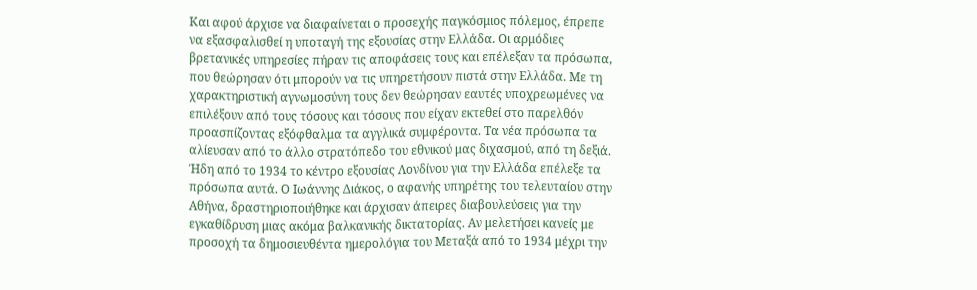Και αφού άρχισε να διαφαίνεται ο προσεχής παγκόσμιος πόλεμος, έπρεπε να εξασφαλισθεί η υποταγή της εξουσίας στην Ελλάδα. Οι αρμόδιες βρετανικές υπηρεσίες πήραν τις αποφάσεις τους και επέλεξαν τα πρόσωπα, που θεώρησαν ότι μπορούν να τις υπηρετήσουν πιστά στην Ελλάδα. Με τη χαρακτηριστική αγνωμοσύνη τους δεν θεώρησαν εαυτές υποχρεωμένες να επιλέξουν από τους τόσους και τόσους που είχαν εκτεθεί στο παρελθόν προασπίζοντας εξόφθαλμα τα αγγλικά συμφέροντα. Τα νέα πρόσωπα τα αλίευσαν από το άλλο στρατόπεδο του εθνικού μας διχασμού, από τη δεξιά.
Ήδη από το 1934 το κέντρο εξουσίας Λονδίνου για την Ελλάδα επέλεξε τα πρόσωπα αυτά. Ο Ιωάννης Διάκος, ο αφανής υπηρέτης του τελευταίου στην Αθήνα, δραστηριοποιήθηκε και άρχισαν άπειρες διαβουλεύσεις για την εγκαθίδρυση μιας ακόμα βαλκανικής δικτατορίας. Αν μελετήσει κανείς με προσοχή τα δημοσιευθέντα ημερολόγια του Μεταξά από το 1934 μέχρι την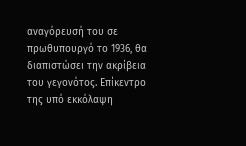αναγόρευσή του σε πρωθυπουργό το 1936, θα διαπιστώσει την ακρίβεια του γεγονότος. Επίκεντρο της υπό εκκόλαψη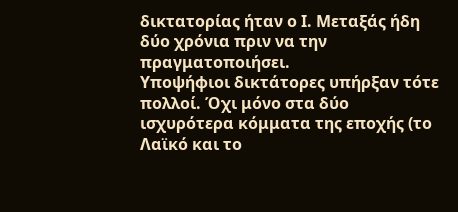δικτατορίας ήταν ο Ι. Μεταξάς ήδη δύο χρόνια πριν να την πραγματοποιήσει.
Υποψήφιοι δικτάτορες υπήρξαν τότε πολλοί. Όχι μόνο στα δύο ισχυρότερα κόμματα της εποχής (το Λαϊκό και το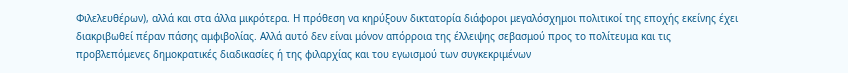Φιλελευθέρων), αλλά και στα άλλα μικρότερα. Η πρόθεση να κηρύξουν δικτατορία διάφοροι μεγαλόσχημοι πολιτικοί της εποχής εκείνης έχει διακριβωθεί πέραν πάσης αμφιβολίας. Αλλά αυτό δεν είναι μόνον απόρροια της έλλειψης σεβασμού προς το πολίτευμα και τις προβλεπόμενες δημοκρατικές διαδικασίες ή της φιλαρχίας και του εγωισμού των συγκεκριμένων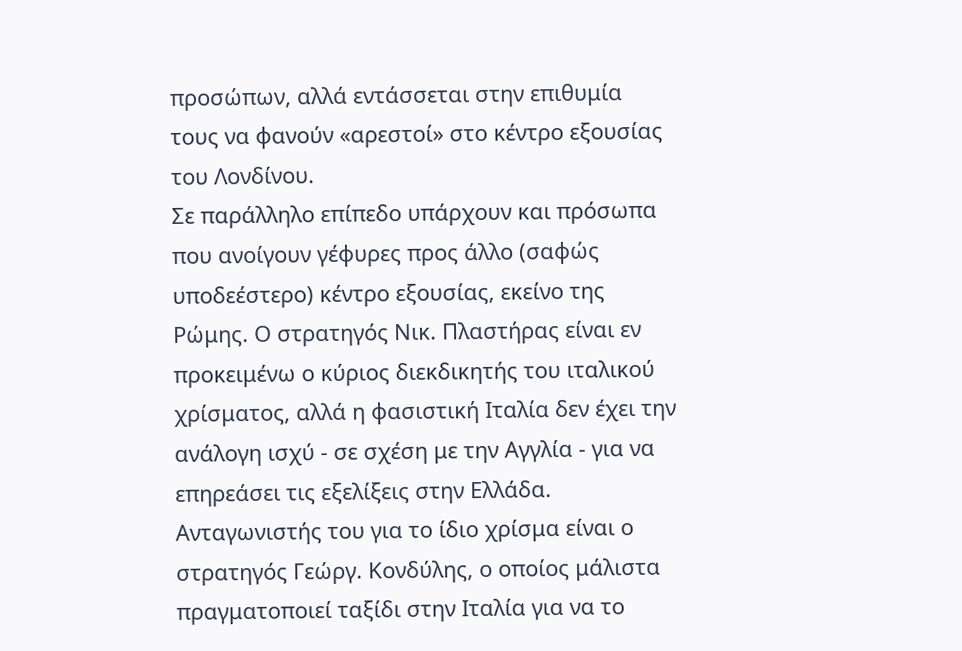προσώπων, αλλά εντάσσεται στην επιθυμία τους να φανούν «αρεστοί» στο κέντρο εξουσίας του Λονδίνου.
Σε παράλληλο επίπεδο υπάρχουν και πρόσωπα που ανοίγουν γέφυρες προς άλλο (σαφώς υποδεέστερο) κέντρο εξουσίας, εκείνο της Ρώμης. Ο στρατηγός Νικ. Πλαστήρας είναι εν προκειμένω ο κύριος διεκδικητής του ιταλικού χρίσματος, αλλά η φασιστική Ιταλία δεν έχει την ανάλογη ισχύ - σε σχέση με την Αγγλία - για να επηρεάσει τις εξελίξεις στην Ελλάδα. Ανταγωνιστής του για το ίδιο χρίσμα είναι ο στρατηγός Γεώργ. Κονδύλης, ο οποίος μάλιστα πραγματοποιεί ταξίδι στην Ιταλία για να το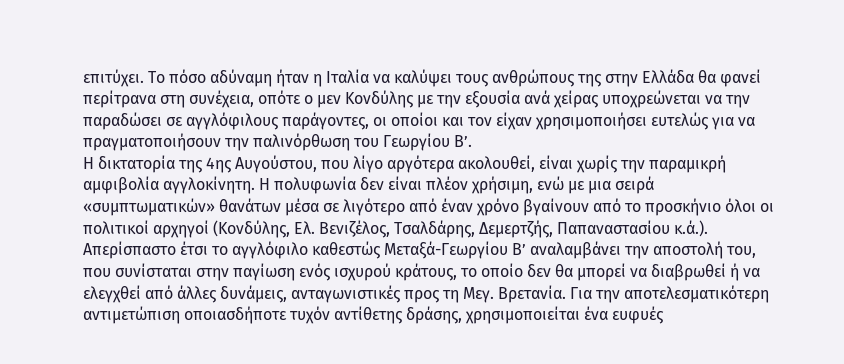επιτύχει. Το πόσο αδύναμη ήταν η Ιταλία να καλύψει τους ανθρώπους της στην Ελλάδα θα φανεί περίτρανα στη συνέχεια, οπότε ο μεν Κονδύλης με την εξουσία ανά χείρας υποχρεώνεται να την παραδώσει σε αγγλόφιλους παράγοντες, οι οποίοι και τον είχαν χρησιμοποιήσει ευτελώς για να πραγματοποιήσουν την παλινόρθωση του Γεωργίου Β’.
Η δικτατορία της 4ης Αυγούστου, που λίγο αργότερα ακολουθεί, είναι χωρίς την παραμικρή αμφιβολία αγγλοκίνητη. Η πολυφωνία δεν είναι πλέον χρήσιμη, ενώ με μια σειρά «συμπτωματικών» θανάτων μέσα σε λιγότερο από έναν χρόνο βγαίνουν από το προσκήνιο όλοι οι πολιτικοί αρχηγοί (Κονδύλης, Ελ. Βενιζέλος, Τσαλδάρης, Δεμερτζής, Παπαναστασίου κ.ά.). Απερίσπαστο έτσι το αγγλόφιλο καθεστώς Μεταξά-Γεωργίου Β’ αναλαμβάνει την αποστολή του, που συνίσταται στην παγίωση ενός ισχυρού κράτους, το οποίο δεν θα μπορεί να διαβρωθεί ή να ελεγχθεί από άλλες δυνάμεις, ανταγωνιστικές προς τη Μεγ. Βρετανία. Για την αποτελεσματικότερη αντιμετώπιση οποιασδήποτε τυχόν αντίθετης δράσης, χρησιμοποιείται ένα ευφυές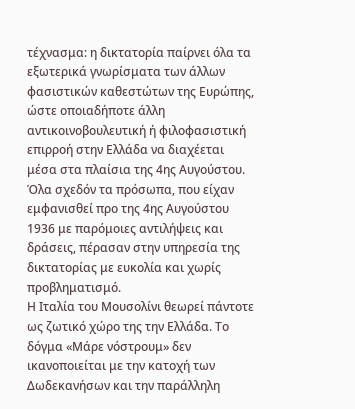τέχνασμα: η δικτατορία παίρνει όλα τα εξωτερικά γνωρίσματα των άλλων φασιστικών καθεστώτων της Ευρώπης, ώστε οποιαδήποτε άλλη αντικοινοβουλευτική ή φιλοφασιστική επιρροή στην Ελλάδα να διαχέεται μέσα στα πλαίσια της 4ης Αυγούστου. Όλα σχεδόν τα πρόσωπα, που είχαν εμφανισθεί προ της 4ης Αυγούστου 1936 με παρόμοιες αντιλήψεις και δράσεις, πέρασαν στην υπηρεσία της δικτατορίας με ευκολία και χωρίς προβληματισμό.
Η Ιταλία του Μουσολίνι θεωρεί πάντοτε ως ζωτικό χώρο της την Ελλάδα. Το δόγμα «Μάρε νόστρουμ» δεν ικανοποιείται με την κατοχή των Δωδεκανήσων και την παράλληλη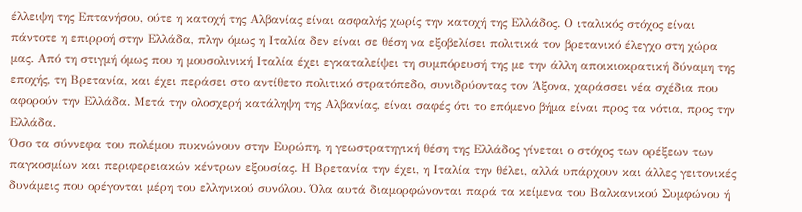έλλειψη της Επτανήσου, ούτε η κατοχή της Αλβανίας είναι ασφαλής χωρίς την κατοχή της Ελλάδος. Ο ιταλικός στόχος είναι πάντοτε η επιρροή στην Ελλάδα, πλην όμως η Ιταλία δεν είναι σε θέση να εξοβελίσει πολιτικά τον βρετανικό έλεγχο στη χώρα μας. Από τη στιγμή όμως που η μουσολινική Ιταλία έχει εγκαταλείψει τη συμπόρευσή της με την άλλη αποικιοκρατική δύναμη της εποχής, τη Βρετανία, και έχει περάσει στο αντίθετο πολιτικό στρατόπεδο, συνιδρύοντας τον Άξονα, χαράσσει νέα σχέδια που αφορούν την Ελλάδα. Μετά την ολοσχερή κατάληψη της Αλβανίας, είναι σαφές ότι το επόμενο βήμα είναι προς τα νότια, προς την Ελλάδα.
Όσο τα σύννεφα του πολέμου πυκνώνουν στην Ευρώπη, η γεωστρατηγική θέση της Ελλάδος γίνεται ο στόχος των ορέξεων των παγκοσμίων και περιφερειακών κέντρων εξουσίας. Η Βρετανία την έχει, η Ιταλία την θέλει, αλλά υπάρχουν και άλλες γειτονικές δυνάμεις που ορέγονται μέρη του ελληνικού συνόλου. Όλα αυτά διαμορφώνονται παρά τα κείμενα του Βαλκανικού Συμφώνου ή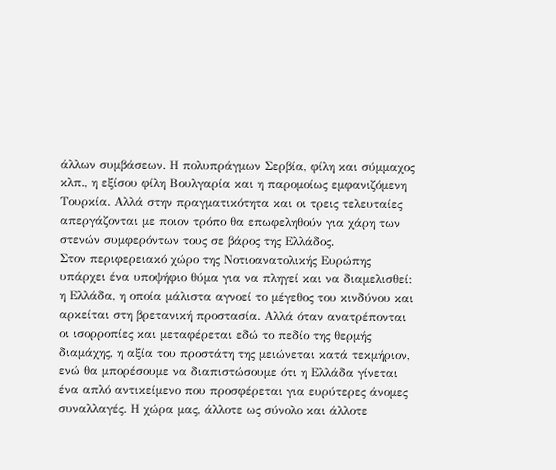άλλων συμβάσεων. Η πολυπράγμων Σερβία, φίλη και σύμμαχος κλπ., η εξίσου φίλη Βουλγαρία και η παρομοίως εμφανιζόμενη Τουρκία. Αλλά στην πραγματικότητα και οι τρεις τελευταίες απεργάζονται με ποιον τρόπο θα επωφεληθούν για χάρη των στενών συμφερόντων τους σε βάρος της Ελλάδος.
Στον περιφερειακό χώρο της Νοτιοανατολικής Ευρώπης υπάρχει ένα υποψήφιο θύμα για να πληγεί και να διαμελισθεί: η Ελλάδα, η οποία μάλιστα αγνοεί το μέγεθος του κινδύνου και αρκείται στη βρετανική προστασία. Αλλά όταν ανατρέπονται οι ισορροπίες και μεταφέρεται εδώ το πεδίο της θερμής διαμάχης, η αξία του προστάτη της μειώνεται κατά τεκμήριον, ενώ θα μπορέσουμε να διαπιστώσουμε ότι η Ελλάδα γίνεται ένα απλό αντικείμενο που προσφέρεται για ευρύτερες άνομες συναλλαγές. Η χώρα μας, άλλοτε ως σύνολο και άλλοτε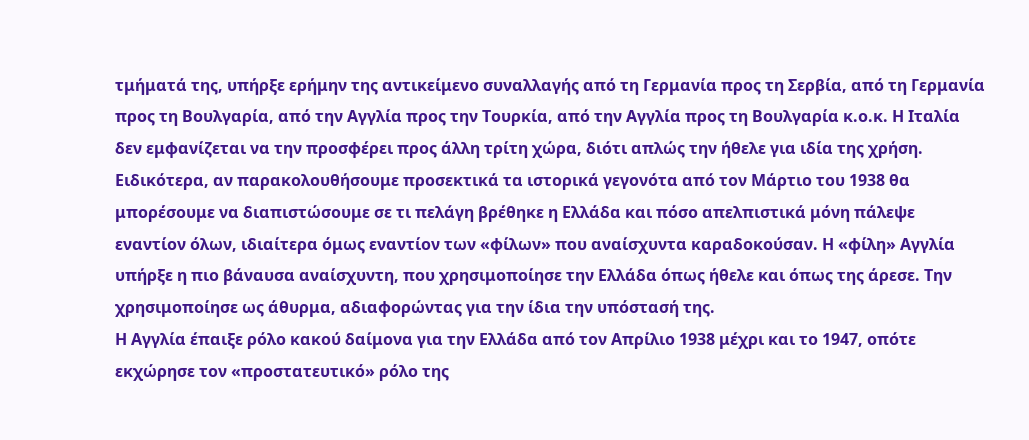τμήματά της, υπήρξε ερήμην της αντικείμενο συναλλαγής από τη Γερμανία προς τη Σερβία, από τη Γερμανία προς τη Βουλγαρία, από την Αγγλία προς την Τουρκία, από την Αγγλία προς τη Βουλγαρία κ.ο.κ. Η Ιταλία δεν εμφανίζεται να την προσφέρει προς άλλη τρίτη χώρα, διότι απλώς την ήθελε για ιδία της χρήση.
Ειδικότερα, αν παρακολουθήσουμε προσεκτικά τα ιστορικά γεγονότα από τον Μάρτιο του 1938 θα μπορέσουμε να διαπιστώσουμε σε τι πελάγη βρέθηκε η Ελλάδα και πόσο απελπιστικά μόνη πάλεψε εναντίον όλων, ιδιαίτερα όμως εναντίον των «φίλων» που αναίσχυντα καραδοκούσαν. Η «φίλη» Αγγλία υπήρξε η πιο βάναυσα αναίσχυντη, που χρησιμοποίησε την Ελλάδα όπως ήθελε και όπως της άρεσε. Την χρησιμοποίησε ως άθυρμα, αδιαφορώντας για την ίδια την υπόστασή της.
Η Αγγλία έπαιξε ρόλο κακού δαίμονα για την Ελλάδα από τον Απρίλιο 1938 μέχρι και το 1947, οπότε εκχώρησε τον «προστατευτικό» ρόλο της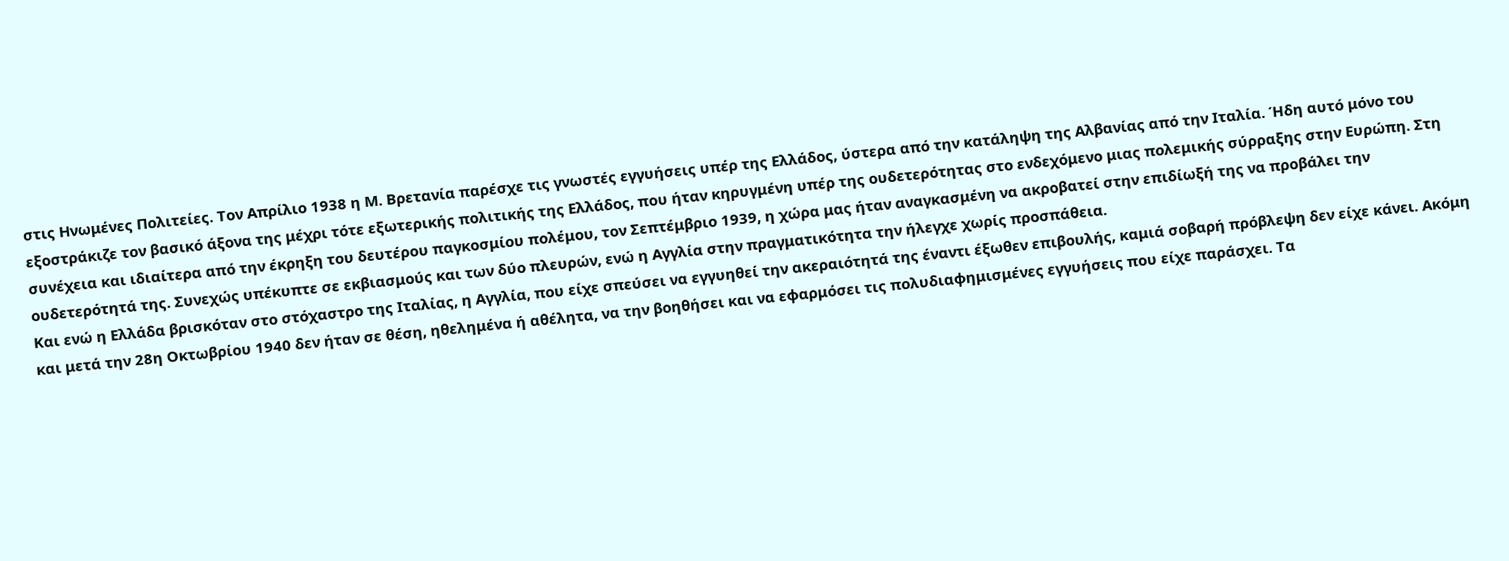στις Ηνωμένες Πολιτείες. Τον Απρίλιο 1938 η Μ. Βρετανία παρέσχε τις γνωστές εγγυήσεις υπέρ της Ελλάδος, ύστερα από την κατάληψη της Αλβανίας από την Ιταλία. Ήδη αυτό μόνο του εξοστράκιζε τον βασικό άξονα της μέχρι τότε εξωτερικής πολιτικής της Ελλάδος, που ήταν κηρυγμένη υπέρ της ουδετερότητας στο ενδεχόμενο μιας πολεμικής σύρραξης στην Ευρώπη. Στη συνέχεια και ιδιαίτερα από την έκρηξη του δευτέρου παγκοσμίου πολέμου, τον Σεπτέμβριο 1939, η χώρα μας ήταν αναγκασμένη να ακροβατεί στην επιδίωξή της να προβάλει την ουδετερότητά της. Συνεχώς υπέκυπτε σε εκβιασμούς και των δύο πλευρών, ενώ η Αγγλία στην πραγματικότητα την ήλεγχε χωρίς προσπάθεια.
Και ενώ η Ελλάδα βρισκόταν στο στόχαστρο της Ιταλίας, η Αγγλία, που είχε σπεύσει να εγγυηθεί την ακεραιότητά της έναντι έξωθεν επιβουλής, καμιά σοβαρή πρόβλεψη δεν είχε κάνει. Ακόμη και μετά την 28η Οκτωβρίου 1940 δεν ήταν σε θέση, ηθελημένα ή αθέλητα, να την βοηθήσει και να εφαρμόσει τις πολυδιαφημισμένες εγγυήσεις που είχε παράσχει. Τα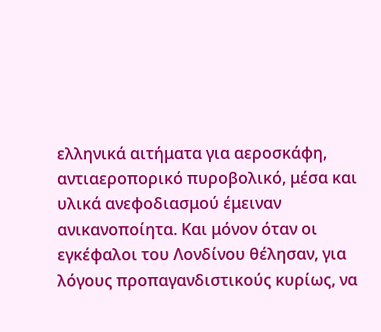ελληνικά αιτήματα για αεροσκάφη, αντιαεροπορικό πυροβολικό, μέσα και υλικά ανεφοδιασμού έμειναν ανικανοποίητα. Και μόνον όταν οι εγκέφαλοι του Λονδίνου θέλησαν, για λόγους προπαγανδιστικούς κυρίως, να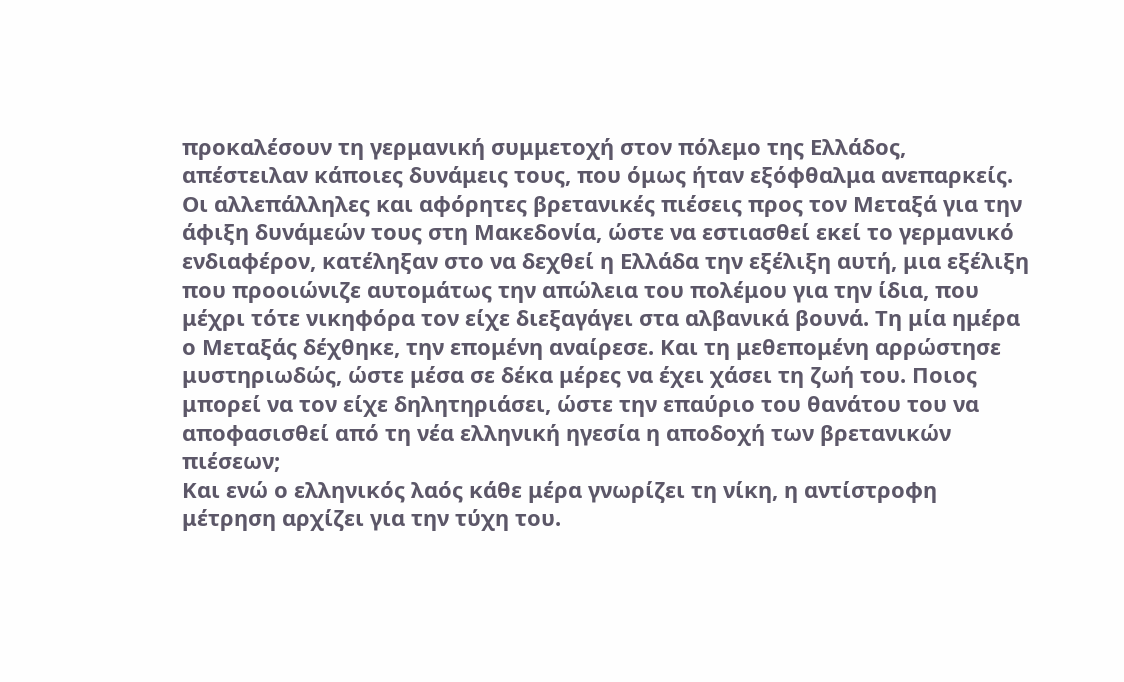προκαλέσουν τη γερμανική συμμετοχή στον πόλεμο της Ελλάδος, απέστειλαν κάποιες δυνάμεις τους, που όμως ήταν εξόφθαλμα ανεπαρκείς.
Οι αλλεπάλληλες και αφόρητες βρετανικές πιέσεις προς τον Μεταξά για την άφιξη δυνάμεών τους στη Μακεδονία, ώστε να εστιασθεί εκεί το γερμανικό ενδιαφέρον, κατέληξαν στο να δεχθεί η Ελλάδα την εξέλιξη αυτή, μια εξέλιξη που προοιώνιζε αυτομάτως την απώλεια του πολέμου για την ίδια, που μέχρι τότε νικηφόρα τον είχε διεξαγάγει στα αλβανικά βουνά. Τη μία ημέρα ο Μεταξάς δέχθηκε, την επομένη αναίρεσε. Και τη μεθεπομένη αρρώστησε μυστηριωδώς, ώστε μέσα σε δέκα μέρες να έχει χάσει τη ζωή του. Ποιος μπορεί να τον είχε δηλητηριάσει, ώστε την επαύριο του θανάτου του να αποφασισθεί από τη νέα ελληνική ηγεσία η αποδοχή των βρετανικών πιέσεων;
Και ενώ ο ελληνικός λαός κάθε μέρα γνωρίζει τη νίκη, η αντίστροφη μέτρηση αρχίζει για την τύχη του.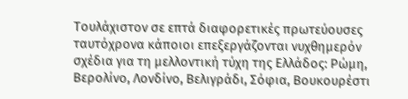Τουλάχιστον σε επτά διαφορετικές πρωτεύουσες ταυτόχρονα κάποιοι επεξεργάζονται νυχθημερόν σχέδια για τη μελλοντική τύχη της Ελλάδος: Ρώμη, Βερολίνο, Λονδίνο, Βελιγράδι, Σόφια, Βουκουρέστι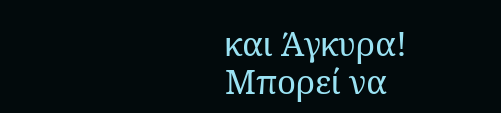και Άγκυρα! Μπορεί να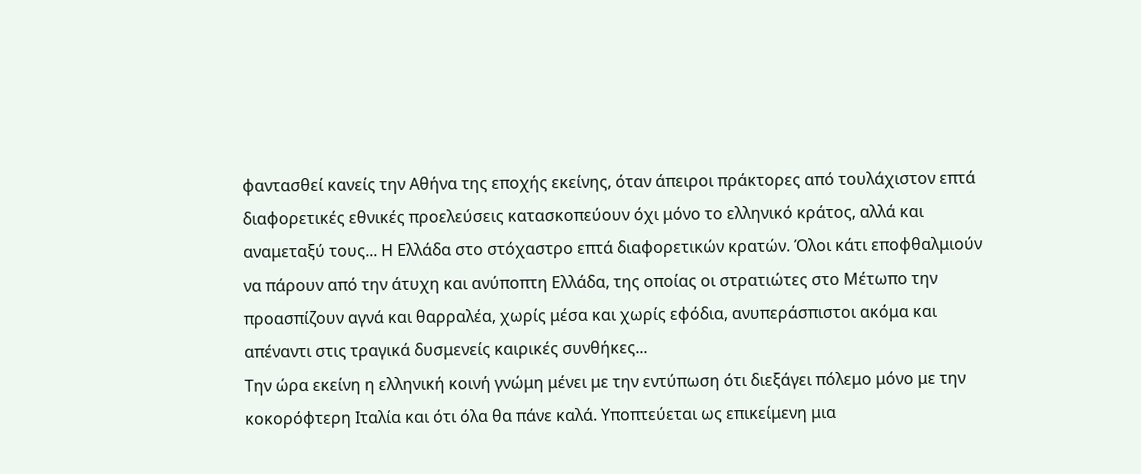φαντασθεί κανείς την Αθήνα της εποχής εκείνης, όταν άπειροι πράκτορες από τουλάχιστον επτά διαφορετικές εθνικές προελεύσεις κατασκοπεύουν όχι μόνο το ελληνικό κράτος, αλλά και αναμεταξύ τους... Η Ελλάδα στο στόχαστρο επτά διαφορετικών κρατών. Όλοι κάτι εποφθαλμιούν να πάρουν από την άτυχη και ανύποπτη Ελλάδα, της οποίας οι στρατιώτες στο Μέτωπο την προασπίζουν αγνά και θαρραλέα, χωρίς μέσα και χωρίς εφόδια, ανυπεράσπιστοι ακόμα και απέναντι στις τραγικά δυσμενείς καιρικές συνθήκες...
Την ώρα εκείνη η ελληνική κοινή γνώμη μένει με την εντύπωση ότι διεξάγει πόλεμο μόνο με την κοκορόφτερη Ιταλία και ότι όλα θα πάνε καλά. Υποπτεύεται ως επικείμενη μια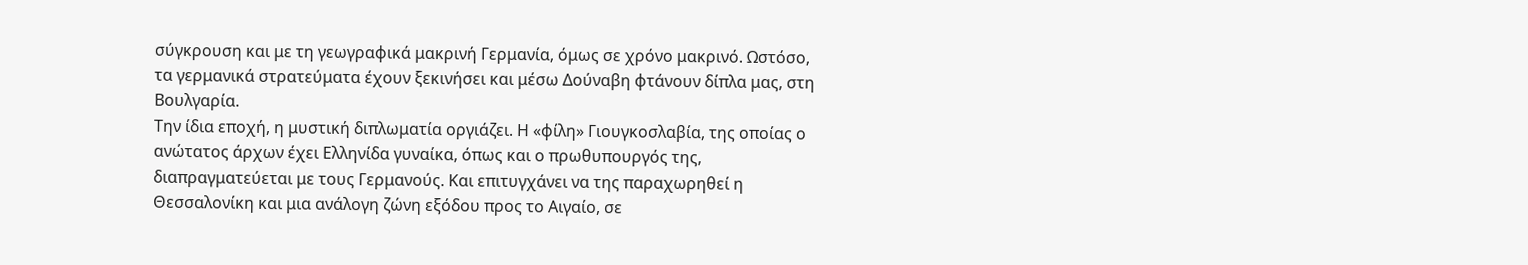σύγκρουση και με τη γεωγραφικά μακρινή Γερμανία, όμως σε χρόνο μακρινό. Ωστόσο, τα γερμανικά στρατεύματα έχουν ξεκινήσει και μέσω Δούναβη φτάνουν δίπλα μας, στη Βουλγαρία.
Την ίδια εποχή, η μυστική διπλωματία οργιάζει. Η «φίλη» Γιουγκοσλαβία, της οποίας ο ανώτατος άρχων έχει Ελληνίδα γυναίκα, όπως και ο πρωθυπουργός της, διαπραγματεύεται με τους Γερμανούς. Και επιτυγχάνει να της παραχωρηθεί η Θεσσαλονίκη και μια ανάλογη ζώνη εξόδου προς το Αιγαίο, σε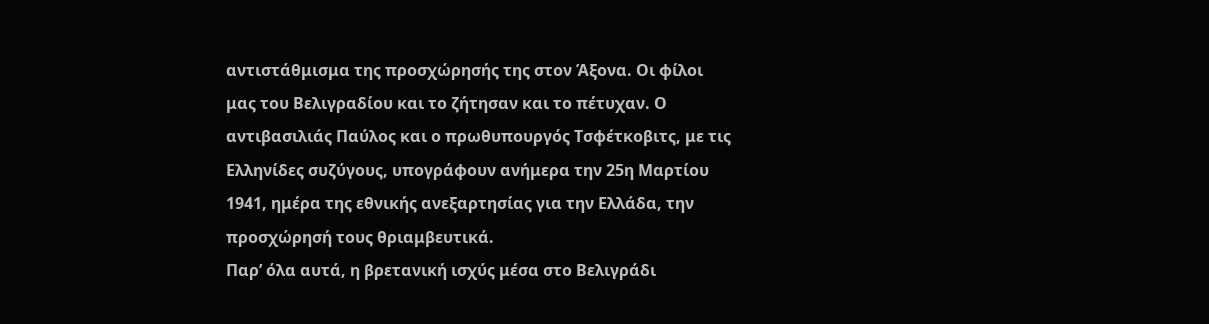αντιστάθμισμα της προσχώρησής της στον Άξονα. Οι φίλοι μας του Βελιγραδίου και το ζήτησαν και το πέτυχαν. Ο αντιβασιλιάς Παύλος και ο πρωθυπουργός Τσφέτκοβιτς, με τις Ελληνίδες συζύγους, υπογράφουν ανήμερα την 25η Μαρτίου 1941, ημέρα της εθνικής ανεξαρτησίας για την Ελλάδα, την προσχώρησή τους θριαμβευτικά.
Παρ’ όλα αυτά, η βρετανική ισχύς μέσα στο Βελιγράδι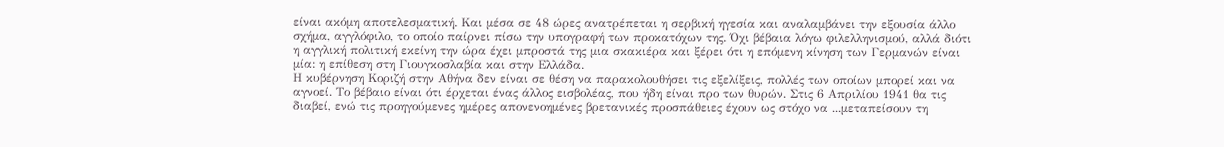είναι ακόμη αποτελεσματική. Και μέσα σε 48 ώρες ανατρέπεται η σερβική ηγεσία και αναλαμβάνει την εξουσία άλλο σχήμα, αγγλόφιλο, το οποίο παίρνει πίσω την υπογραφή των προκατόχων της. Όχι βέβαια λόγω φιλελληνισμού, αλλά διότι η αγγλική πολιτική εκείνη την ώρα έχει μπροστά της μια σκακιέρα και ξέρει ότι η επόμενη κίνηση των Γερμανών είναι μία: η επίθεση στη Γιουγκοσλαβία και στην Ελλάδα.
Η κυβέρνηση Κοριζή στην Αθήνα δεν είναι σε θέση να παρακολουθήσει τις εξελίξεις, πολλές των οποίων μπορεί και να αγνοεί. Το βέβαιο είναι ότι έρχεται ένας άλλος εισβολέας, που ήδη είναι προ των θυρών. Στις 6 Απριλίου 1941 θα τις διαβεί, ενώ τις προηγούμενες ημέρες απονενοημένες βρετανικές προσπάθειες έχουν ως στόχο να ...μεταπείσουν τη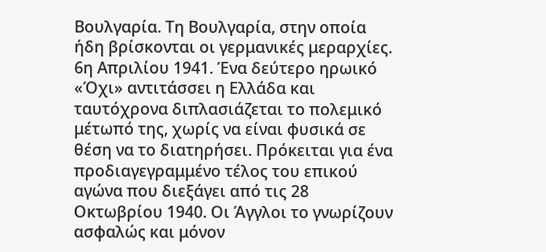Βουλγαρία. Τη Βουλγαρία, στην οποία ήδη βρίσκονται οι γερμανικές μεραρχίες.
6η Απριλίου 1941. Ένα δεύτερο ηρωικό «Όχι» αντιτάσσει η Ελλάδα και ταυτόχρονα διπλασιάζεται το πολεμικό μέτωπό της, χωρίς να είναι φυσικά σε θέση να το διατηρήσει. Πρόκειται για ένα προδιαγεγραμμένο τέλος του επικού αγώνα που διεξάγει από τις 28 Οκτωβρίου 1940. Οι Άγγλοι το γνωρίζουν ασφαλώς και μόνον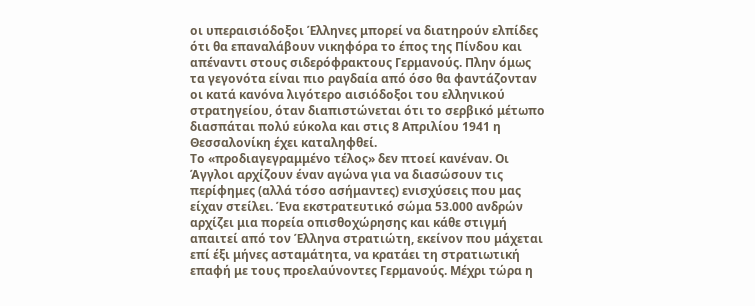οι υπεραισιόδοξοι Έλληνες μπορεί να διατηρούν ελπίδες ότι θα επαναλάβουν νικηφόρα το έπος της Πίνδου και απέναντι στους σιδερόφρακτους Γερμανούς. Πλην όμως τα γεγονότα είναι πιο ραγδαία από όσο θα φαντάζονταν οι κατά κανόνα λιγότερο αισιόδοξοι του ελληνικού στρατηγείου, όταν διαπιστώνεται ότι το σερβικό μέτωπο διασπάται πολύ εύκολα και στις 8 Απριλίου 1941 η Θεσσαλονίκη έχει καταληφθεί.
Το «προδιαγεγραμμένο τέλος» δεν πτοεί κανέναν. Οι Άγγλοι αρχίζουν έναν αγώνα για να διασώσουν τις περίφημες (αλλά τόσο ασήμαντες) ενισχύσεις που μας είχαν στείλει. Ένα εκστρατευτικό σώμα 53.000 ανδρών αρχίζει μια πορεία οπισθοχώρησης και κάθε στιγμή απαιτεί από τον Έλληνα στρατιώτη, εκείνον που μάχεται επί έξι μήνες ασταμάτητα, να κρατάει τη στρατιωτική επαφή με τους προελαύνοντες Γερμανούς. Μέχρι τώρα η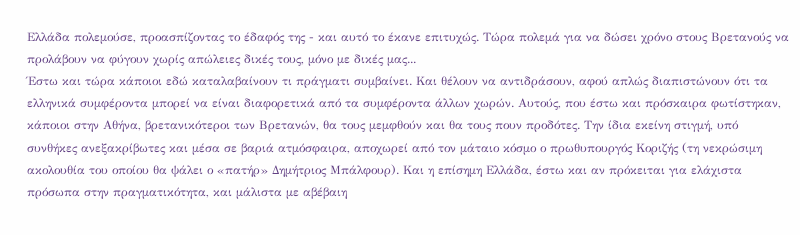Ελλάδα πολεμούσε, προασπίζοντας το έδαφός της - και αυτό το έκανε επιτυχώς. Τώρα πολεμά για να δώσει χρόνο στους Βρετανούς να προλάβουν να φύγουν χωρίς απώλειες δικές τους, μόνο με δικές μας...
Έστω και τώρα κάποιοι εδώ καταλαβαίνουν τι πράγματι συμβαίνει. Και θέλουν να αντιδράσουν, αφού απλώς διαπιστώνουν ότι τα ελληνικά συμφέροντα μπορεί να είναι διαφορετικά από τα συμφέροντα άλλων χωρών. Αυτούς, που έστω και πρόσκαιρα φωτίστηκαν, κάποιοι στην Αθήνα, βρετανικότεροι των Βρετανών, θα τους μεμφθούν και θα τους πουν προδότες. Την ίδια εκείνη στιγμή, υπό συνθήκες ανεξακρίβωτες και μέσα σε βαριά ατμόσφαιρα, αποχωρεί από τον μάταιο κόσμο ο πρωθυπουργός Κοριζής (τη νεκρώσιμη ακολουθία του οποίου θα ψάλει ο «πατήρ» Δημήτριος Μπάλφουρ). Και η επίσημη Ελλάδα, έστω και αν πρόκειται για ελάχιστα πρόσωπα στην πραγματικότητα, και μάλιστα με αβέβαιη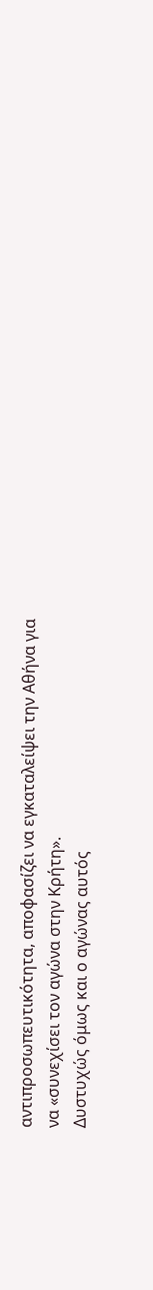αντιπροσωπευτικότητα, αποφασίζει να εγκαταλείψει την Αθήνα για να «συνεχίσει τον αγώνα στην Κρήτη».
Δυστυχώς όμως και ο αγώνας αυτός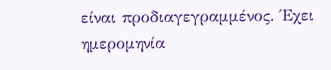είναι προδιαγεγραμμένος. Έχει ημερομηνία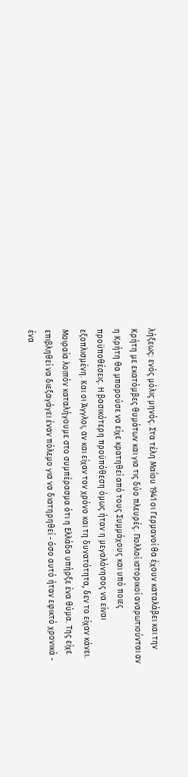λήξεως: ενός μόλις μηνός. Στα τέλη Μαΐου 1941 οι Γερμανοί θα έχουν καταλάβει και την Κρήτη με εκατόμβες θυμάτων και για τις δύο πλευρές. Πολλοί ιστορικοί αναρωτιούνται αν η Κρήτη θα μπορούσε να είχε κρατηθεί από τους Συμμάχους και υπό ποιες προϋποθέσεις. Η βασικότερη προϋπόθεση όμως ήταν η μεγαλόνησος να είναι εξοπλισμένη. Και οι Άγγλοι, αν και είχαν τον χρόνο και τη δυνατότητα, δεν το είχαν κάνει.
Μοιραία λοιπόν καταλήγουμε στο συμπέρασμα ότι η Ελλάδα υπήρξε ένα θύμα. Της είχε επιβληθεί να διεξαγάγει έναν πόλεμο για να διατηρηθεί - όσο αυτό ήταν εφικτό χρονικά - ένα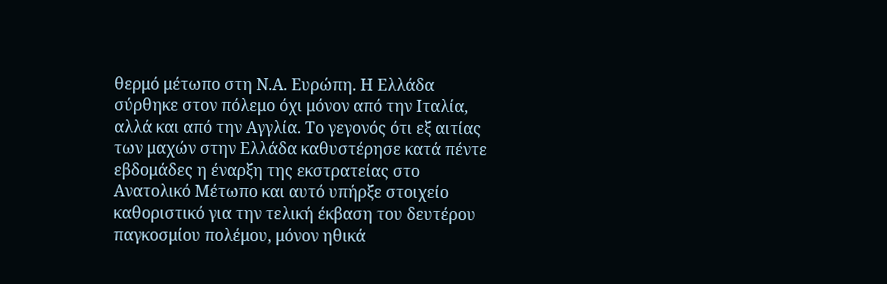θερμό μέτωπο στη Ν.Α. Ευρώπη. Η Ελλάδα σύρθηκε στον πόλεμο όχι μόνον από την Ιταλία, αλλά και από την Αγγλία. Το γεγονός ότι εξ αιτίας των μαχών στην Ελλάδα καθυστέρησε κατά πέντε εβδομάδες η έναρξη της εκστρατείας στο Ανατολικό Μέτωπο και αυτό υπήρξε στοιχείο καθοριστικό για την τελική έκβαση του δευτέρου παγκοσμίου πολέμου, μόνον ηθικά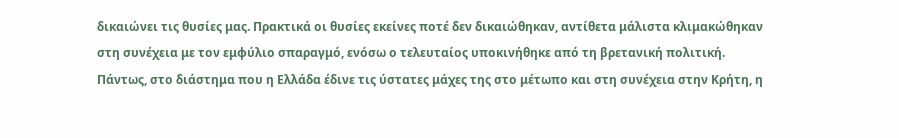δικαιώνει τις θυσίες μας. Πρακτικά οι θυσίες εκείνες ποτέ δεν δικαιώθηκαν, αντίθετα μάλιστα κλιμακώθηκαν στη συνέχεια με τον εμφύλιο σπαραγμό, ενόσω ο τελευταίος υποκινήθηκε από τη βρετανική πολιτική.
Πάντως, στο διάστημα που η Ελλάδα έδινε τις ύστατες μάχες της στο μέτωπο και στη συνέχεια στην Κρήτη, η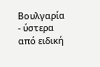Βουλγαρία - ύστερα από ειδική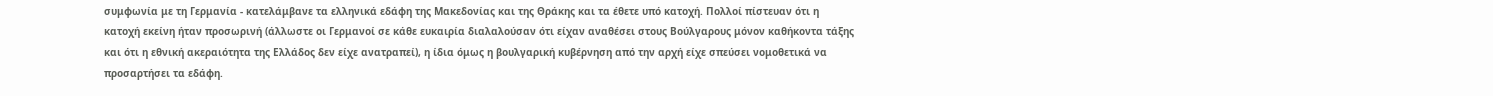συμφωνία με τη Γερμανία - κατελάμβανε τα ελληνικά εδάφη της Μακεδονίας και της Θράκης και τα έθετε υπό κατοχή. Πολλοί πίστευαν ότι η κατοχή εκείνη ήταν προσωρινή (άλλωστε οι Γερμανοί σε κάθε ευκαιρία διαλαλούσαν ότι είχαν αναθέσει στους Βούλγαρους μόνον καθήκοντα τάξης και ότι η εθνική ακεραιότητα της Ελλάδος δεν είχε ανατραπεί), η ίδια όμως η βουλγαρική κυβέρνηση από την αρχή είχε σπεύσει νομοθετικά να προσαρτήσει τα εδάφη.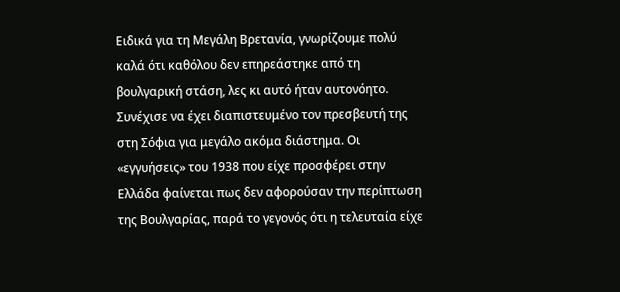Ειδικά για τη Μεγάλη Βρετανία, γνωρίζουμε πολύ καλά ότι καθόλου δεν επηρεάστηκε από τη βουλγαρική στάση, λες κι αυτό ήταν αυτονόητο. Συνέχισε να έχει διαπιστευμένο τον πρεσβευτή της στη Σόφια για μεγάλο ακόμα διάστημα. Οι «εγγυήσεις» του 1938 που είχε προσφέρει στην Ελλάδα φαίνεται πως δεν αφορούσαν την περίπτωση της Βουλγαρίας, παρά το γεγονός ότι η τελευταία είχε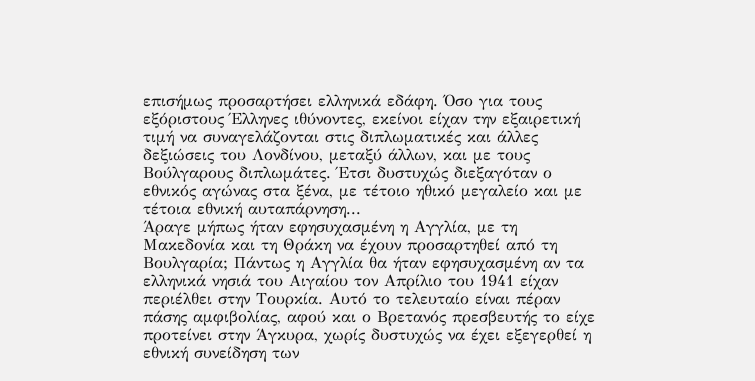επισήμως προσαρτήσει ελληνικά εδάφη. Όσο για τους εξόριστους Έλληνες ιθύνοντες, εκείνοι είχαν την εξαιρετική τιμή να συναγελάζονται στις διπλωματικές και άλλες δεξιώσεις του Λονδίνου, μεταξύ άλλων, και με τους Βούλγαρους διπλωμάτες. Έτσι δυστυχώς διεξαγόταν ο εθνικός αγώνας στα ξένα, με τέτοιο ηθικό μεγαλείο και με τέτοια εθνική αυταπάρνηση...
Άραγε μήπως ήταν εφησυχασμένη η Αγγλία, με τη Μακεδονία και τη Θράκη να έχουν προσαρτηθεί από τη Βουλγαρία; Πάντως η Αγγλία θα ήταν εφησυχασμένη αν τα ελληνικά νησιά του Αιγαίου τον Απρίλιο του 1941 είχαν περιέλθει στην Τουρκία. Αυτό το τελευταίο είναι πέραν πάσης αμφιβολίας, αφού και ο Βρετανός πρεσβευτής το είχε προτείνει στην Άγκυρα, χωρίς δυστυχώς να έχει εξεγερθεί η εθνική συνείδηση των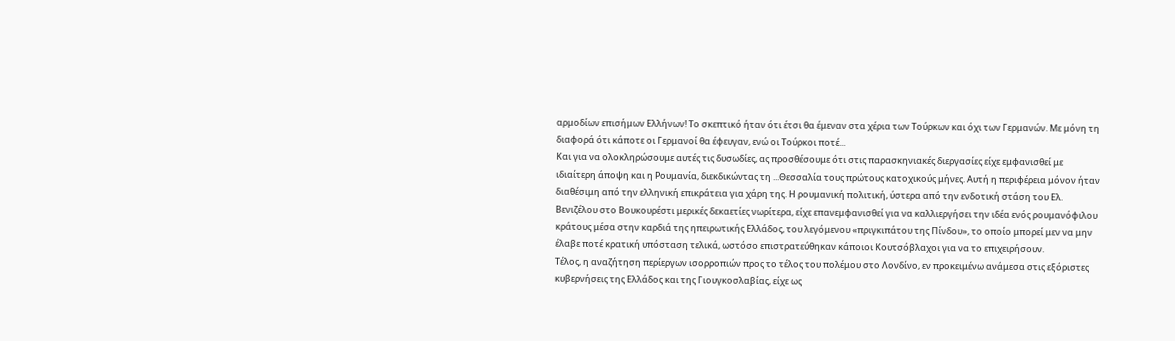αρμοδίων επισήμων Ελλήνων! Το σκεπτικό ήταν ότι έτσι θα έμεναν στα χέρια των Τούρκων και όχι των Γερμανών. Με μόνη τη διαφορά ότι κάποτε οι Γερμανοί θα έφευγαν, ενώ οι Τούρκοι ποτέ...
Και για να ολοκληρώσουμε αυτές τις δυσωδίες, ας προσθέσουμε ότι στις παρασκηνιακές διεργασίες είχε εμφανισθεί με ιδιαίτερη άποψη και η Ρουμανία, διεκδικώντας τη ...Θεσσαλία τους πρώτους κατοχικούς μήνες. Αυτή η περιφέρεια μόνον ήταν διαθέσιμη από την ελληνική επικράτεια για χάρη της. Η ρουμανική πολιτική, ύστερα από την ενδοτική στάση του Ελ. Βενιζέλου στο Βουκουρέστι μερικές δεκαετίες νωρίτερα, είχε επανεμφανισθεί για να καλλιεργήσει την ιδέα ενός ρουμανόφιλου κράτους μέσα στην καρδιά της ηπειρωτικής Ελλάδος, του λεγόμενου «πριγκιπάτου της Πίνδου», το οποίο μπορεί μεν να μην έλαβε ποτέ κρατική υπόσταση τελικά, ωστόσο επιστρατεύθηκαν κάποιοι Κουτσόβλαχοι για να το επιχειρήσουν.
Τέλος, η αναζήτηση περίεργων ισορροπιών προς το τέλος του πολέμου στο Λονδίνο, εν προκειμένω ανάμεσα στις εξόριστες κυβερνήσεις της Ελλάδος και της Γιουγκοσλαβίας, είχε ως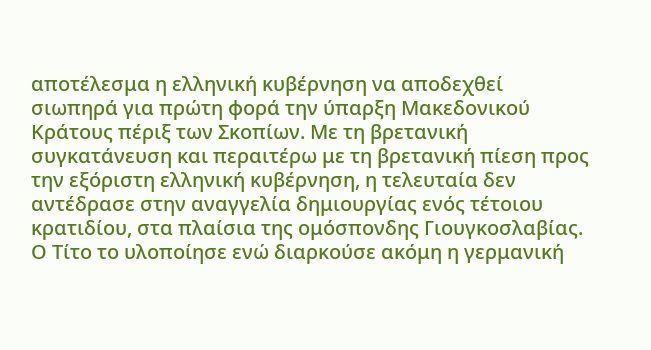αποτέλεσμα η ελληνική κυβέρνηση να αποδεχθεί σιωπηρά για πρώτη φορά την ύπαρξη Μακεδονικού Κράτους πέριξ των Σκοπίων. Με τη βρετανική συγκατάνευση και περαιτέρω με τη βρετανική πίεση προς την εξόριστη ελληνική κυβέρνηση, η τελευταία δεν αντέδρασε στην αναγγελία δημιουργίας ενός τέτοιου κρατιδίου, στα πλαίσια της ομόσπονδης Γιουγκοσλαβίας. Ο Τίτο το υλοποίησε ενώ διαρκούσε ακόμη η γερμανική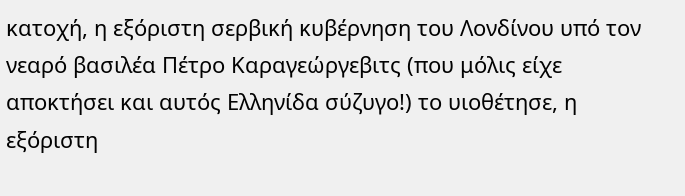κατοχή, η εξόριστη σερβική κυβέρνηση του Λονδίνου υπό τον νεαρό βασιλέα Πέτρο Καραγεώργεβιτς (που μόλις είχε αποκτήσει και αυτός Ελληνίδα σύζυγο!) το υιοθέτησε, η εξόριστη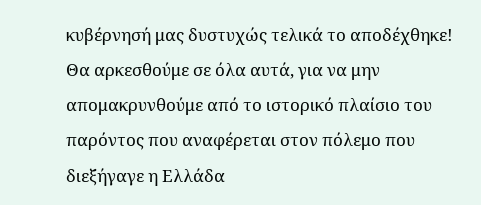κυβέρνησή μας δυστυχώς τελικά το αποδέχθηκε!
Θα αρκεσθούμε σε όλα αυτά, για να μην απομακρυνθούμε από το ιστορικό πλαίσιο του παρόντος που αναφέρεται στον πόλεμο που διεξήγαγε η Ελλάδα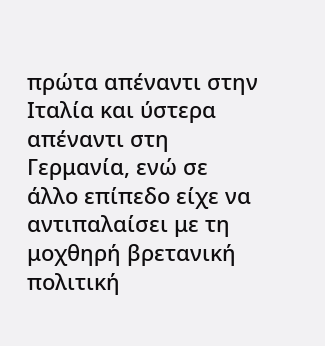πρώτα απέναντι στην Ιταλία και ύστερα απέναντι στη Γερμανία, ενώ σε άλλο επίπεδο είχε να αντιπαλαίσει με τη μοχθηρή βρετανική πολιτική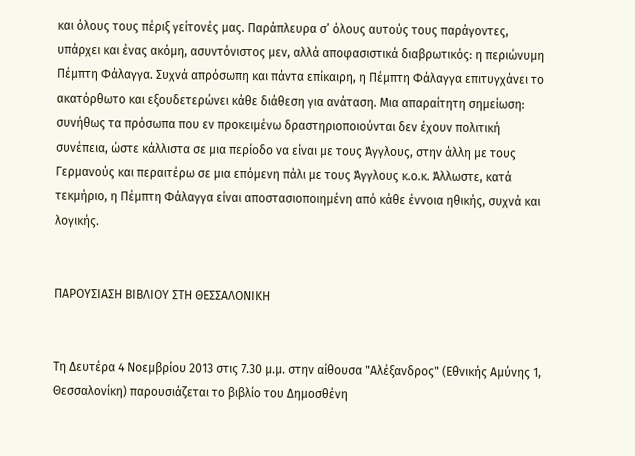και όλους τους πέριξ γείτονές μας. Παράπλευρα σ’ όλους αυτούς τους παράγοντες, υπάρχει και ένας ακόμη, ασυντόνιστος μεν, αλλά αποφασιστικά διαβρωτικός: η περιώνυμη Πέμπτη Φάλαγγα. Συχνά απρόσωπη και πάντα επίκαιρη, η Πέμπτη Φάλαγγα επιτυγχάνει το ακατόρθωτο και εξουδετερώνει κάθε διάθεση για ανάταση. Μια απαραίτητη σημείωση: συνήθως τα πρόσωπα που εν προκειμένω δραστηριοποιούνται δεν έχουν πολιτική συνέπεια, ώστε κάλλιστα σε μια περίοδο να είναι με τους Άγγλους, στην άλλη με τους Γερμανούς και περαιτέρω σε μια επόμενη πάλι με τους Άγγλους κ.ο.κ. Άλλωστε, κατά τεκμήριο, η Πέμπτη Φάλαγγα είναι αποστασιοποιημένη από κάθε έννοια ηθικής, συχνά και λογικής.


ΠΑΡΟΥΣΙΑΣΗ ΒΙΒΛΙΟΥ ΣΤΗ ΘΕΣΣΑΛΟΝΙΚΗ


Τη Δευτέρα 4 Νοεμβρίου 2013 στις 7.30 μ.μ. στην αίθουσα "Αλέξανδρος" (Εθνικής Αμύνης 1, Θεσσαλονίκη) παρουσιάζεται το βιβλίο του Δημοσθένη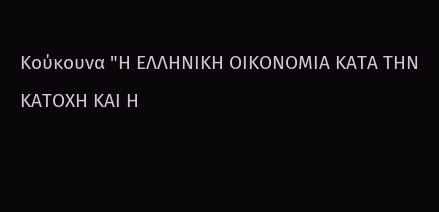Κούκουνα "Η ΕΛΛΗΝΙΚΗ ΟΙΚΟΝΟΜΙΑ ΚΑΤΑ ΤΗΝ ΚΑΤΟΧΗ ΚΑΙ Η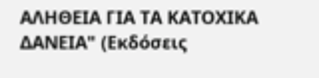ΑΛΗΘΕΙΑ ΓΙΑ ΤΑ ΚΑΤΟΧΙΚΑ ΔΑΝΕΙΑ" (Εκδόσεις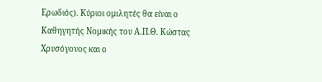Ερωδιός). Κύριοι ομιλητές θα είναι ο Καθηγητής Νομικής του Α.Π.Θ. Κώστας Χρυσόγονος και ο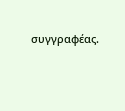συγγραφέας.